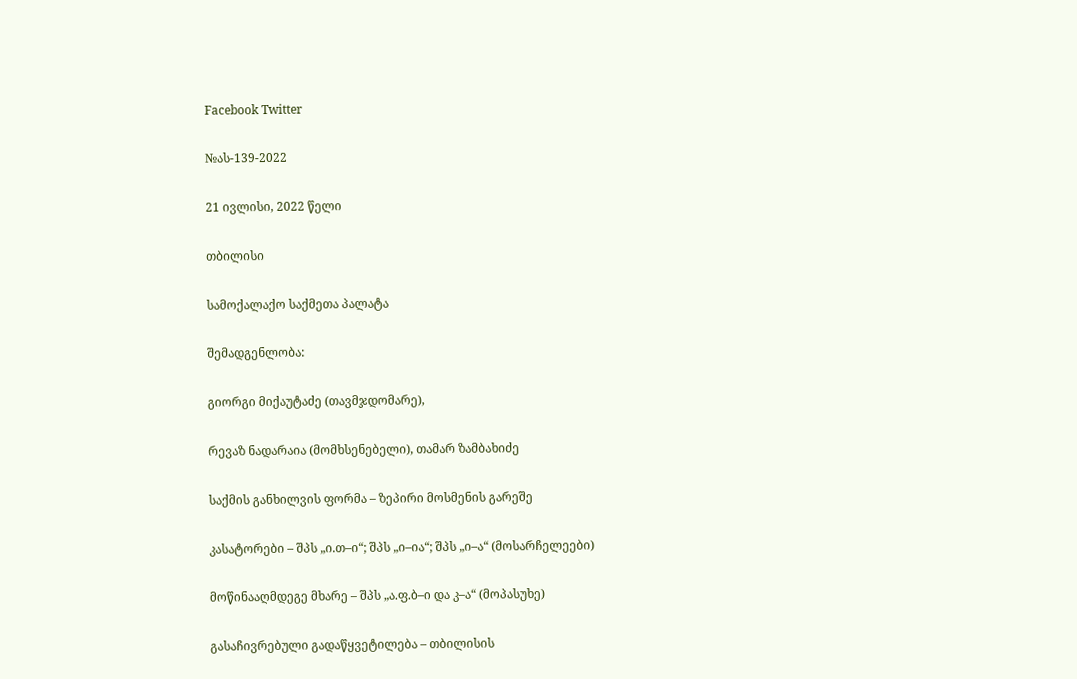Facebook Twitter

№ას-139-2022

21 ივლისი, 2022 წელი

თბილისი

სამოქალაქო საქმეთა პალატა

შემადგენლობა:

გიორგი მიქაუტაძე (თავმჯდომარე),

რევაზ ნადარაია (მომხსენებელი), თამარ ზამბახიძე

საქმის განხილვის ფორმა – ზეპირი მოსმენის გარეშე

კასატორები – შპს „ი.თ–ი“; შპს „ი–ია“; შპს „ი–ა“ (მოსარჩელეები)

მოწინააღმდეგე მხარე – შპს „ა.ფ.ბ–ი და კ–ა“ (მოპასუხე)

გასაჩივრებული გადაწყვეტილება – თბილისის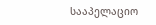სააპელაციო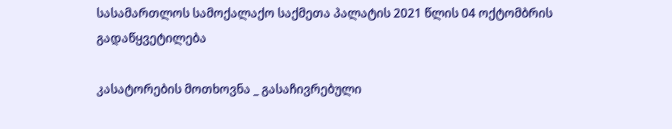სასამართლოს სამოქალაქო საქმეთა პალატის 2021 წლის 04 ოქტომბრის გადაწყვეტილება

კასატორების მოთხოვნა _ გასაჩივრებული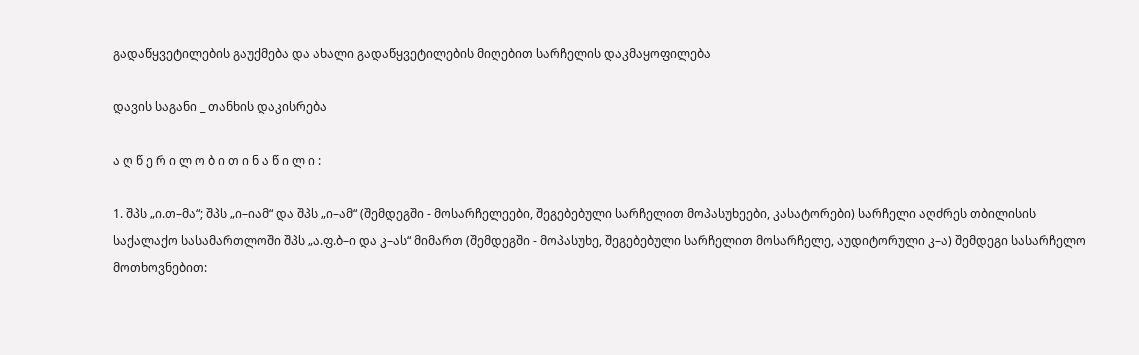გადაწყვეტილების გაუქმება და ახალი გადაწყვეტილების მიღებით სარჩელის დაკმაყოფილება

დავის საგანი _ თანხის დაკისრება

ა ღ წ ე რ ი ლ ო ბ ი თ ი ნ ა წ ი ლ ი :

1. შპს „ი.თ–მა“; შპს „ი–იამ“ და შპს „ი–ამ“ (შემდეგში - მოსარჩელეები, შეგებებული სარჩელით მოპასუხეები, კასატორები) სარჩელი აღძრეს თბილისის საქალაქო სასამართლოში შპს „ა.ფ.ბ–ი და კ–ას“ მიმართ (შემდეგში - მოპასუხე, შეგებებული სარჩელით მოსარჩელე, აუდიტორული კ–ა) შემდეგი სასარჩელო მოთხოვნებით: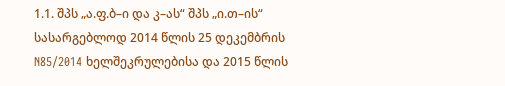1.1. შპს „ა.ფ.ბ–ი და კ–ას“ შპს „ი.თ–ის“ სასარგებლოდ 2014 წლის 25 დეკემბრის N85/2014 ხელშეკრულებისა და 2015 წლის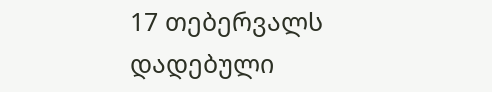17 თებერვალს დადებული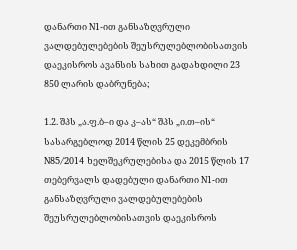დანართი N1-ით განსაზღვრული ვალდებულებების შეუსრულებლობისათვის დაეკისროს ავანსის სახით გადახდილი 23 850 ლარის დაბრუნება;

1.2. შპს „ა.ფ.ბ–ი და კ–ას“ შპს „ი.თ–ის“ სასარგებლოდ 2014 წლის 25 დეკემბრის N85/2014 ხელშეკრულებისა და 2015 წლის 17 თებერვალს დადებული დანართი N1-ით განსაზღვრული ვალდებულებების შეუსრულებლობისათვის დაეკისროს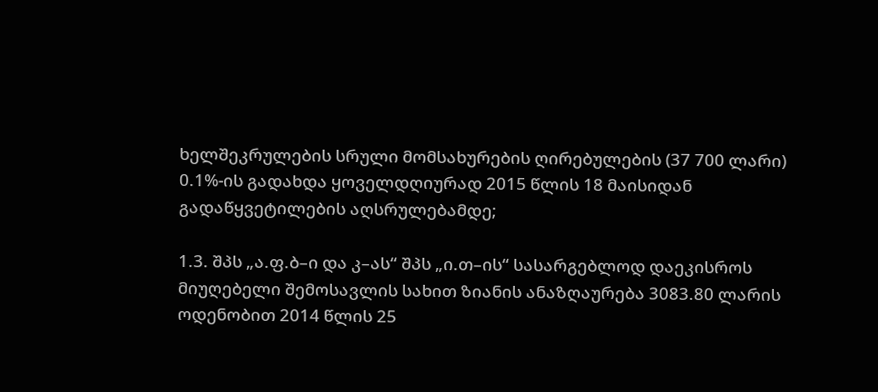ხელშეკრულების სრული მომსახურების ღირებულების (37 700 ლარი) 0.1%-ის გადახდა ყოველდღიურად 2015 წლის 18 მაისიდან გადაწყვეტილების აღსრულებამდე;

1.3. შპს „ა.ფ.ბ–ი და კ–ას“ შპს „ი.თ–ის“ სასარგებლოდ დაეკისროს მიუღებელი შემოსავლის სახით ზიანის ანაზღაურება 3083.80 ლარის ოდენობით 2014 წლის 25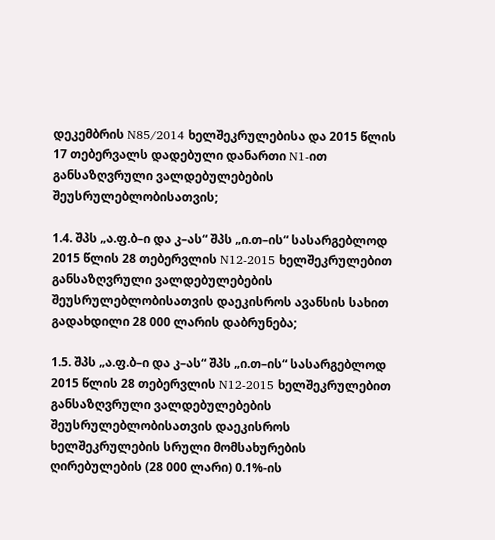დეკემბრის N85/2014 ხელშეკრულებისა და 2015 წლის 17 თებერვალს დადებული დანართი N1-ით განსაზღვრული ვალდებულებების შეუსრულებლობისათვის;

1.4. შპს „ა.ფ.ბ–ი და კ–ას“ შპს „ი.თ–ის“ სასარგებლოდ 2015 წლის 28 თებერვლის N12-2015 ხელშეკრულებით განსაზღვრული ვალდებულებების შეუსრულებლობისათვის დაეკისროს ავანსის სახით გადახდილი 28 000 ლარის დაბრუნება;

1.5. შპს „ა.ფ.ბ–ი და კ–ას“ შპს „ი.თ–ის“ სასარგებლოდ 2015 წლის 28 თებერვლის N12-2015 ხელშეკრულებით განსაზღვრული ვალდებულებების შეუსრულებლობისათვის დაეკისროს ხელშეკრულების სრული მომსახურების ღირებულების (28 000 ლარი) 0.1%-ის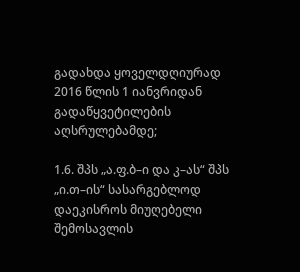გადახდა ყოველდღიურად 2016 წლის 1 იანვრიდან გადაწყვეტილების აღსრულებამდე;

1.6. შპს „ა.ფ.ბ–ი და კ–ას“ შპს „ი.თ–ის“ სასარგებლოდ დაეკისროს მიუღებელი შემოსავლის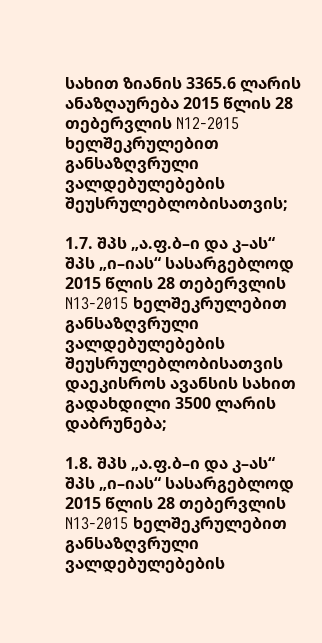სახით ზიანის 3365.6 ლარის ანაზღაურება 2015 წლის 28 თებერვლის N12-2015 ხელშეკრულებით განსაზღვრული ვალდებულებების შეუსრულებლობისათვის;

1.7. შპს „ა.ფ.ბ–ი და კ–ას“ შპს „ი–იას“ სასარგებლოდ 2015 წლის 28 თებერვლის N13-2015 ხელშეკრულებით განსაზღვრული ვალდებულებების შეუსრულებლობისათვის დაეკისროს ავანსის სახით გადახდილი 3500 ლარის დაბრუნება;

1.8. შპს „ა.ფ.ბ–ი და კ–ას“ შპს „ი–იას“ სასარგებლოდ 2015 წლის 28 თებერვლის N13-2015 ხელშეკრულებით განსაზღვრული ვალდებულებების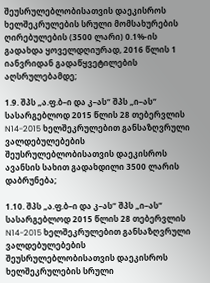შეუსრულებლობისათვის დაეკისროს ხელშეკრულების სრული მომსახურების ღირებულების (3500 ლარი) 0.1%-ის გადახდა ყოველდღიურად, 2016 წლის 1 იანვრიდან გადაწყვეტილების აღსრულებამდე;

1.9. შპს „ა.ფ.ბ–ი და კ–ას“ შპს „ი–ას“ სასარგებლოდ 2015 წლის 28 თებერვლის N14-2015 ხელშეკრულებით განსაზღვრული ვალდებულებების შეუსრულებლობისათვის დაეკისროს ავანსის სახით გადახდილი 3500 ლარის დაბრუნება;

1.10. შპს „ა.ფ.ბ–ი და კ–ას“ შპს „ი–ას“ სასარგებლოდ 2015 წლის 28 თებერვლის N14-2015 ხელშეკრულებით განსაზღვრული ვალდებულებების შეუსრულებლობისათვის დაეკისროს ხელშეკრულების სრული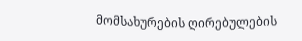მომსახურების ღირებულების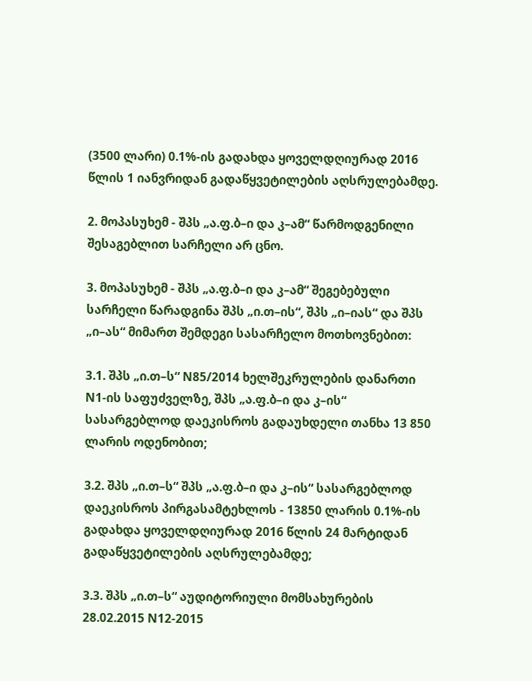(3500 ლარი) 0.1%-ის გადახდა ყოველდღიურად 2016 წლის 1 იანვრიდან გადაწყვეტილების აღსრულებამდე.

2. მოპასუხემ - შპს „ა.ფ.ბ–ი და კ–ამ“ წარმოდგენილი შესაგებლით სარჩელი არ ცნო.

3. მოპასუხემ - შპს „ა.ფ.ბ–ი და კ–ამ“ შეგებებული სარჩელი წარადგინა შპს „ი.თ–ის“, შპს „ი–იას“ და შპს „ი–ას“ მიმართ შემდეგი სასარჩელო მოთხოვნებით:

3.1. შპს „ი.თ–ს“ N85/2014 ხელშეკრულების დანართი N1-ის საფუძველზე, შპს „ა.ფ.ბ–ი და კ–ის“ სასარგებლოდ დაეკისროს გადაუხდელი თანხა 13 850 ლარის ოდენობით;

3.2. შპს „ი.თ–ს“ შპს „ა.ფ.ბ–ი და კ–ის“ სასარგებლოდ დაეკისროს პირგასამტეხლოს - 13850 ლარის 0.1%-ის გადახდა ყოველდღიურად 2016 წლის 24 მარტიდან გადაწყვეტილების აღსრულებამდე;

3.3. შპს „ი.თ–ს“ აუდიტორიული მომსახურების 28.02.2015 N12-2015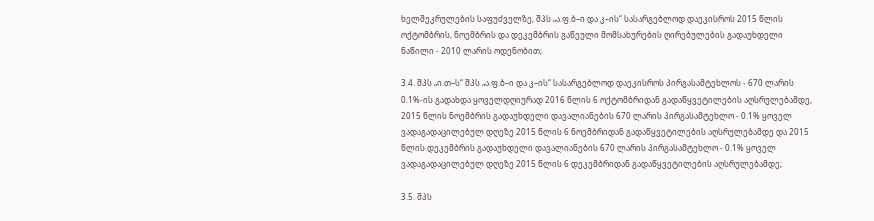ხელშეკრულების საფუძველზე, შპს „ა.ფ.ბ–ი და კ–ის“ სასარგებლოდ დაეკისროს 2015 წლის ოქტომბრის, ნოემბრის და დეკემბრის გაწეული მომსახურების ღირებულების გადაუხდელი ნაწილი - 2010 ლარის ოდენობით;

3.4. შპს „ი.თ–ს“ შპს „ა.ფ.ბ–ი და კ–ის“ სასარგებლოდ დაეკისროს პირგასამტეხლოს - 670 ლარის 0.1%-ის გადახდა ყოველდღიურად 2016 წლის 6 ოქტომბრიდან გადაწყვეტილების აღსრულებამდე, 2015 წლის ნოემბრის გადაუხდელი დავალიანების 670 ლარის პირგასამტეხლო - 0.1% ყოველ ვადაგადაცილებულ დღეზე 2015 წლის 6 ნოემბრიდან გადაწყვეტილების აღსრულებამდე და 2015 წლის დეკემბრის გადაუხდელი დავალიანების 670 ლარის პირგასამტეხლო - 0.1% ყოველ ვადაგადაცილებულ დღეზე 2015 წლის 6 დეკემბრიდან გადაწყვეტილების აღსრულებამდე;

3.5. შპს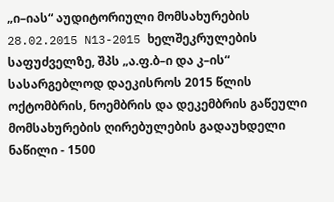„ი–იას“ აუდიტორიული მომსახურების 28.02.2015 N13-2015 ხელშეკრულების საფუძველზე, შპს „ა.ფ.ბ–ი და კ–ის“ სასარგებლოდ დაეკისროს 2015 წლის ოქტომბრის, ნოემბრის და დეკემბრის გაწეული მომსახურების ღირებულების გადაუხდელი ნაწილი - 1500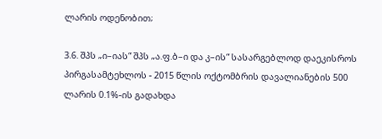ლარის ოდენობით;

3.6. შპს „ი–იას“ შპს „ა.ფ.ბ–ი და კ–ის“ სასარგებლოდ დაეკისროს პირგასამტეხლოს - 2015 წლის ოქტომბრის დავალიანების 500 ლარის 0.1%-ის გადახდა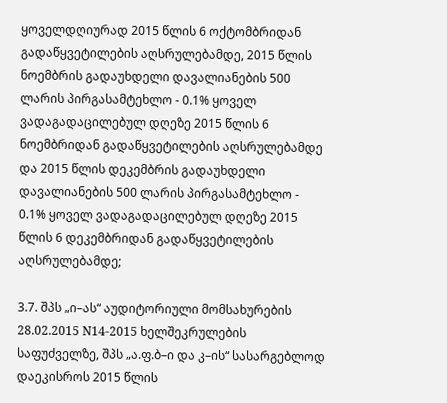ყოველდღიურად 2015 წლის 6 ოქტომბრიდან გადაწყვეტილების აღსრულებამდე, 2015 წლის ნოემბრის გადაუხდელი დავალიანების 500 ლარის პირგასამტეხლო - 0.1% ყოველ ვადაგადაცილებულ დღეზე 2015 წლის 6 ნოემბრიდან გადაწყვეტილების აღსრულებამდე და 2015 წლის დეკემბრის გადაუხდელი დავალიანების 500 ლარის პირგასამტეხლო - 0.1% ყოველ ვადაგადაცილებულ დღეზე 2015 წლის 6 დეკემბრიდან გადაწყვეტილების აღსრულებამდე;

3.7. შპს „ი–ას“ აუდიტორიული მომსახურების 28.02.2015 N14-2015 ხელშეკრულების საფუძველზე, შპს „ა.ფ.ბ–ი და კ–ის“ სასარგებლოდ დაეკისროს 2015 წლის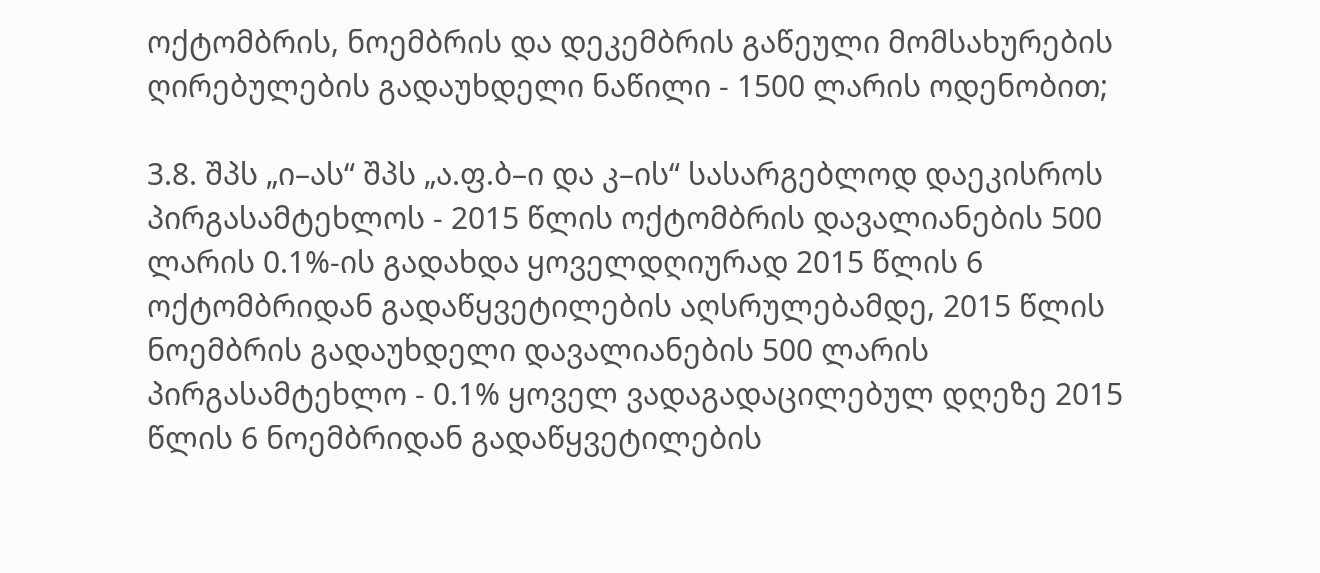ოქტომბრის, ნოემბრის და დეკემბრის გაწეული მომსახურების ღირებულების გადაუხდელი ნაწილი - 1500 ლარის ოდენობით;

3.8. შპს „ი–ას“ შპს „ა.ფ.ბ–ი და კ–ის“ სასარგებლოდ დაეკისროს პირგასამტეხლოს - 2015 წლის ოქტომბრის დავალიანების 500 ლარის 0.1%-ის გადახდა ყოველდღიურად 2015 წლის 6 ოქტომბრიდან გადაწყვეტილების აღსრულებამდე, 2015 წლის ნოემბრის გადაუხდელი დავალიანების 500 ლარის პირგასამტეხლო - 0.1% ყოველ ვადაგადაცილებულ დღეზე 2015 წლის 6 ნოემბრიდან გადაწყვეტილების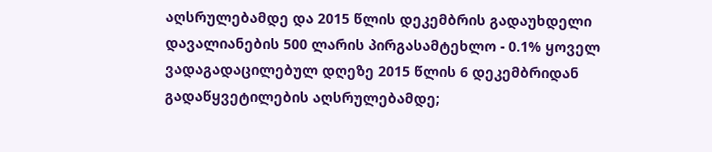აღსრულებამდე და 2015 წლის დეკემბრის გადაუხდელი დავალიანების 500 ლარის პირგასამტეხლო - 0.1% ყოველ ვადაგადაცილებულ დღეზე 2015 წლის 6 დეკემბრიდან გადაწყვეტილების აღსრულებამდე;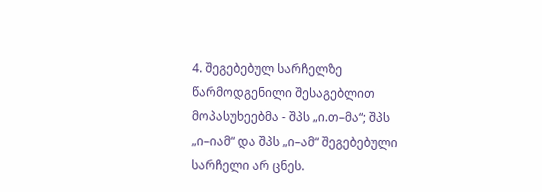4. შეგებებულ სარჩელზე წარმოდგენილი შესაგებლით მოპასუხეებმა - შპს „ი.თ–მა“; შპს „ი–იამ“ და შპს „ი–ამ“ შეგებებული სარჩელი არ ცნეს.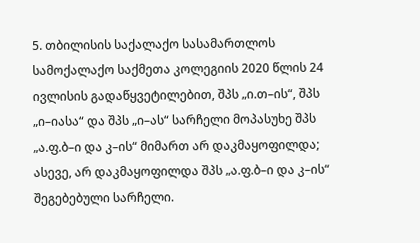5. თბილისის საქალაქო სასამართლოს სამოქალაქო საქმეთა კოლეგიის 2020 წლის 24 ივლისის გადაწყვეტილებით, შპს „ი.თ–ის“, შპს „ი–იასა“ და შპს „ი–ას“ სარჩელი მოპასუხე შპს „ა.ფ.ბ–ი და კ–ის“ მიმართ არ დაკმაყოფილდა; ასევე, არ დაკმაყოფილდა შპს „ა.ფ.ბ–ი და კ–ის“ შეგებებული სარჩელი.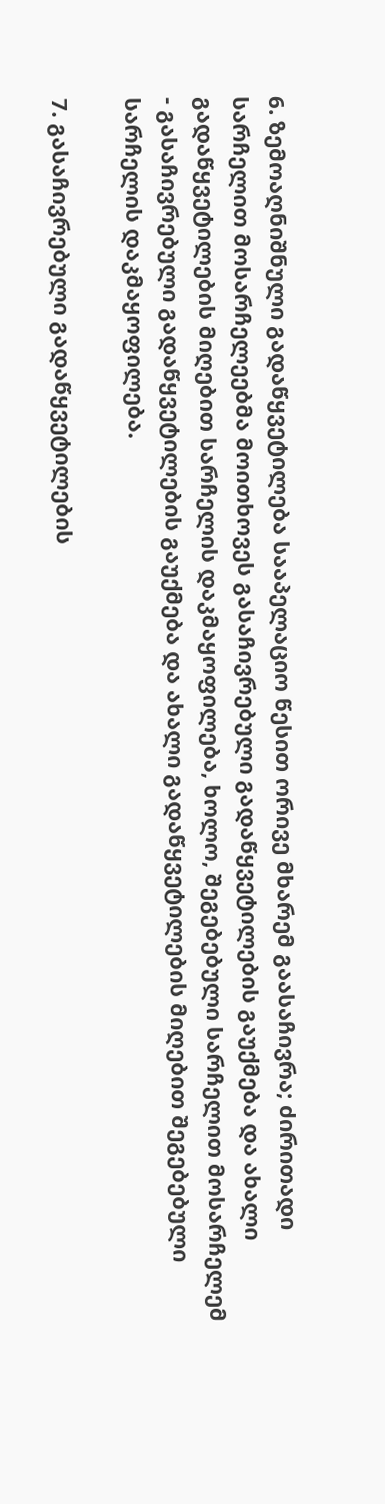6. ზემოაღნიშნული გადაწყვეტილება სააპელაციო წესით ორივე მხარემ გაასაჩივრა; ძირითადი სარჩელით მოსარჩელეებმა მოითხოვეს გასაჩივრებული გადაწყვეტილების გაუქმება და ახალი გადაწყვეტილების მიღებით სარჩელის დაკმაყოფილება, ხოლო, შეგებებული სარჩელით მოსარჩელემ - გასაჩივრებული გადაწყვეტილების გაუქმება და ახალი გადაწყვეტილების მიღებით შეგებებული სარჩელის დაკმაყოფილება.

7. გასაჩივრებული გადაწყვეტილების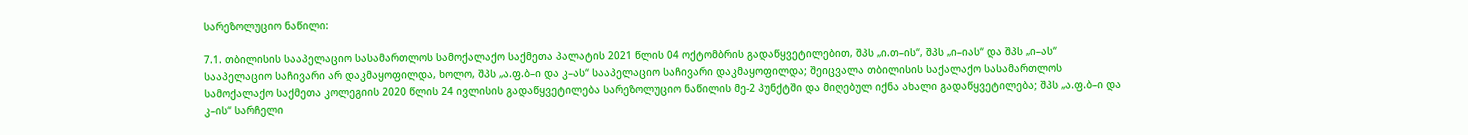სარეზოლუციო ნაწილი:

7.1. თბილისის სააპელაციო სასამართლოს სამოქალაქო საქმეთა პალატის 2021 წლის 04 ოქტომბრის გადაწყვეტილებით, შპს „ი.თ–ის“, შპს „ი–იას“ და შპს „ი–ას“ სააპელაციო საჩივარი არ დაკმაყოფილდა, ხოლო, შპს „ა.ფ.ბ–ი და კ–ას“ სააპელაციო საჩივარი დაკმაყოფილდა; შეიცვალა თბილისის საქალაქო სასამართლოს სამოქალაქო საქმეთა კოლეგიის 2020 წლის 24 ივლისის გადაწყვეტილება სარეზოლუციო ნაწილის მე-2 პუნქტში და მიღებულ იქნა ახალი გადაწყვეტილება; შპს „ა.ფ.ბ–ი და კ–ის“ სარჩელი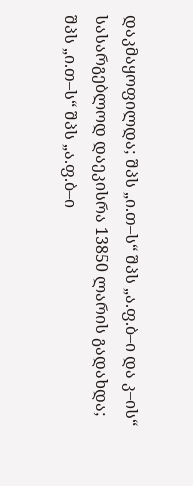დაკმაყოფილდა; შპს „ი.თ–ს“ შპს „ა.ფ.ბ–ი და კ–ის“ სასარგებლოდ დაეკისრა 13850 ლარის გადახდა; შპს „ი.თ–ს“ შპს „ა.ფ.ბ–ი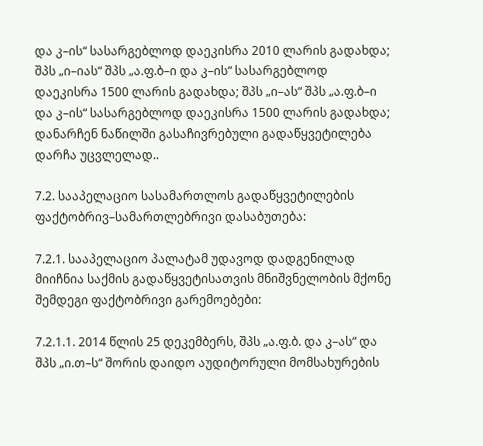და კ–ის“ სასარგებლოდ დაეკისრა 2010 ლარის გადახდა; შპს „ი–იას“ შპს „ა.ფ.ბ–ი და კ–ის“ სასარგებლოდ დაეკისრა 1500 ლარის გადახდა; შპს „ი–ას“ შპს „ა.ფ.ბ–ი და კ–ის“ სასარგებლოდ დაეკისრა 1500 ლარის გადახდა; დანარჩენ ნაწილში გასაჩივრებული გადაწყვეტილება დარჩა უცვლელად..

7.2. სააპელაციო სასამართლოს გადაწყვეტილების ფაქტობრივ–სამართლებრივი დასაბუთება:

7.2.1. სააპელაციო პალატამ უდავოდ დადგენილად მიიჩნია საქმის გადაწყვეტისათვის მნიშვნელობის მქონე შემდეგი ფაქტობრივი გარემოებები:

7.2.1.1. 2014 წლის 25 დეკემბერს, შპს „ა.ფ.ბ. და კ–ას“ და შპს „ი.თ–ს“ შორის დაიდო აუდიტორული მომსახურების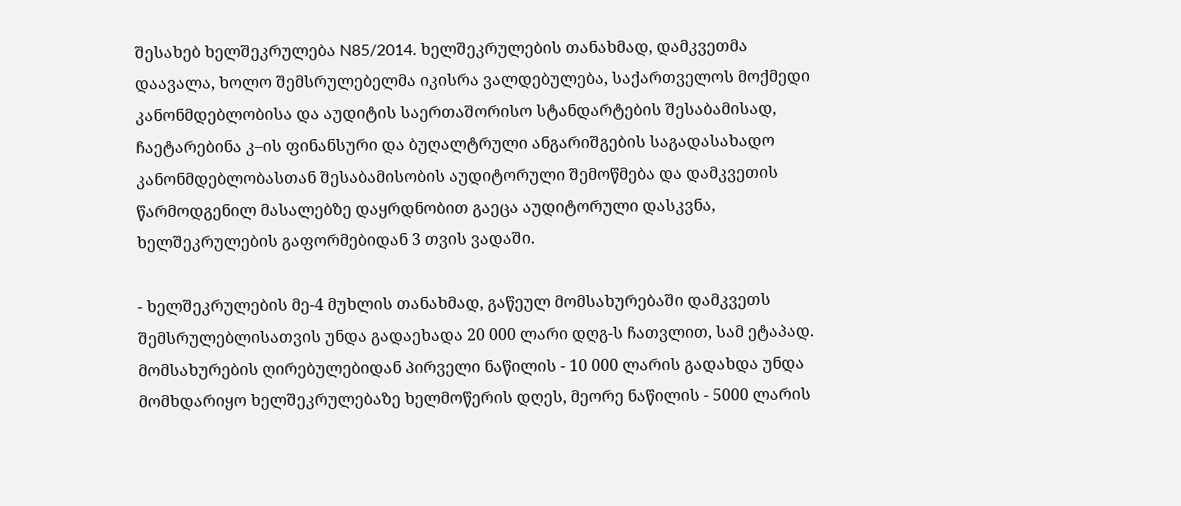შესახებ ხელშეკრულება N85/2014. ხელშეკრულების თანახმად, დამკვეთმა დაავალა, ხოლო შემსრულებელმა იკისრა ვალდებულება, საქართველოს მოქმედი კანონმდებლობისა და აუდიტის საერთაშორისო სტანდარტების შესაბამისად, ჩაეტარებინა კ–ის ფინანსური და ბუღალტრული ანგარიშგების საგადასახადო კანონმდებლობასთან შესაბამისობის აუდიტორული შემოწმება და დამკვეთის წარმოდგენილ მასალებზე დაყრდნობით გაეცა აუდიტორული დასკვნა, ხელშეკრულების გაფორმებიდან 3 თვის ვადაში.

- ხელშეკრულების მე-4 მუხლის თანახმად, გაწეულ მომსახურებაში დამკვეთს შემსრულებლისათვის უნდა გადაეხადა 20 000 ლარი დღგ-ს ჩათვლით, სამ ეტაპად. მომსახურების ღირებულებიდან პირველი ნაწილის - 10 000 ლარის გადახდა უნდა მომხდარიყო ხელშეკრულებაზე ხელმოწერის დღეს, მეორე ნაწილის - 5000 ლარის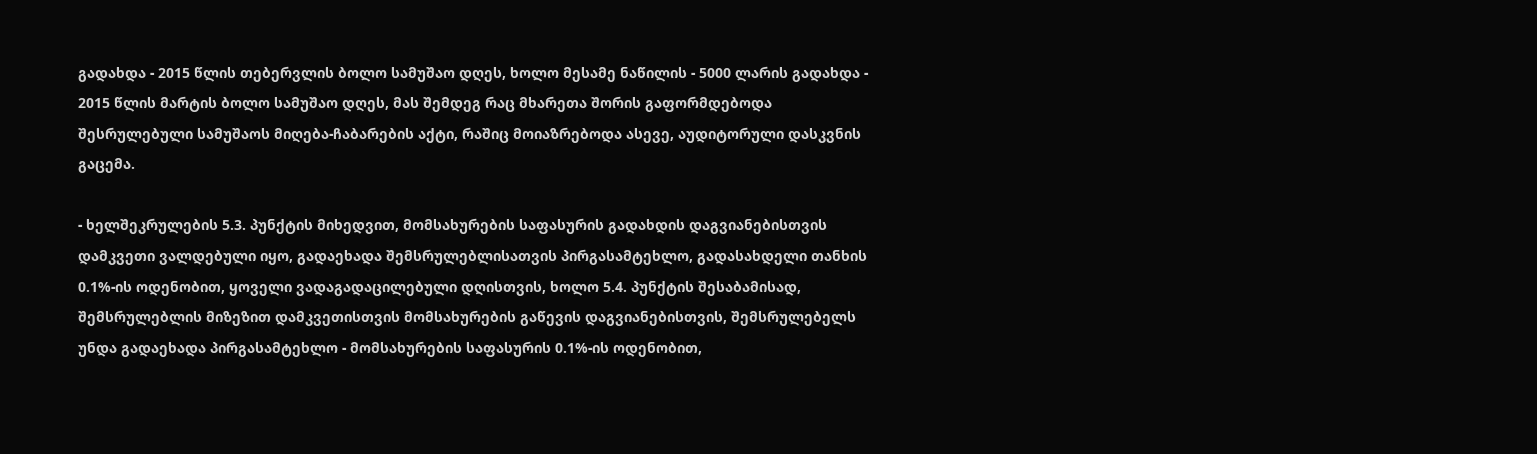გადახდა - 2015 წლის თებერვლის ბოლო სამუშაო დღეს, ხოლო მესამე ნაწილის - 5000 ლარის გადახდა - 2015 წლის მარტის ბოლო სამუშაო დღეს, მას შემდეგ რაც მხარეთა შორის გაფორმდებოდა შესრულებული სამუშაოს მიღება-ჩაბარების აქტი, რაშიც მოიაზრებოდა ასევე, აუდიტორული დასკვნის გაცემა.

- ხელშეკრულების 5.3. პუნქტის მიხედვით, მომსახურების საფასურის გადახდის დაგვიანებისთვის დამკვეთი ვალდებული იყო, გადაეხადა შემსრულებლისათვის პირგასამტეხლო, გადასახდელი თანხის 0.1%-ის ოდენობით, ყოველი ვადაგადაცილებული დღისთვის, ხოლო 5.4. პუნქტის შესაბამისად, შემსრულებლის მიზეზით დამკვეთისთვის მომსახურების გაწევის დაგვიანებისთვის, შემსრულებელს უნდა გადაეხადა პირგასამტეხლო - მომსახურების საფასურის 0.1%-ის ოდენობით,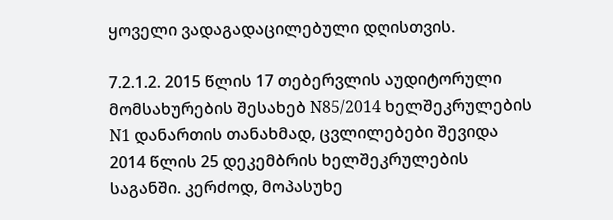ყოველი ვადაგადაცილებული დღისთვის.

7.2.1.2. 2015 წლის 17 თებერვლის აუდიტორული მომსახურების შესახებ N85/2014 ხელშეკრულების N1 დანართის თანახმად, ცვლილებები შევიდა 2014 წლის 25 დეკემბრის ხელშეკრულების საგანში. კერძოდ, მოპასუხე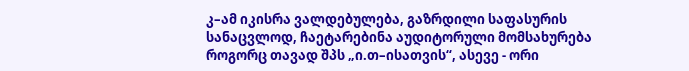კ–ამ იკისრა ვალდებულება, გაზრდილი საფასურის სანაცვლოდ, ჩაეტარებინა აუდიტორული მომსახურება როგორც თავად შპს „ი.თ–ისათვის“, ასევე - ორი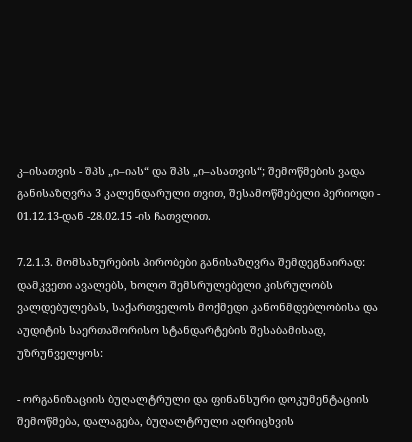კ–ისათვის - შპს „ი–იას“ და შპს „ი–ასათვის“; შემოწმების ვადა განისაზღვრა 3 კალენდარული თვით, შესამოწმებელი პერიოდი - 01.12.13-დან -28.02.15 -ის ჩათვლით.

7.2.1.3. მომსახურების პირობები განისაზღვრა შემდეგნაირად: დამკვეთი ავალებს, ხოლო შემსრულებელი კისრულობს ვალდებულებას, საქართველოს მოქმედი კანონმდებლობისა და აუდიტის საერთაშორისო სტანდარტების შესაბამისად, უზრუნველყოს:

- ორგანიზაციის ბუღალტრული და ფინანსური დოკუმენტაციის შემოწმება, დალაგება, ბუღალტრული აღრიცხვის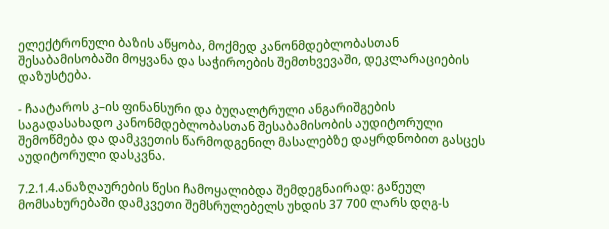ელექტრონული ბაზის აწყობა, მოქმედ კანონმდებლობასთან შესაბამისობაში მოყვანა და საჭიროების შემთხვევაში, დეკლარაციების დაზუსტება.

- ჩაატაროს კ–ის ფინანსური და ბუღალტრული ანგარიშგების საგადასახადო კანონმდებლობასთან შესაბამისობის აუდიტორული შემოწმება და დამკვეთის წარმოდგენილ მასალებზე დაყრდნობით გასცეს აუდიტორული დასკვნა.

7.2.1.4.ანაზღაურების წესი ჩამოყალიბდა შემდეგნაირად: გაწეულ მომსახურებაში დამკვეთი შემსრულებელს უხდის 37 700 ლარს დღგ-ს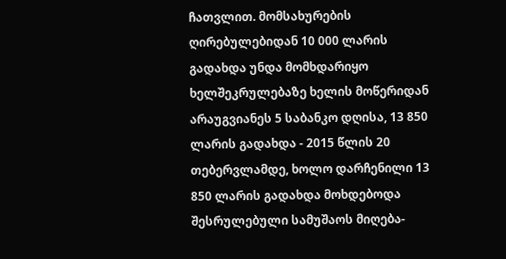ჩათვლით. მომსახურების ღირებულებიდან 10 000 ლარის გადახდა უნდა მომხდარიყო ხელშეკრულებაზე ხელის მოწერიდან არაუგვიანეს 5 საბანკო დღისა, 13 850 ლარის გადახდა - 2015 წლის 20 თებერვლამდე, ხოლო დარჩენილი 13 850 ლარის გადახდა მოხდებოდა შესრულებული სამუშაოს მიღება-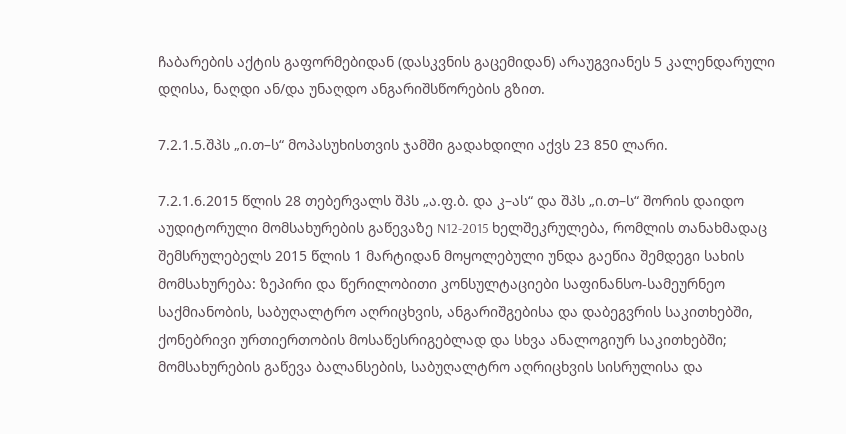ჩაბარების აქტის გაფორმებიდან (დასკვნის გაცემიდან) არაუგვიანეს 5 კალენდარული დღისა, ნაღდი ან/და უნაღდო ანგარიშსწორების გზით.

7.2.1.5.შპს „ი.თ–ს“ მოპასუხისთვის ჯამში გადახდილი აქვს 23 850 ლარი.

7.2.1.6.2015 წლის 28 თებერვალს შპს „ა.ფ.ბ. და კ–ას“ და შპს „ი.თ–ს“ შორის დაიდო აუდიტორული მომსახურების გაწევაზე N12-2015 ხელშეკრულება, რომლის თანახმადაც შემსრულებელს 2015 წლის 1 მარტიდან მოყოლებული უნდა გაეწია შემდეგი სახის მომსახურება: ზეპირი და წერილობითი კონსულტაციები საფინანსო-სამეურნეო საქმიანობის, საბუღალტრო აღრიცხვის, ანგარიშგებისა და დაბეგვრის საკითხებში, ქონებრივი ურთიერთობის მოსაწესრიგებლად და სხვა ანალოგიურ საკითხებში; მომსახურების გაწევა ბალანსების, საბუღალტრო აღრიცხვის სისრულისა და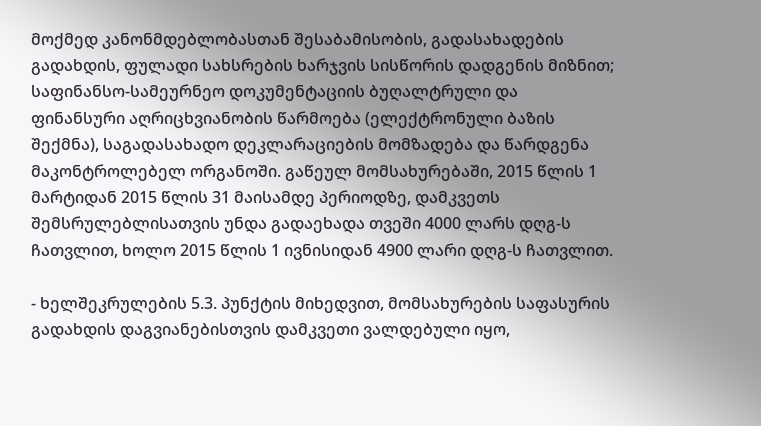მოქმედ კანონმდებლობასთან შესაბამისობის, გადასახადების გადახდის, ფულადი სახსრების ხარჯვის სისწორის დადგენის მიზნით; საფინანსო-სამეურნეო დოკუმენტაციის ბუღალტრული და ფინანსური აღრიცხვიანობის წარმოება (ელექტრონული ბაზის შექმნა), საგადასახადო დეკლარაციების მომზადება და წარდგენა მაკონტროლებელ ორგანოში. გაწეულ მომსახურებაში, 2015 წლის 1 მარტიდან 2015 წლის 31 მაისამდე პერიოდზე, დამკვეთს შემსრულებლისათვის უნდა გადაეხადა თვეში 4000 ლარს დღგ-ს ჩათვლით, ხოლო 2015 წლის 1 ივნისიდან 4900 ლარი დღგ-ს ჩათვლით.

- ხელშეკრულების 5.3. პუნქტის მიხედვით, მომსახურების საფასურის გადახდის დაგვიანებისთვის დამკვეთი ვალდებული იყო,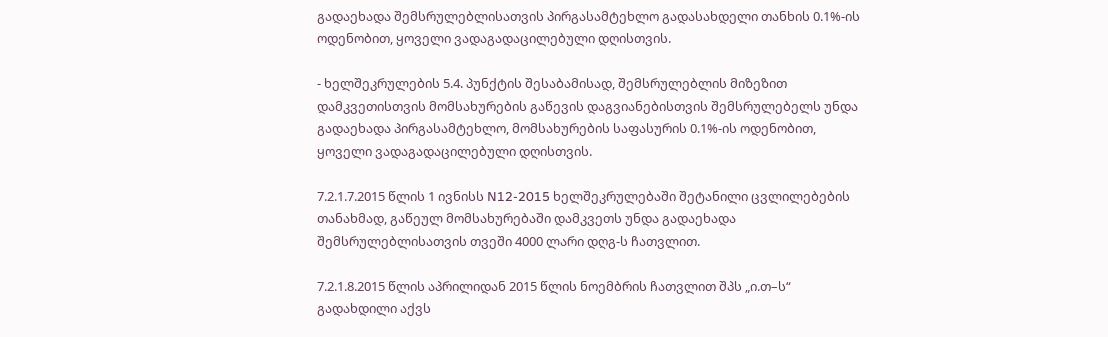გადაეხადა შემსრულებლისათვის პირგასამტეხლო გადასახდელი თანხის 0.1%-ის ოდენობით, ყოველი ვადაგადაცილებული დღისთვის.

- ხელშეკრულების 5.4. პუნქტის შესაბამისად, შემსრულებლის მიზეზით დამკვეთისთვის მომსახურების გაწევის დაგვიანებისთვის შემსრულებელს უნდა გადაეხადა პირგასამტეხლო, მომსახურების საფასურის 0.1%-ის ოდენობით, ყოველი ვადაგადაცილებული დღისთვის.

7.2.1.7.2015 წლის 1 ივნისს N12-2015 ხელშეკრულებაში შეტანილი ცვლილებების თანახმად, გაწეულ მომსახურებაში დამკვეთს უნდა გადაეხადა შემსრულებლისათვის თვეში 4000 ლარი დღგ-ს ჩათვლით.

7.2.1.8.2015 წლის აპრილიდან 2015 წლის ნოემბრის ჩათვლით შპს „ი.თ–ს“ გადახდილი აქვს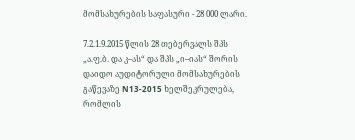მომსახურების საფასური - 28 000 ლარი.

7.2.1.9.2015 წლის 28 თებერვალს შპს „ა.ფ.ბ. და კ–ას“ და შპს „ი–იას“ შორის დაიდო აუდიტორული მომსახურების გაწევაზე N13-2015 ხელშეკრულება, რომლის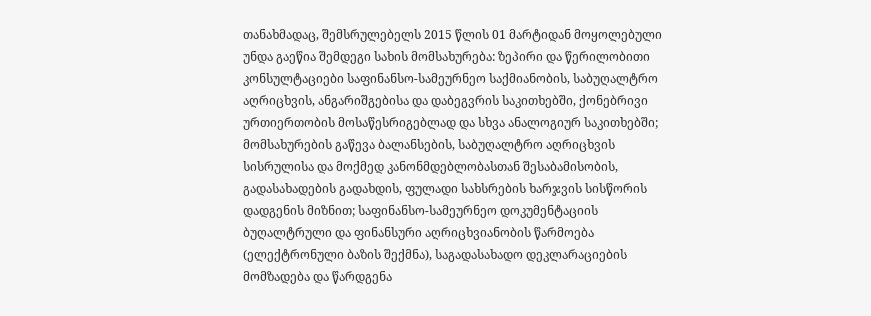თანახმადაც, შემსრულებელს 2015 წლის 01 მარტიდან მოყოლებული უნდა გაეწია შემდეგი სახის მომსახურება: ზეპირი და წერილობითი კონსულტაციები საფინანსო-სამეურნეო საქმიანობის, საბუღალტრო აღრიცხვის, ანგარიშგებისა და დაბეგვრის საკითხებში, ქონებრივი ურთიერთობის მოსაწესრიგებლად და სხვა ანალოგიურ საკითხებში; მომსახურების გაწევა ბალანსების, საბუღალტრო აღრიცხვის სისრულისა და მოქმედ კანონმდებლობასთან შესაბამისობის, გადასახადების გადახდის, ფულადი სახსრების ხარჯვის სისწორის დადგენის მიზნით; საფინანსო-სამეურნეო დოკუმენტაციის ბუღალტრული და ფინანსური აღრიცხვიანობის წარმოება (ელექტრონული ბაზის შექმნა), საგადასახადო დეკლარაციების მომზადება და წარდგენა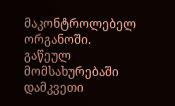მაკონტროლებელ ორგანოში. გაწეულ მომსახურებაში დამკვეთი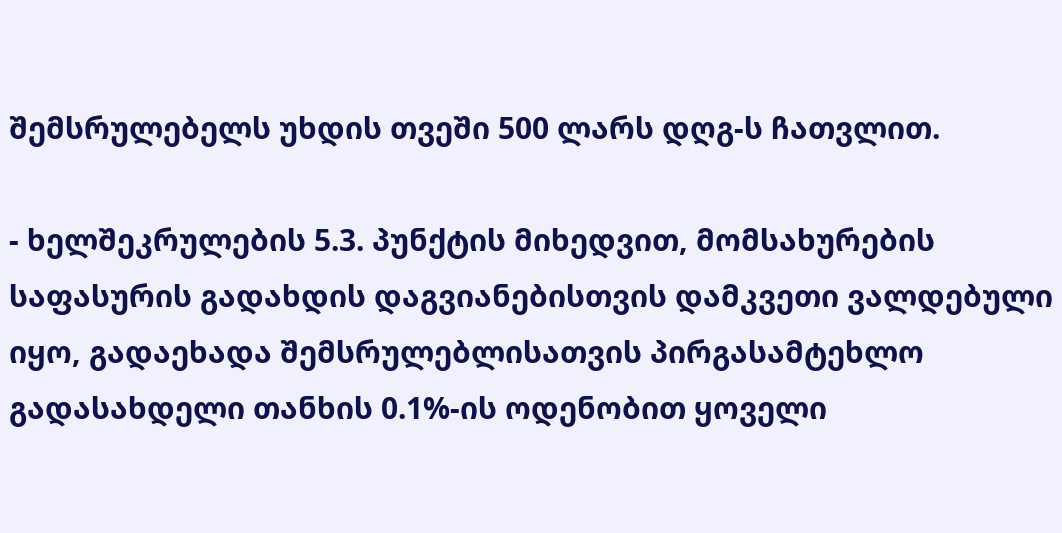შემსრულებელს უხდის თვეში 500 ლარს დღგ-ს ჩათვლით.

- ხელშეკრულების 5.3. პუნქტის მიხედვით, მომსახურების საფასურის გადახდის დაგვიანებისთვის დამკვეთი ვალდებული იყო, გადაეხადა შემსრულებლისათვის პირგასამტეხლო გადასახდელი თანხის 0.1%-ის ოდენობით ყოველი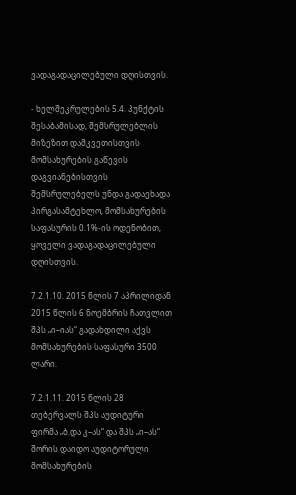ვადაგადაცილებული დღისთვის.

- ხელშეკრულების 5.4. პუნქტის შესაბამისად, შემსრულებლის მიზეზით დამკვეთისთვის მომსახურების გაწევის დაგვიანებისთვის შემსრულებელს უნდა გადაეხადა პირგასამტეხლო, მომსახურების საფასურის 0.1%-ის ოდენობით, ყოველი ვადაგადაცილებული დღისთვის.

7.2.1.10. 2015 წლის 7 აპრილიდან 2015 წლის 6 ნოემბრის ჩათვლით შპს „ი–იას“ გადახდილი აქვს მომსახურების საფასური 3500 ლარი.

7.2.1.11. 2015 წლის 28 თებერვალს შპს აუდიტური ფირმა „ბ.და კ–ას“ და შპს „ი–ას“ შორის დაიდო აუდიტორული მომსახურების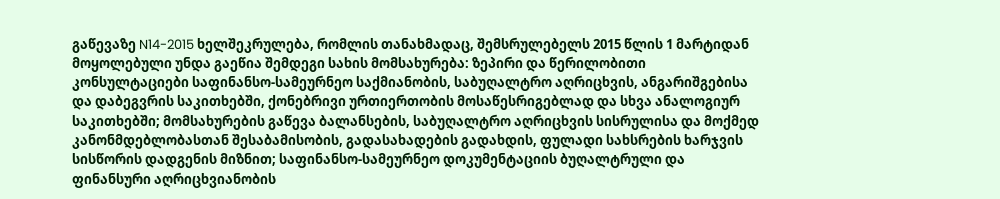გაწევაზე N14-2015 ხელშეკრულება, რომლის თანახმადაც, შემსრულებელს 2015 წლის 1 მარტიდან მოყოლებული უნდა გაეწია შემდეგი სახის მომსახურება: ზეპირი და წერილობითი კონსულტაციები საფინანსო-სამეურნეო საქმიანობის, საბუღალტრო აღრიცხვის, ანგარიშგებისა და დაბეგვრის საკითხებში, ქონებრივი ურთიერთობის მოსაწესრიგებლად და სხვა ანალოგიურ საკითხებში; მომსახურების გაწევა ბალანსების, საბუღალტრო აღრიცხვის სისრულისა და მოქმედ კანონმდებლობასთან შესაბამისობის, გადასახადების გადახდის, ფულადი სახსრების ხარჯვის სისწორის დადგენის მიზნით; საფინანსო-სამეურნეო დოკუმენტაციის ბუღალტრული და ფინანსური აღრიცხვიანობის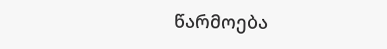წარმოება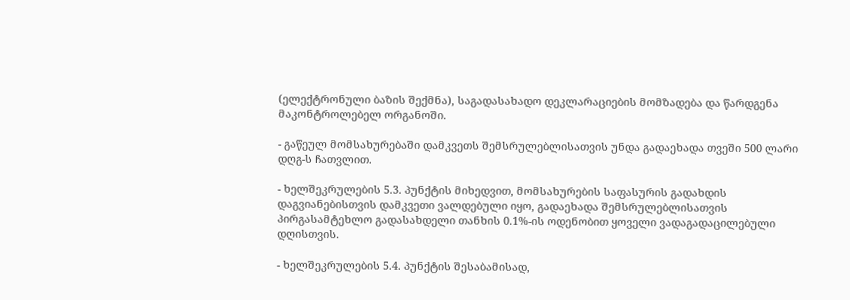(ელექტრონული ბაზის შექმნა), საგადასახადო დეკლარაციების მომზადება და წარდგენა მაკონტროლებელ ორგანოში.

- გაწეულ მომსახურებაში დამკვეთს შემსრულებლისათვის უნდა გადაეხადა თვეში 500 ლარი დღგ-ს ჩათვლით.

- ხელშეკრულების 5.3. პუნქტის მიხედვით, მომსახურების საფასურის გადახდის დაგვიანებისთვის დამკვეთი ვალდებული იყო, გადაეხადა შემსრულებლისათვის პირგასამტეხლო გადასახდელი თანხის 0.1%-ის ოდენობით ყოველი ვადაგადაცილებული დღისთვის.

- ხელშეკრულების 5.4. პუნქტის შესაბამისად,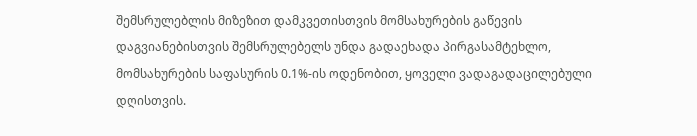შემსრულებლის მიზეზით დამკვეთისთვის მომსახურების გაწევის დაგვიანებისთვის შემსრულებელს უნდა გადაეხადა პირგასამტეხლო, მომსახურების საფასურის 0.1%-ის ოდენობით, ყოველი ვადაგადაცილებული დღისთვის.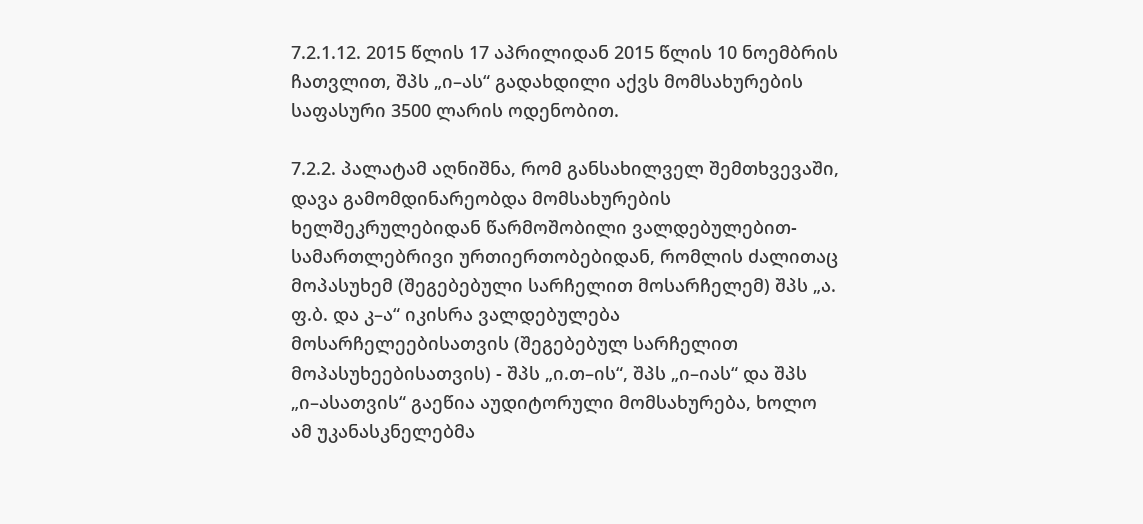7.2.1.12. 2015 წლის 17 აპრილიდან 2015 წლის 10 ნოემბრის ჩათვლით, შპს „ი–ას“ გადახდილი აქვს მომსახურების საფასური 3500 ლარის ოდენობით.

7.2.2. პალატამ აღნიშნა, რომ განსახილველ შემთხვევაში, დავა გამომდინარეობდა მომსახურების ხელშეკრულებიდან წარმოშობილი ვალდებულებით-სამართლებრივი ურთიერთობებიდან, რომლის ძალითაც მოპასუხემ (შეგებებული სარჩელით მოსარჩელემ) შპს „ა. ფ.ბ. და კ–ა“ იკისრა ვალდებულება მოსარჩელეებისათვის (შეგებებულ სარჩელით მოპასუხეებისათვის) - შპს „ი.თ–ის“, შპს „ი–იას“ და შპს „ი–ასათვის“ გაეწია აუდიტორული მომსახურება, ხოლო ამ უკანასკნელებმა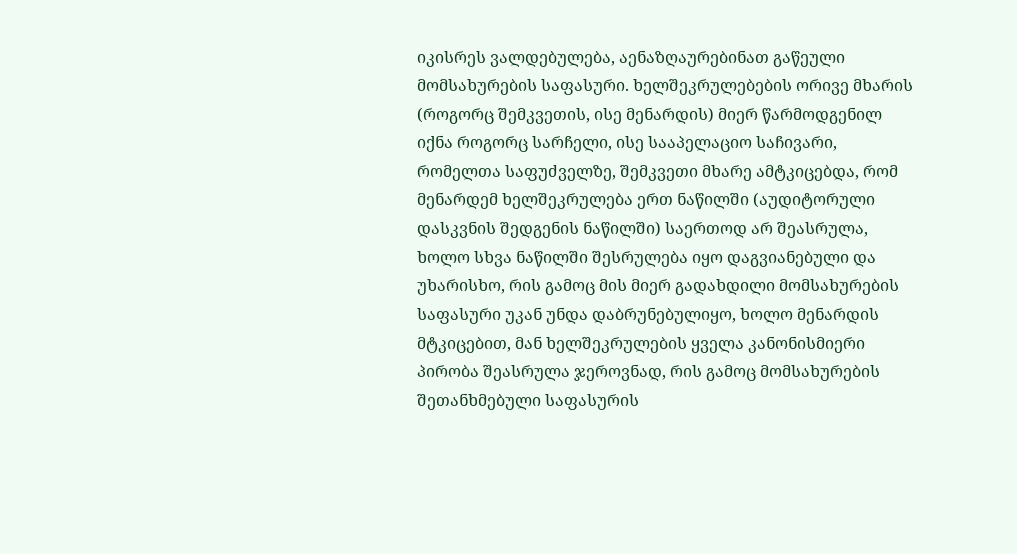იკისრეს ვალდებულება, აენაზღაურებინათ გაწეული მომსახურების საფასური. ხელშეკრულებების ორივე მხარის (როგორც შემკვეთის, ისე მენარდის) მიერ წარმოდგენილ იქნა როგორც სარჩელი, ისე სააპელაციო საჩივარი, რომელთა საფუძველზე, შემკვეთი მხარე ამტკიცებდა, რომ მენარდემ ხელშეკრულება ერთ ნაწილში (აუდიტორული დასკვნის შედგენის ნაწილში) საერთოდ არ შეასრულა, ხოლო სხვა ნაწილში შესრულება იყო დაგვიანებული და უხარისხო, რის გამოც მის მიერ გადახდილი მომსახურების საფასური უკან უნდა დაბრუნებულიყო, ხოლო მენარდის მტკიცებით, მან ხელშეკრულების ყველა კანონისმიერი პირობა შეასრულა ჯეროვნად, რის გამოც მომსახურების შეთანხმებული საფასურის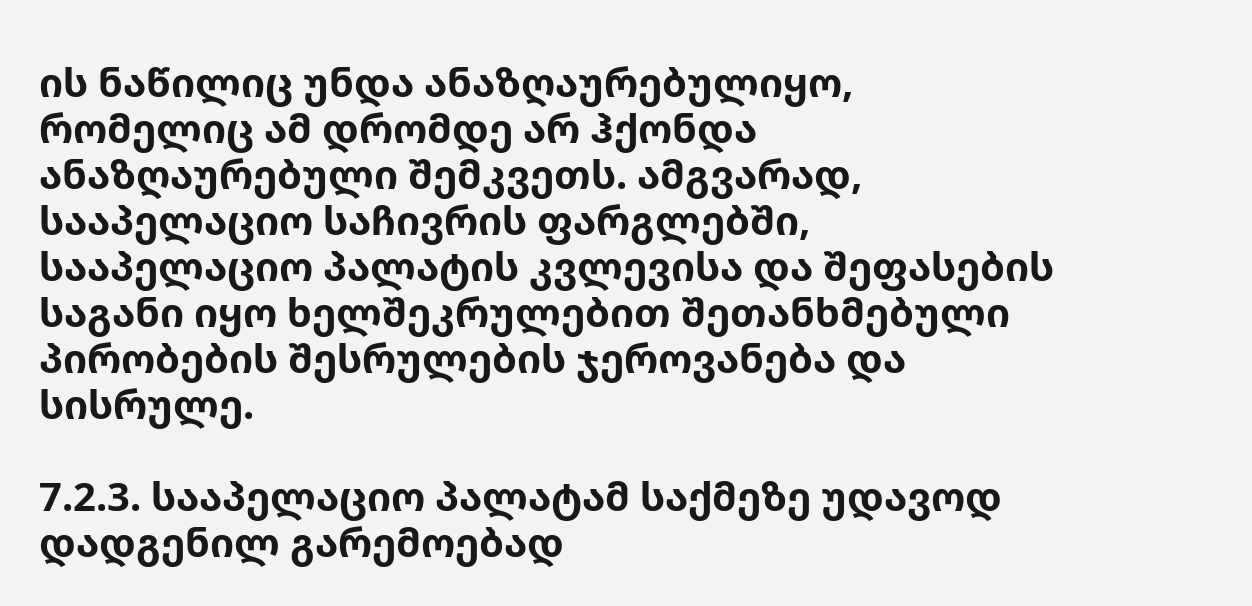ის ნაწილიც უნდა ანაზღაურებულიყო, რომელიც ამ დრომდე არ ჰქონდა ანაზღაურებული შემკვეთს. ამგვარად, სააპელაციო საჩივრის ფარგლებში, სააპელაციო პალატის კვლევისა და შეფასების საგანი იყო ხელშეკრულებით შეთანხმებული პირობების შესრულების ჯეროვანება და სისრულე.

7.2.3. სააპელაციო პალატამ საქმეზე უდავოდ დადგენილ გარემოებად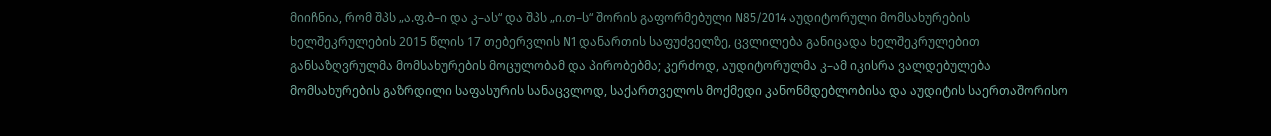მიიჩნია, რომ შპს „ა.ფ.ბ–ი და კ–ას“ და შპს „ი.თ–ს“ შორის გაფორმებული N85/2014 აუდიტორული მომსახურების ხელშეკრულების 2015 წლის 17 თებერვლის N1 დანართის საფუძველზე, ცვლილება განიცადა ხელშეკრულებით განსაზღვრულმა მომსახურების მოცულობამ და პირობებმა; კერძოდ, აუდიტორულმა კ–ამ იკისრა ვალდებულება მომსახურების გაზრდილი საფასურის სანაცვლოდ, საქართველოს მოქმედი კანონმდებლობისა და აუდიტის საერთაშორისო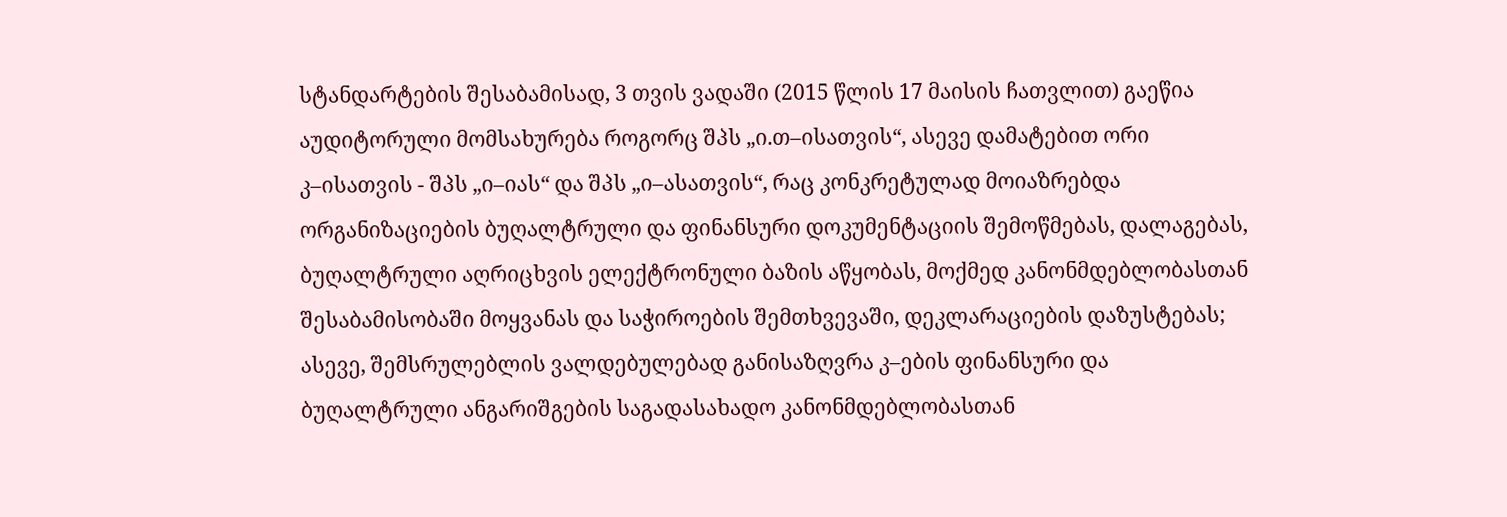სტანდარტების შესაბამისად, 3 თვის ვადაში (2015 წლის 17 მაისის ჩათვლით) გაეწია აუდიტორული მომსახურება როგორც შპს „ი.თ–ისათვის“, ასევე დამატებით ორი კ–ისათვის - შპს „ი–იას“ და შპს „ი–ასათვის“, რაც კონკრეტულად მოიაზრებდა ორგანიზაციების ბუღალტრული და ფინანსური დოკუმენტაციის შემოწმებას, დალაგებას, ბუღალტრული აღრიცხვის ელექტრონული ბაზის აწყობას, მოქმედ კანონმდებლობასთან შესაბამისობაში მოყვანას და საჭიროების შემთხვევაში, დეკლარაციების დაზუსტებას; ასევე, შემსრულებლის ვალდებულებად განისაზღვრა კ–ების ფინანსური და ბუღალტრული ანგარიშგების საგადასახადო კანონმდებლობასთან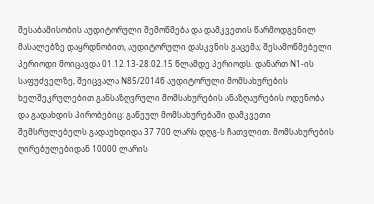შესაბამისობის აუდიტორული შემოწმება და დამკვეთის წარმოდგენილ მასალებზე დაყრდნობით, აუდიტორული დასკვნის გაცემა; შესამოწმებელი პერიოდი მოიცავდა 01.12.13-28.02.15 წლამდე პერიოდს. დანართ N1-ის საფუძველზე, შეიცვალა N85/2014წ აუდიტორული მომსახურების ხელშეკრულებით განსაზღვრული მომსახურების ანაზღაურების ოდენობა და გადახდის პირობებიც: გაწეულ მომსახურებაში დამკვეთი შემსრულებელს გადაუხდიდა 37 700 ლარს დღგ-ს ჩათვლით. მომსახურების ღირებულებიდან 10000 ლარის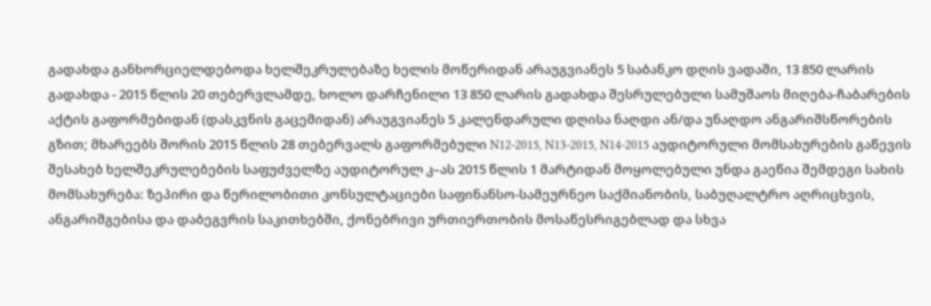გადახდა განხორციელდებოდა ხელშეკრულებაზე ხელის მოწერიდან არაუგვიანეს 5 საბანკო დღის ვადაში, 13 850 ლარის გადახდა - 2015 წლის 20 თებერვლამდე, ხოლო დარჩენილი 13 850 ლარის გადახდა შესრულებული სამუშაოს მიღება-ჩაბარების აქტის გაფორმებიდან (დასკვნის გაცემიდან) არაუგვიანეს 5 კალენდარული დღისა ნაღდი ან/და უნაღდო ანგარიშსწორების გზით; მხარეებს შორის 2015 წლის 28 თებერვალს გაფორმებული N12-2015, N13-2015, N14-2015 აუდიტორული მომსახურების გაწევის შესახებ ხელშეკრულებების საფუძველზე აუდიტორულ კ–ას 2015 წლის 1 მარტიდან მოყოლებული უნდა გაეწია შემდეგი სახის მომსახურება: ზეპირი და წერილობითი კონსულტაციები საფინანსო-სამეურნეო საქმიანობის, საბუღალტრო აღრიცხვის, ანგარიშგებისა და დაბეგვრის საკითხებში, ქონებრივი ურთიერთობის მოსაწესრიგებლად და სხვა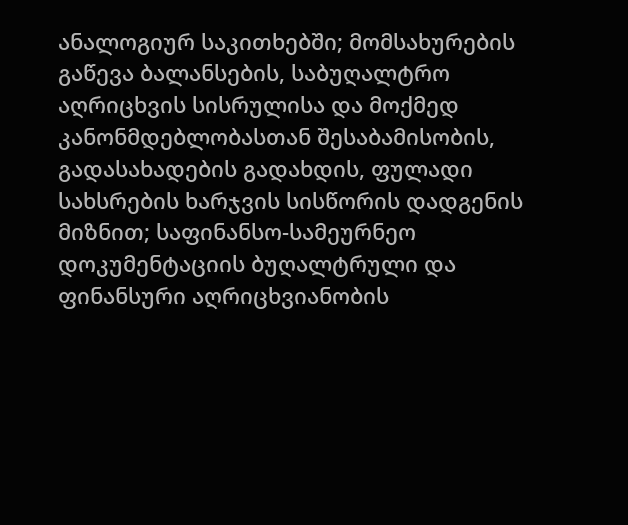ანალოგიურ საკითხებში; მომსახურების გაწევა ბალანსების, საბუღალტრო აღრიცხვის სისრულისა და მოქმედ კანონმდებლობასთან შესაბამისობის, გადასახადების გადახდის, ფულადი სახსრების ხარჯვის სისწორის დადგენის მიზნით; საფინანსო-სამეურნეო დოკუმენტაციის ბუღალტრული და ფინანსური აღრიცხვიანობის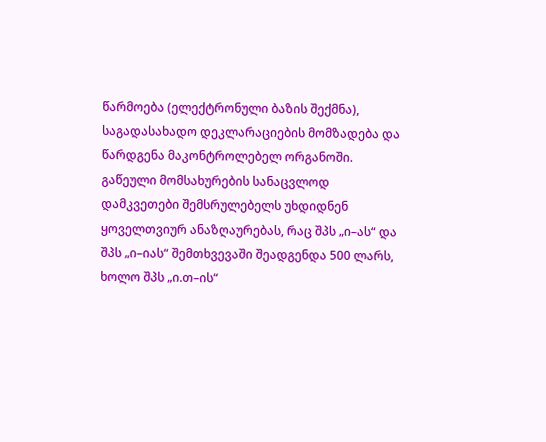წარმოება (ელექტრონული ბაზის შექმნა), საგადასახადო დეკლარაციების მომზადება და წარდგენა მაკონტროლებელ ორგანოში. გაწეული მომსახურების სანაცვლოდ დამკვეთები შემსრულებელს უხდიდნენ ყოველთვიურ ანაზღაურებას, რაც შპს „ი–ას“ და შპს „ი–იას“ შემთხვევაში შეადგენდა 500 ლარს, ხოლო შპს „ი.თ–ის“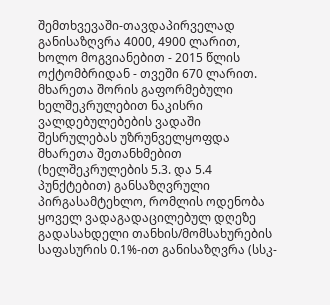შემთხვევაში-თავდაპირველად განისაზღვრა 4000, 4900 ლარით, ხოლო მოგვიანებით - 2015 წლის ოქტომბრიდან - თვეში 670 ლარით. მხარეთა შორის გაფორმებული ხელშეკრულებით ნაკისრი ვალდებულებების ვადაში შესრულებას უზრუნველყოფდა მხარეთა შეთანხმებით (ხელშეკრულების 5.3. და 5.4 პუნქტებით) განსაზღვრული პირგასამტეხლო, რომლის ოდენობა ყოველ ვადაგადაცილებულ დღეზე გადასახდელი თანხის/მომსახურების საფასურის 0.1%-ით განისაზღვრა (სსკ-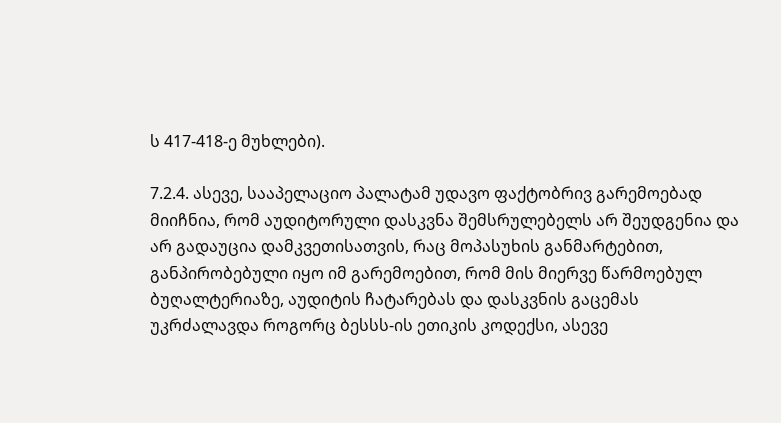ს 417-418-ე მუხლები).

7.2.4. ასევე, სააპელაციო პალატამ უდავო ფაქტობრივ გარემოებად მიიჩნია, რომ აუდიტორული დასკვნა შემსრულებელს არ შეუდგენია და არ გადაუცია დამკვეთისათვის, რაც მოპასუხის განმარტებით, განპირობებული იყო იმ გარემოებით, რომ მის მიერვე წარმოებულ ბუღალტერიაზე, აუდიტის ჩატარებას და დასკვნის გაცემას უკრძალავდა როგორც ბესსს-ის ეთიკის კოდექსი, ასევე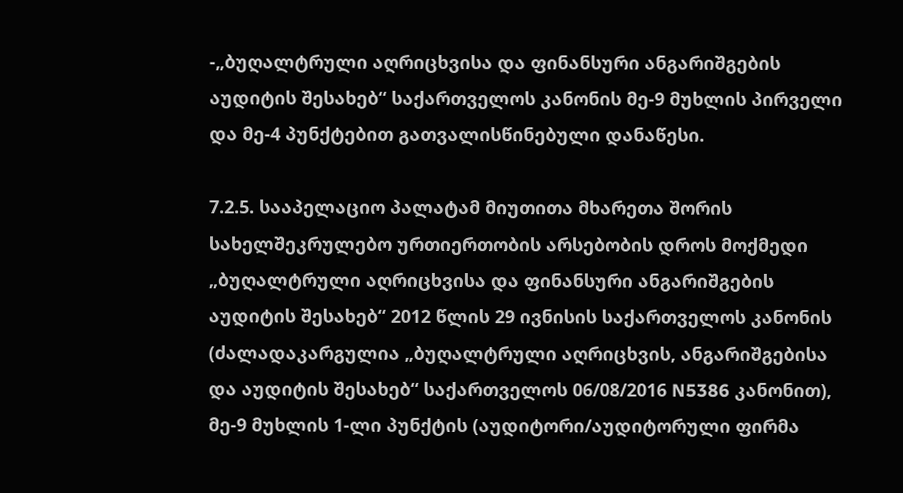-„ბუღალტრული აღრიცხვისა და ფინანსური ანგარიშგების აუდიტის შესახებ“ საქართველოს კანონის მე-9 მუხლის პირველი და მე-4 პუნქტებით გათვალისწინებული დანაწესი.

7.2.5. სააპელაციო პალატამ მიუთითა მხარეთა შორის სახელშეკრულებო ურთიერთობის არსებობის დროს მოქმედი „ბუღალტრული აღრიცხვისა და ფინანსური ანგარიშგების აუდიტის შესახებ“ 2012 წლის 29 ივნისის საქართველოს კანონის (ძალადაკარგულია „ბუღალტრული აღრიცხვის, ანგარიშგებისა და აუდიტის შესახებ“ საქართველოს 06/08/2016 N5386 კანონით), მე-9 მუხლის 1-ლი პუნქტის (აუდიტორი/აუდიტორული ფირმა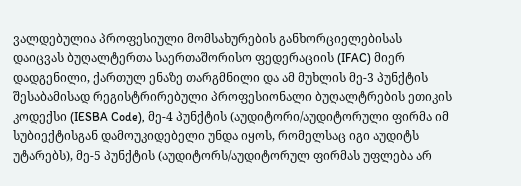ვალდებულია პროფესიული მომსახურების განხორციელებისას დაიცვას ბუღალტერთა საერთაშორისო ფედერაციის (IFAC) მიერ დადგენილი, ქართულ ენაზე თარგმნილი და ამ მუხლის მე-3 პუნქტის შესაბამისად რეგისტრირებული პროფესიონალი ბუღალტრების ეთიკის კოდექსი (IESBA Code), მე-4 პუნქტის (აუდიტორი/აუდიტორული ფირმა იმ სუბიექტისგან დამოუკიდებელი უნდა იყოს, რომელსაც იგი აუდიტს უტარებს), მე-5 პუნქტის (აუდიტორს/აუდიტორულ ფირმას უფლება არ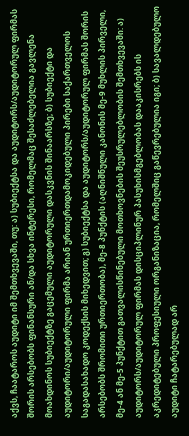აქვს, ჩაატაროს აუდიტი იმ შემთხვევაში, თუ: ა) სუბიექტსა და აუდიტორს/აუდიტორულ ფირმას შორის არსებობს ფინანსური ან/და სხვა ინტერესი, რომელმაც შესაძლებელია გავლენა მოახდინოს სუბიექტზე გაცემული აუდიტორული დასკვნის შინაარსზე; ბ) სუბიექტი და აუდიტორი/აუდიტორული ფირმა არიან ურთიერთდამოკიდებული პირები საქართველოს საგადასახადო კოდექსის მიხედვით; გ) სუბიექტსა და აუდიტორს/აუდიტორულ ფირმას შორის არსებობს შრომითი ურთიერთობა), მე-8 პუნქტის (აღნიშნული კანონის მე-9 მუხლის პირველი, მე-4 ან მე-5 პუნქტით გათვალისწინებული მოთხოვნების შეუსრულებლობის შემთხვევაში: ა) აუდიტორს/აუდიტორულ ფირმას დისციპლინურ პასუხისმგებლობას დააკისრებს ის აკრედიტებული პროფესიული ორგანიზაცია, რომელშიც გაწევრებულია იგი; ბ) სავალდებულო აუდიტი ჩატარებულად არ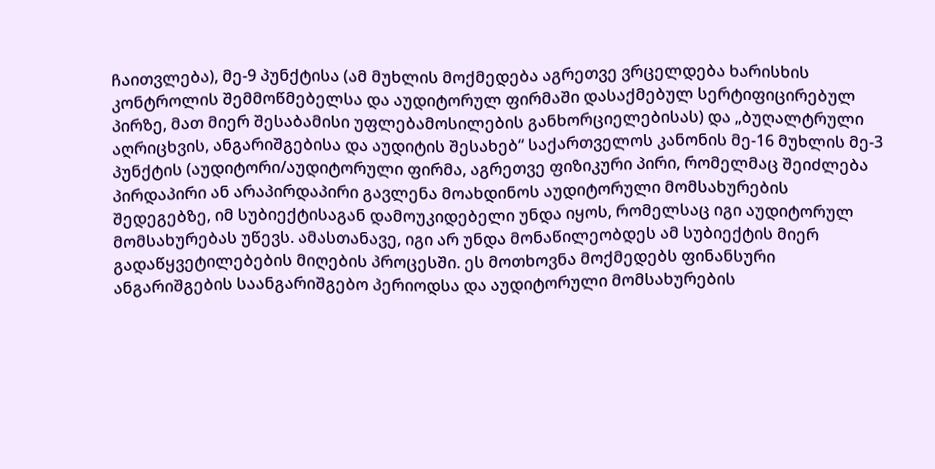ჩაითვლება), მე-9 პუნქტისა (ამ მუხლის მოქმედება აგრეთვე ვრცელდება ხარისხის კონტროლის შემმოწმებელსა და აუდიტორულ ფირმაში დასაქმებულ სერტიფიცირებულ პირზე, მათ მიერ შესაბამისი უფლებამოსილების განხორციელებისას) და „ბუღალტრული აღრიცხვის, ანგარიშგებისა და აუდიტის შესახებ“ საქართველოს კანონის მე-16 მუხლის მე-3 პუნქტის (აუდიტორი/აუდიტორული ფირმა, აგრეთვე ფიზიკური პირი, რომელმაც შეიძლება პირდაპირი ან არაპირდაპირი გავლენა მოახდინოს აუდიტორული მომსახურების შედეგებზე, იმ სუბიექტისაგან დამოუკიდებელი უნდა იყოს, რომელსაც იგი აუდიტორულ მომსახურებას უწევს. ამასთანავე, იგი არ უნდა მონაწილეობდეს ამ სუბიექტის მიერ გადაწყვეტილებების მიღების პროცესში. ეს მოთხოვნა მოქმედებს ფინანსური ანგარიშგების საანგარიშგებო პერიოდსა და აუდიტორული მომსახურების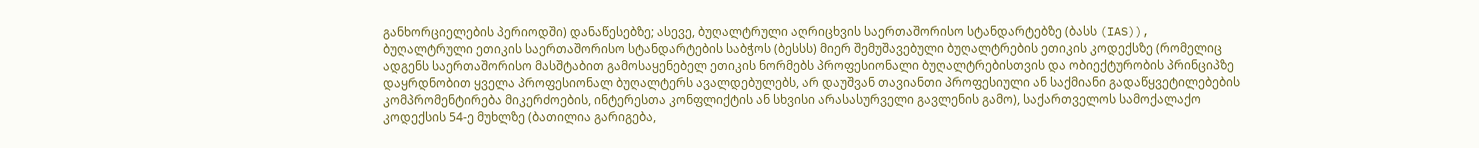განხორციელების პერიოდში) დანაწესებზე; ასევე, ბუღალტრული აღრიცხვის საერთაშორისო სტანდარტებზე (ბასს (IAS)), ბუღალტრული ეთიკის საერთაშორისო სტანდარტების საბჭოს (ბესსს) მიერ შემუშავებული ბუღალტრების ეთიკის კოდექსზე (რომელიც ადგენს საერთაშორისო მასშტაბით გამოსაყენებელ ეთიკის ნორმებს პროფესიონალი ბუღალტრებისთვის და ობიექტურობის პრინციპზე დაყრდნობით ყველა პროფესიონალ ბუღალტერს ავალდებულებს, არ დაუშვან თავიანთი პროფესიული ან საქმიანი გადაწყვეტილებების კომპრომენტირება მიკერძოების, ინტერესთა კონფლიქტის ან სხვისი არასასურველი გავლენის გამო), საქართველოს სამოქალაქო კოდექსის 54-ე მუხლზე (ბათილია გარიგება,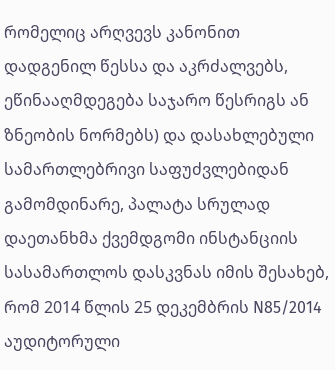რომელიც არღვევს კანონით დადგენილ წესსა და აკრძალვებს, ეწინააღმდეგება საჯარო წესრიგს ან ზნეობის ნორმებს) და დასახლებული სამართლებრივი საფუძვლებიდან გამომდინარე, პალატა სრულად დაეთანხმა ქვემდგომი ინსტანციის სასამართლოს დასკვნას იმის შესახებ, რომ 2014 წლის 25 დეკემბრის N85/2014 აუდიტორული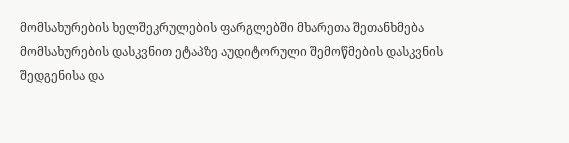მომსახურების ხელშეკრულების ფარგლებში მხარეთა შეთანხმება მომსახურების დასკვნით ეტაპზე აუდიტორული შემოწმების დასკვნის შედგენისა და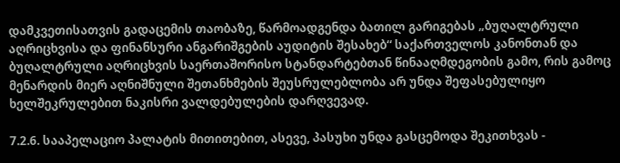დამკვეთისათვის გადაცემის თაობაზე, წარმოადგენდა ბათილ გარიგებას „ბუღალტრული აღრიცხვისა და ფინანსური ანგარიშგების აუდიტის შესახებ“ საქართველოს კანონთან და ბუღალტრული აღრიცხვის საერთაშორისო სტანდარტებთან წინააღმდეგობის გამო, რის გამოც მენარდის მიერ აღნიშნული შეთანხმების შეუსრულებლობა არ უნდა შეფასებულიყო ხელშეკრულებით ნაკისრი ვალდებულების დარღვევად.

7.2.6. სააპელაციო პალატის მითითებით, ასევე, პასუხი უნდა გასცემოდა შეკითხვას -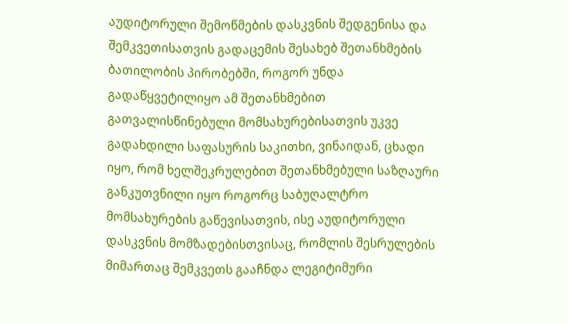აუდიტორული შემოწმების დასკვნის შედგენისა და შემკვეთისათვის გადაცემის შესახებ შეთანხმების ბათილობის პირობებში, როგორ უნდა გადაწყვეტილიყო ამ შეთანხმებით გათვალისწინებული მომსახურებისათვის უკვე გადახდილი საფასურის საკითხი, ვინაიდან, ცხადი იყო, რომ ხელშეკრულებით შეთანხმებული საზღაური განკუთვნილი იყო როგორც საბუღალტრო მომსახურების გაწევისათვის, ისე აუდიტორული დასკვნის მომზადებისთვისაც, რომლის შესრულების მიმართაც შემკვეთს გააჩნდა ლეგიტიმური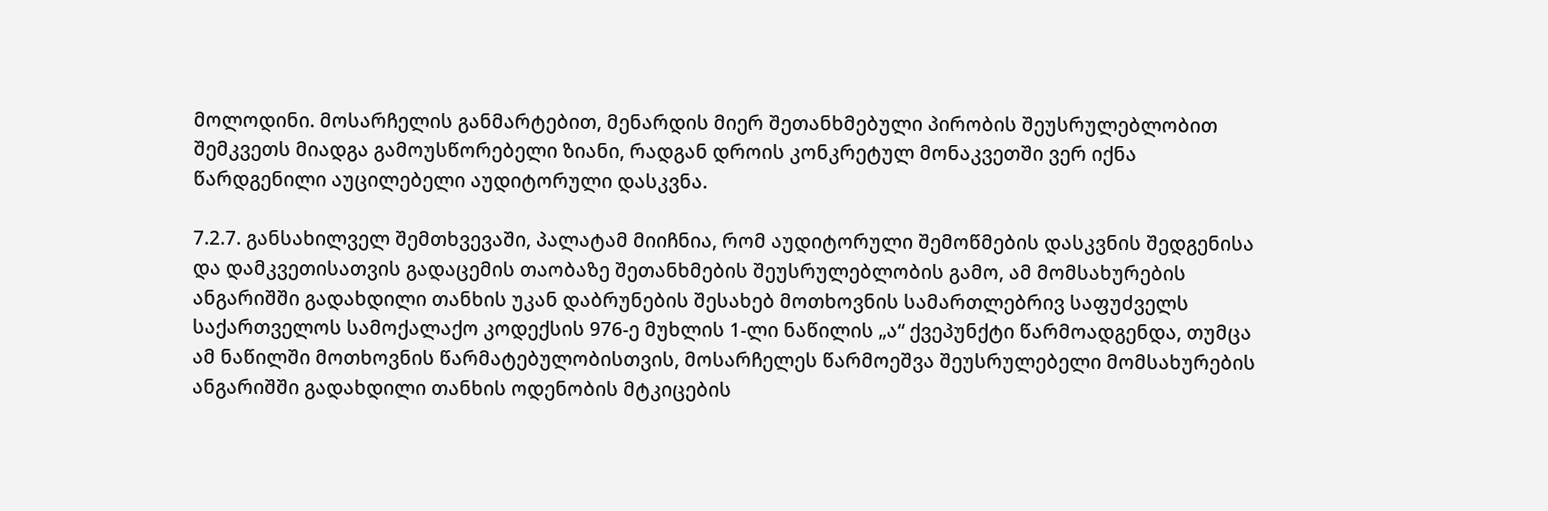მოლოდინი. მოსარჩელის განმარტებით, მენარდის მიერ შეთანხმებული პირობის შეუსრულებლობით შემკვეთს მიადგა გამოუსწორებელი ზიანი, რადგან დროის კონკრეტულ მონაკვეთში ვერ იქნა წარდგენილი აუცილებელი აუდიტორული დასკვნა.

7.2.7. განსახილველ შემთხვევაში, პალატამ მიიჩნია, რომ აუდიტორული შემოწმების დასკვნის შედგენისა და დამკვეთისათვის გადაცემის თაობაზე შეთანხმების შეუსრულებლობის გამო, ამ მომსახურების ანგარიშში გადახდილი თანხის უკან დაბრუნების შესახებ მოთხოვნის სამართლებრივ საფუძველს საქართველოს სამოქალაქო კოდექსის 976-ე მუხლის 1-ლი ნაწილის „ა“ ქვეპუნქტი წარმოადგენდა, თუმცა ამ ნაწილში მოთხოვნის წარმატებულობისთვის, მოსარჩელეს წარმოეშვა შეუსრულებელი მომსახურების ანგარიშში გადახდილი თანხის ოდენობის მტკიცების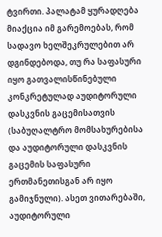ტვირთი. პალატამ ყურადღება მიაქცია იმ გარემოებას, რომ სადავო ხელშეკრულებით არ დგინდებოდა, თუ რა საფასური იყო გათვალისწინებული კონკრეტულად აუდიტორული დასკვნის გაცემისათვის (საბუღალტრო მომსახურებისა და აუდიტორული დასკვნის გაცემის საფასური ერთმანეთისგან არ იყო გამიჯნული). ასეთ ვითარებაში, აუდიტორული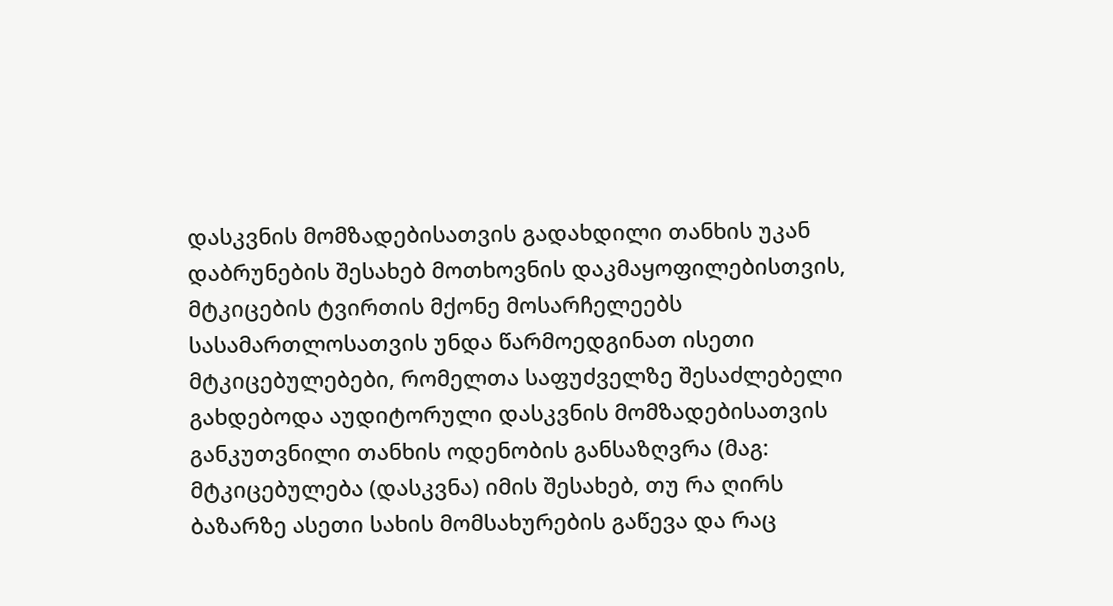დასკვნის მომზადებისათვის გადახდილი თანხის უკან დაბრუნების შესახებ მოთხოვნის დაკმაყოფილებისთვის, მტკიცების ტვირთის მქონე მოსარჩელეებს სასამართლოსათვის უნდა წარმოედგინათ ისეთი მტკიცებულებები, რომელთა საფუძველზე შესაძლებელი გახდებოდა აუდიტორული დასკვნის მომზადებისათვის განკუთვნილი თანხის ოდენობის განსაზღვრა (მაგ: მტკიცებულება (დასკვნა) იმის შესახებ, თუ რა ღირს ბაზარზე ასეთი სახის მომსახურების გაწევა და რაც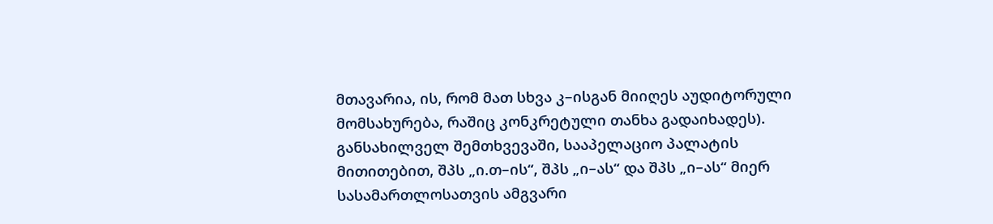მთავარია, ის, რომ მათ სხვა კ–ისგან მიიღეს აუდიტორული მომსახურება, რაშიც კონკრეტული თანხა გადაიხადეს). განსახილველ შემთხვევაში, სააპელაციო პალატის მითითებით, შპს „ი.თ–ის“, შპს „ი–ას“ და შპს „ი–ას“ მიერ სასამართლოსათვის ამგვარი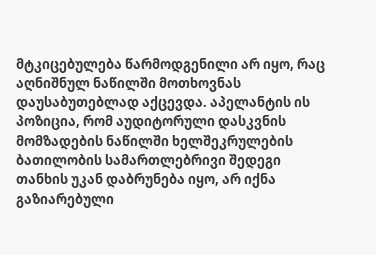მტკიცებულება წარმოდგენილი არ იყო, რაც აღნიშნულ ნაწილში მოთხოვნას დაუსაბუთებლად აქცევდა. აპელანტის ის პოზიცია, რომ აუდიტორული დასკვნის მომზადების ნაწილში ხელშეკრულების ბათილობის სამართლებრივი შედეგი თანხის უკან დაბრუნება იყო, არ იქნა გაზიარებული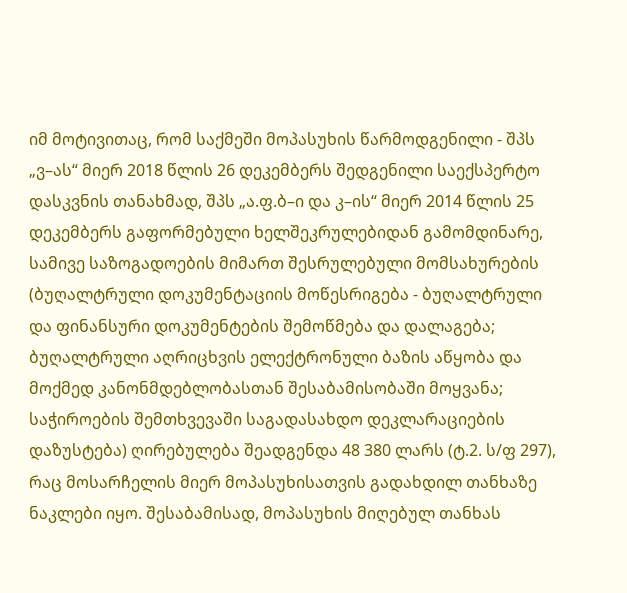იმ მოტივითაც, რომ საქმეში მოპასუხის წარმოდგენილი - შპს „ვ–ას“ მიერ 2018 წლის 26 დეკემბერს შედგენილი საექსპერტო დასკვნის თანახმად, შპს „ა.ფ.ბ–ი და კ–ის“ მიერ 2014 წლის 25 დეკემბერს გაფორმებული ხელშეკრულებიდან გამომდინარე, სამივე საზოგადოების მიმართ შესრულებული მომსახურების (ბუღალტრული დოკუმენტაციის მოწესრიგება - ბუღალტრული და ფინანსური დოკუმენტების შემოწმება და დალაგება; ბუღალტრული აღრიცხვის ელექტრონული ბაზის აწყობა და მოქმედ კანონმდებლობასთან შესაბამისობაში მოყვანა; საჭიროების შემთხვევაში საგადასახდო დეკლარაციების დაზუსტება) ღირებულება შეადგენდა 48 380 ლარს (ტ.2. ს/ფ 297), რაც მოსარჩელის მიერ მოპასუხისათვის გადახდილ თანხაზე ნაკლები იყო. შესაბამისად, მოპასუხის მიღებულ თანხას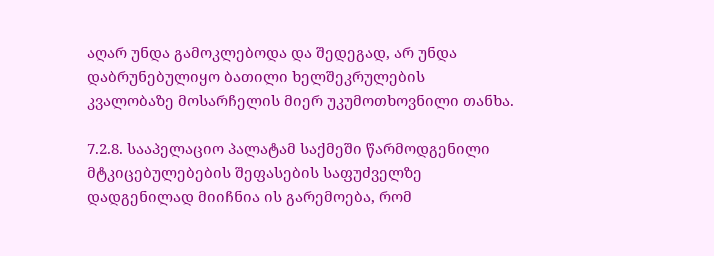აღარ უნდა გამოკლებოდა და შედეგად, არ უნდა დაბრუნებულიყო ბათილი ხელშეკრულების კვალობაზე მოსარჩელის მიერ უკუმოთხოვნილი თანხა.

7.2.8. სააპელაციო პალატამ საქმეში წარმოდგენილი მტკიცებულებების შეფასების საფუძველზე დადგენილად მიიჩნია ის გარემოება, რომ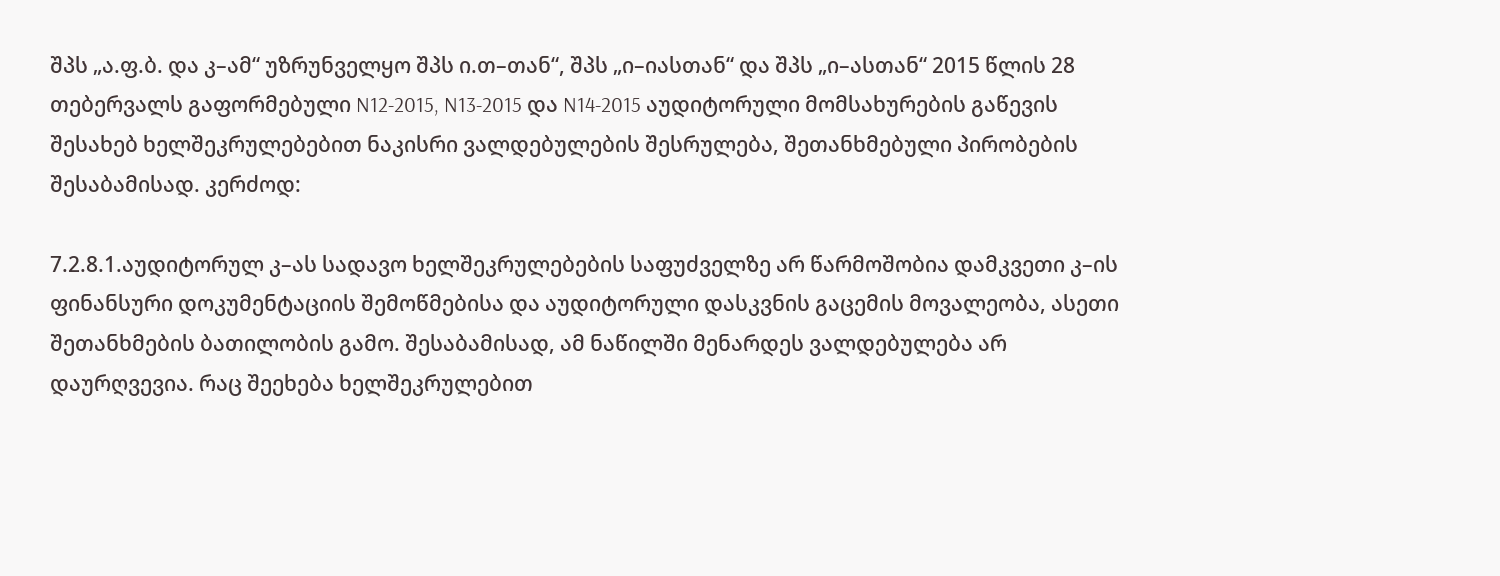შპს „ა.ფ.ბ. და კ–ამ“ უზრუნველყო შპს ი.თ–თან“, შპს „ი–იასთან“ და შპს „ი–ასთან“ 2015 წლის 28 თებერვალს გაფორმებული N12-2015, N13-2015 და N14-2015 აუდიტორული მომსახურების გაწევის შესახებ ხელშეკრულებებით ნაკისრი ვალდებულების შესრულება, შეთანხმებული პირობების შესაბამისად. კერძოდ:

7.2.8.1.აუდიტორულ კ–ას სადავო ხელშეკრულებების საფუძველზე არ წარმოშობია დამკვეთი კ–ის ფინანსური დოკუმენტაციის შემოწმებისა და აუდიტორული დასკვნის გაცემის მოვალეობა, ასეთი შეთანხმების ბათილობის გამო. შესაბამისად, ამ ნაწილში მენარდეს ვალდებულება არ დაურღვევია. რაც შეეხება ხელშეკრულებით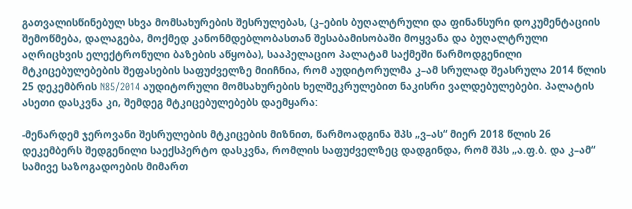გათვალისწინებულ სხვა მომსახურების შესრულებას, (კ–ების ბუღალტრული და ფინანსური დოკუმენტაციის შემოწმება, დალაგება, მოქმედ კანონმდებლობასთან შესაბამისობაში მოყვანა და ბუღალტრული აღრიცხვის ელექტრონული ბაზების აწყობა), სააპელაციო პალატამ საქმეში წარმოდგენილი მტკიცებულებების შეფასების საფუძველზე მიიჩნია, რომ აუდიტორულმა კ–ამ სრულად შეასრულა 2014 წლის 25 დეკემბრის N85/2014 აუდიტორული მომსახურების ხელშეკრულებით ნაკისრი ვალდებულებები. პალატის ასეთი დასკვნა კი, შემდეგ მტკიცებულებებს დაემყარა:

-მენარდემ ჯეროვანი შესრულების მტკიცების მიზნით, წარმოადგინა შპს „ვ–ას“ მიერ 2018 წლის 26 დეკემბერს შედგენილი საექსპერტო დასკვნა, რომლის საფუძველზეც დადგინდა, რომ შპს „ა.ფ.ბ. და კ–ამ“ სამივე საზოგადოების მიმართ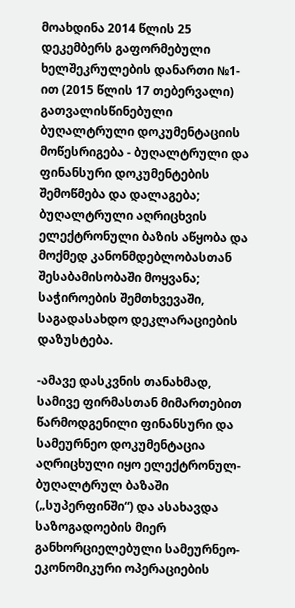მოახდინა 2014 წლის 25 დეკემბერს გაფორმებული ხელშეკრულების დანართი №1-ით (2015 წლის 17 თებერვალი) გათვალისწინებული ბუღალტრული დოკუმენტაციის მოწესრიგება - ბუღალტრული და ფინანსური დოკუმენტების შემოწმება და დალაგება; ბუღალტრული აღრიცხვის ელექტრონული ბაზის აწყობა და მოქმედ კანონმდებლობასთან შესაბამისობაში მოყვანა; საჭიროების შემთხვევაში, საგადასახდო დეკლარაციების დაზუსტება.

-ამავე დასკვნის თანახმად, სამივე ფირმასთან მიმართებით წარმოდგენილი ფინანსური და სამეურნეო დოკუმენტაცია აღრიცხული იყო ელექტრონულ-ბუღალტრულ ბაზაში („სუპერფინში“) და ასახავდა საზოგადოების მიერ განხორციელებული სამეურნეო-ეკონომიკური ოპერაციების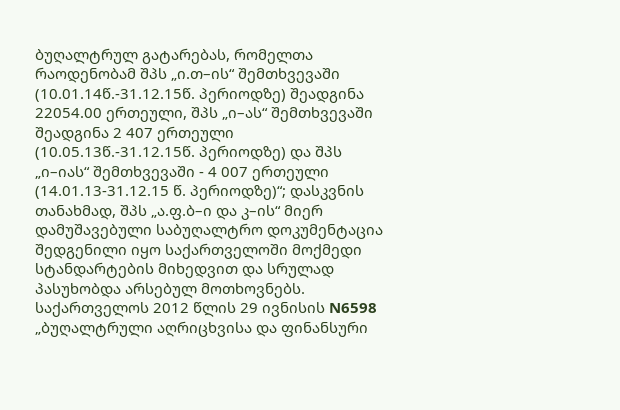ბუღალტრულ გატარებას, რომელთა რაოდენობამ შპს „ი.თ–ის“ შემთხვევაში (10.01.14წ.-31.12.15წ. პერიოდზე) შეადგინა 22054.00 ერთეული, შპს „ი–ას“ შემთხვევაში შეადგინა 2 407 ერთეული (10.05.13წ.-31.12.15წ. პერიოდზე) და შპს „ი–იას“ შემთხვევაში - 4 007 ერთეული (14.01.13-31.12.15 წ. პერიოდზე)“; დასკვნის თანახმად, შპს „ა.ფ.ბ–ი და კ–ის“ მიერ დამუშავებული საბუღალტრო დოკუმენტაცია შედგენილი იყო საქართველოში მოქმედი სტანდარტების მიხედვით და სრულად პასუხობდა არსებულ მოთხოვნებს. საქართველოს 2012 წლის 29 ივნისის N6598 „ბუღალტრული აღრიცხვისა და ფინანსური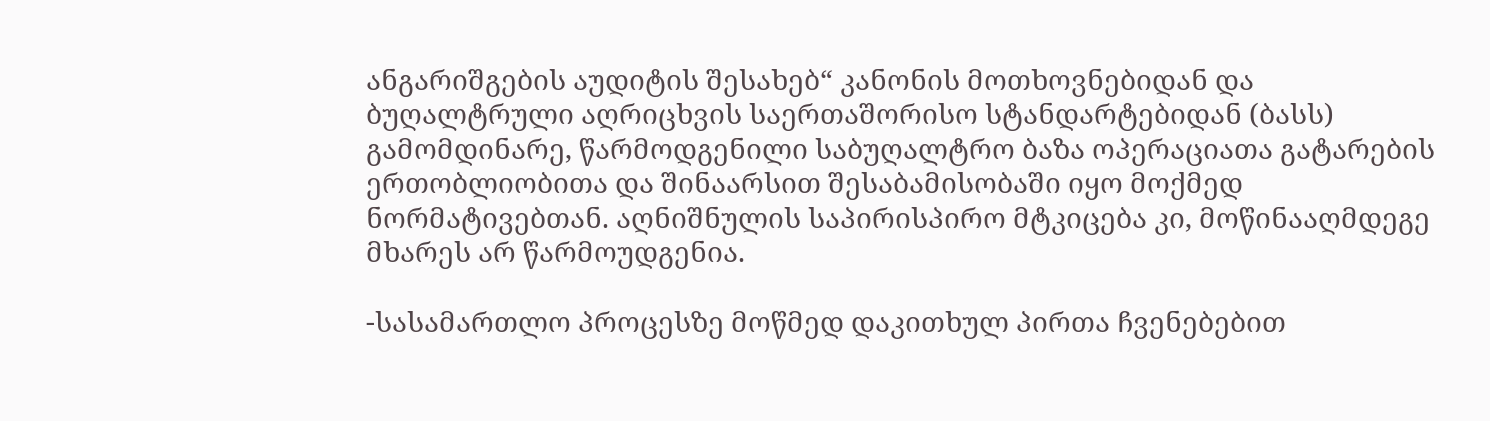ანგარიშგების აუდიტის შესახებ“ კანონის მოთხოვნებიდან და ბუღალტრული აღრიცხვის საერთაშორისო სტანდარტებიდან (ბასს) გამომდინარე, წარმოდგენილი საბუღალტრო ბაზა ოპერაციათა გატარების ერთობლიობითა და შინაარსით შესაბამისობაში იყო მოქმედ ნორმატივებთან. აღნიშნულის საპირისპირო მტკიცება კი, მოწინააღმდეგე მხარეს არ წარმოუდგენია.

-სასამართლო პროცესზე მოწმედ დაკითხულ პირთა ჩვენებებით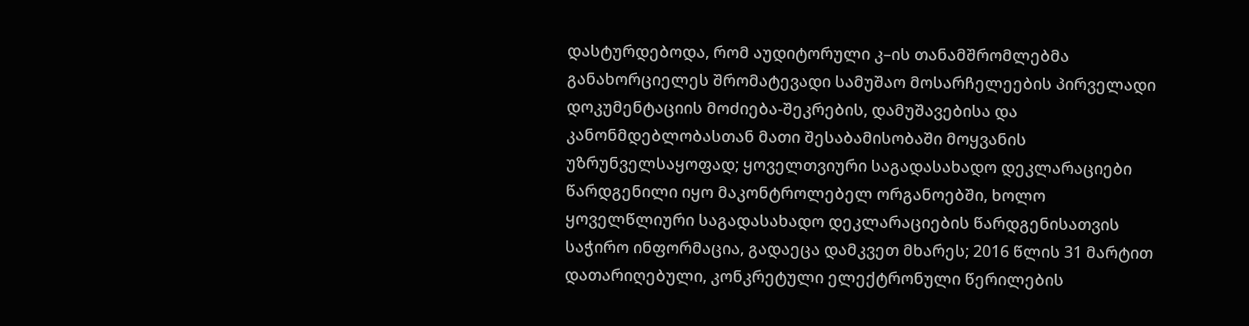დასტურდებოდა, რომ აუდიტორული კ–ის თანამშრომლებმა განახორციელეს შრომატევადი სამუშაო მოსარჩელეების პირველადი დოკუმენტაციის მოძიება-შეკრების, დამუშავებისა და კანონმდებლობასთან მათი შესაბამისობაში მოყვანის უზრუნველსაყოფად; ყოველთვიური საგადასახადო დეკლარაციები წარდგენილი იყო მაკონტროლებელ ორგანოებში, ხოლო ყოველწლიური საგადასახადო დეკლარაციების წარდგენისათვის საჭირო ინფორმაცია, გადაეცა დამკვეთ მხარეს; 2016 წლის 31 მარტით დათარიღებული, კონკრეტული ელექტრონული წერილების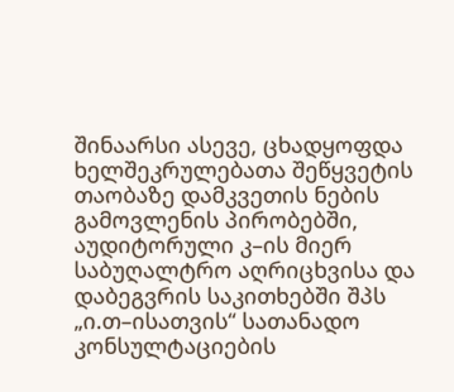შინაარსი ასევე, ცხადყოფდა ხელშეკრულებათა შეწყვეტის თაობაზე დამკვეთის ნების გამოვლენის პირობებში, აუდიტორული კ–ის მიერ საბუღალტრო აღრიცხვისა და დაბეგვრის საკითხებში შპს „ი.თ–ისათვის“ სათანადო კონსულტაციების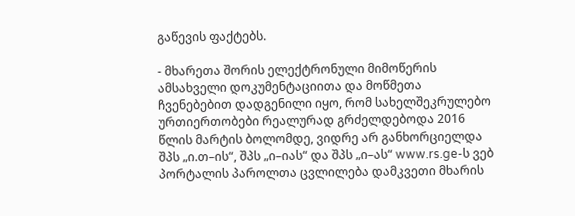გაწევის ფაქტებს.

- მხარეთა შორის ელექტრონული მიმოწერის ამსახველი დოკუმენტაციითა და მოწმეთა ჩვენებებით დადგენილი იყო, რომ სახელშეკრულებო ურთიერთობები რეალურად გრძელდებოდა 2016 წლის მარტის ბოლომდე, ვიდრე არ განხორციელდა შპს „ი.თ–ის“, შპს „ი–იას“ და შპს „ი–ას“ www.rs.ge-ს ვებ პორტალის პაროლთა ცვლილება დამკვეთი მხარის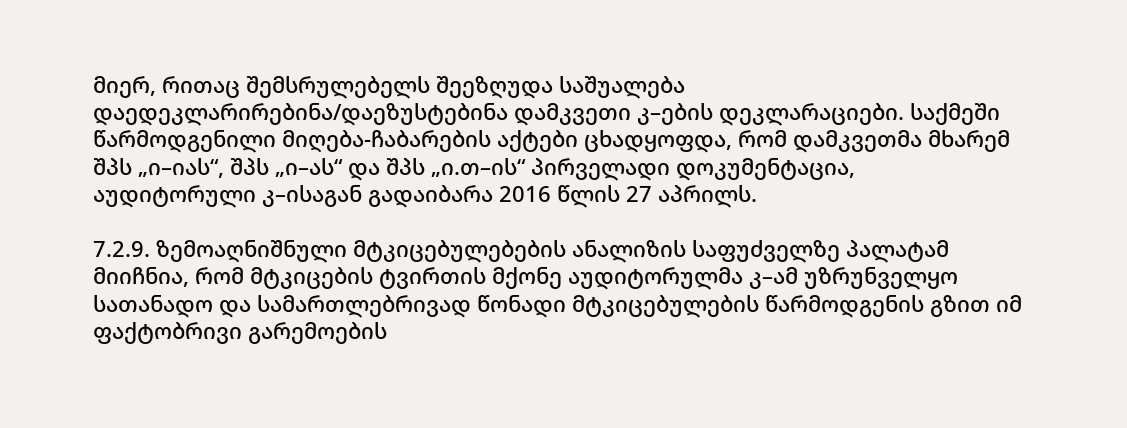მიერ, რითაც შემსრულებელს შეეზღუდა საშუალება დაედეკლარირებინა/დაეზუსტებინა დამკვეთი კ–ების დეკლარაციები. საქმეში წარმოდგენილი მიღება-ჩაბარების აქტები ცხადყოფდა, რომ დამკვეთმა მხარემ შპს „ი–იას“, შპს „ი–ას“ და შპს „ი.თ–ის“ პირველადი დოკუმენტაცია, აუდიტორული კ–ისაგან გადაიბარა 2016 წლის 27 აპრილს.

7.2.9. ზემოაღნიშნული მტკიცებულებების ანალიზის საფუძველზე პალატამ მიიჩნია, რომ მტკიცების ტვირთის მქონე აუდიტორულმა კ–ამ უზრუნველყო სათანადო და სამართლებრივად წონადი მტკიცებულების წარმოდგენის გზით იმ ფაქტობრივი გარემოების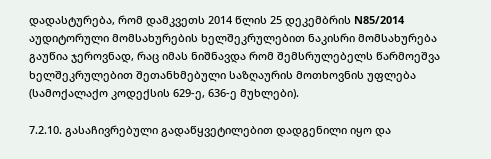დადასტურება, რომ დამკვეთს 2014 წლის 25 დეკემბრის N85/2014 აუდიტორული მომსახურების ხელშეკრულებით ნაკისრი მომსახურება გაუწია ჯეროვნად, რაც იმას ნიშნავდა რომ შემსრულებელს წარმოეშვა ხელშეკრულებით შეთანხმებული საზღაურის მოთხოვნის უფლება (სამოქალაქო კოდექსის 629-ე, 636-ე მუხლები).

7.2.10. გასაჩივრებული გადაწყვეტილებით დადგენილი იყო და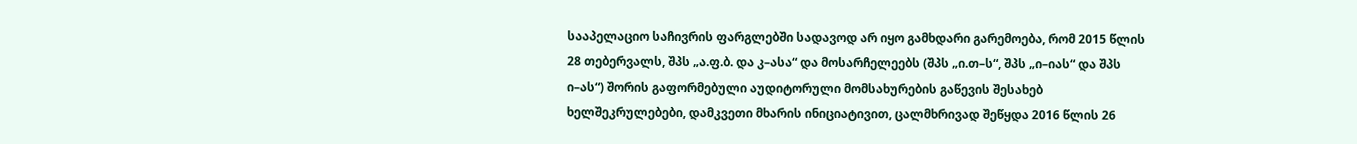სააპელაციო საჩივრის ფარგლებში სადავოდ არ იყო გამხდარი გარემოება, რომ 2015 წლის 28 თებერვალს, შპს „ა.ფ.ბ. და კ–ასა“ და მოსარჩელეებს (შპს „ი.თ–ს“, შპს „ი–იას“ და შპს ი–ას“) შორის გაფორმებული აუდიტორული მომსახურების გაწევის შესახებ ხელშეკრულებები, დამკვეთი მხარის ინიციატივით, ცალმხრივად შეწყდა 2016 წლის 26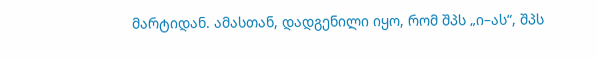მარტიდან. ამასთან, დადგენილი იყო, რომ შპს „ი–ას“, შპს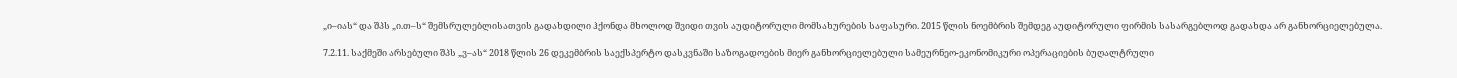„ი–იას“ და შპს „ი.თ–ს“ შემსრულებლისათვის გადახდილი ჰქონდა მხოლოდ შვიდი თვის აუდიტორული მომსახურების საფასური. 2015 წლის ნოემბრის შემდეგ აუდიტორული ფირმის სასარგებლოდ გადახდა არ განხორციელებულა.

7.2.11. საქმეში არსებული შპს „ვ–ას“ 2018 წლის 26 დეკემბრის საექსპერტო დასკვნაში საზოგადოების მიერ განხორციელებული სამეურნეო-ეკონომიკური ოპერაციების ბუღალტრული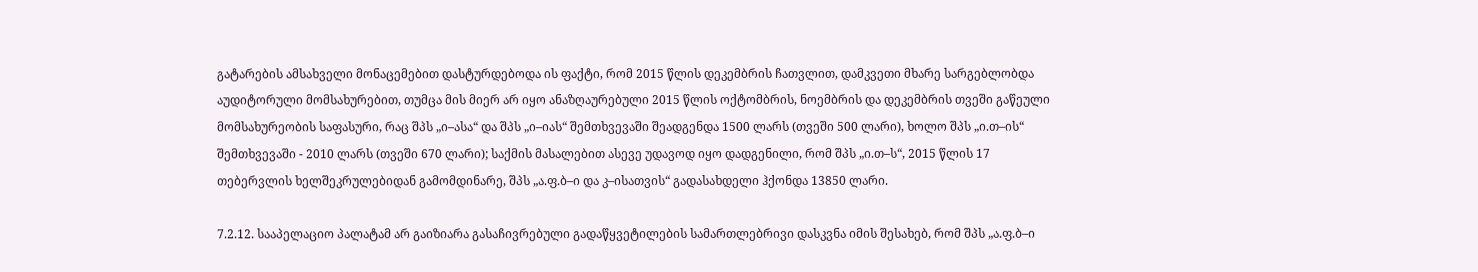გატარების ამსახველი მონაცემებით დასტურდებოდა ის ფაქტი, რომ 2015 წლის დეკემბრის ჩათვლით, დამკვეთი მხარე სარგებლობდა აუდიტორული მომსახურებით, თუმცა მის მიერ არ იყო ანაზღაურებული 2015 წლის ოქტომბრის, ნოემბრის და დეკემბრის თვეში გაწეული მომსახურეობის საფასური, რაც შპს „ი–ასა“ და შპს „ი–იას“ შემთხვევაში შეადგენდა 1500 ლარს (თვეში 500 ლარი), ხოლო შპს „ი.თ–ის“ შემთხვევაში - 2010 ლარს (თვეში 670 ლარი); საქმის მასალებით ასევე უდავოდ იყო დადგენილი, რომ შპს „ი.თ–ს“, 2015 წლის 17 თებერვლის ხელშეკრულებიდან გამომდინარე, შპს „ა.ფ.ბ–ი და კ–ისათვის“ გადასახდელი ჰქონდა 13850 ლარი.

7.2.12. სააპელაციო პალატამ არ გაიზიარა გასაჩივრებული გადაწყვეტილების სამართლებრივი დასკვნა იმის შესახებ, რომ შპს „ა.ფ.ბ–ი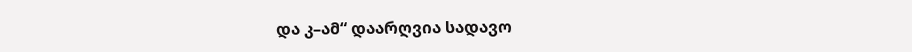და კ–ამ“ დაარღვია სადავო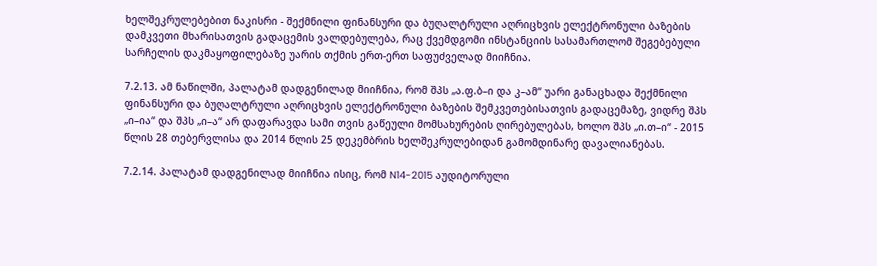ხელშეკრულებებით ნაკისრი - შექმნილი ფინანსური და ბუღალტრული აღრიცხვის ელექტრონული ბაზების დამკვეთი მხარისათვის გადაცემის ვალდებულება, რაც ქვემდგომი ინსტანციის სასამართლომ შეგებებული სარჩელის დაკმაყოფილებაზე უარის თქმის ერთ-ერთ საფუძველად მიიჩნია.

7.2.13. ამ ნაწილში, პალატამ დადგენილად მიიჩნია, რომ შპს „ა.ფ.ბ–ი და კ–ამ“ უარი განაცხადა შექმნილი ფინანსური და ბუღალტრული აღრიცხვის ელექტრონული ბაზების შემკვეთებისათვის გადაცემაზე, ვიდრე შპს „ი–ია“ და შპს „ი–ა“ არ დაფარავდა სამი თვის გაწეული მომსახურების ღირებულებას, ხოლო შპს „ი.თ–ი“ - 2015 წლის 28 თებერვლისა და 2014 წლის 25 დეკემბრის ხელშეკრულებიდან გამომდინარე დავალიანებას.

7.2.14. პალატამ დადგენილად მიიჩნია ისიც, რომ N14-2015 აუდიტორული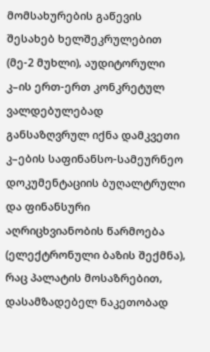მომსახურების გაწევის შესახებ ხელშეკრულებით (მე-2 მუხლი), აუდიტორული კ–ის ერთ-ერთ კონკრეტულ ვალდებულებად განსაზღვრულ იქნა დამკვეთი კ–ების საფინანსო-სამეურნეო დოკუმენტაციის ბუღალტრული და ფინანსური აღრიცხვიანობის წარმოება (ელექტრონული ბაზის შექმნა), რაც პალატის მოსაზრებით, დასამზადებელ ნაკეთობად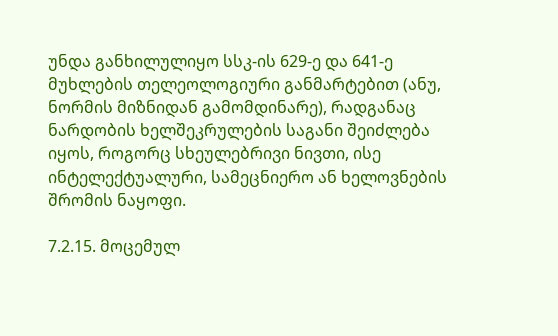უნდა განხილულიყო სსკ-ის 629-ე და 641-ე მუხლების თელეოლოგიური განმარტებით (ანუ, ნორმის მიზნიდან გამომდინარე), რადგანაც ნარდობის ხელშეკრულების საგანი შეიძლება იყოს, როგორც სხეულებრივი ნივთი, ისე ინტელექტუალური, სამეცნიერო ან ხელოვნების შრომის ნაყოფი.

7.2.15. მოცემულ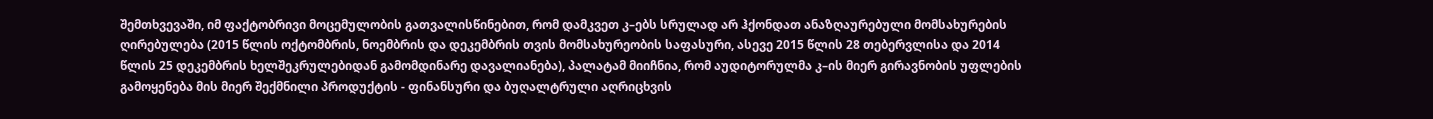შემთხვევაში, იმ ფაქტობრივი მოცემულობის გათვალისწინებით, რომ დამკვეთ კ–ებს სრულად არ ჰქონდათ ანაზღაურებული მომსახურების ღირებულება (2015 წლის ოქტომბრის, ნოემბრის და დეკემბრის თვის მომსახურეობის საფასური, ასევე 2015 წლის 28 თებერვლისა და 2014 წლის 25 დეკემბრის ხელშეკრულებიდან გამომდინარე დავალიანება), პალატამ მიიჩნია, რომ აუდიტორულმა კ–ის მიერ გირავნობის უფლების გამოყენება მის მიერ შექმნილი პროდუქტის - ფინანსური და ბუღალტრული აღრიცხვის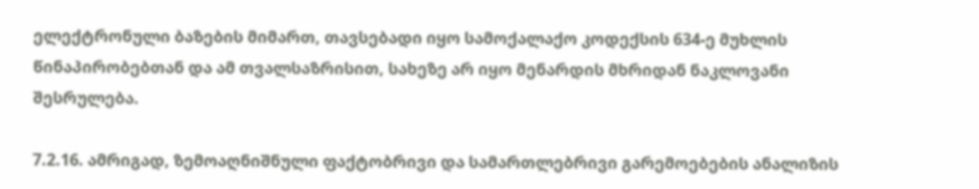ელექტრონული ბაზების მიმართ, თავსებადი იყო სამოქალაქო კოდექსის 634-ე მუხლის წინაპირობებთან და ამ თვალსაზრისით, სახეზე არ იყო მენარდის მხრიდან ნაკლოვანი შესრულება.

7.2.16. ამრიგად, ზემოაღნიშნული ფაქტობრივი და სამართლებრივი გარემოებების ანალიზის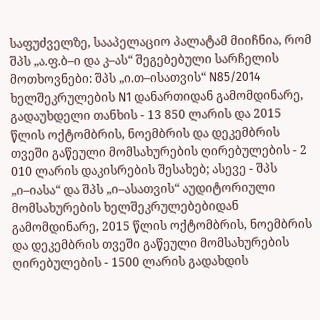საფუძველზე, სააპელაციო პალატამ მიიჩნია, რომ შპს „ა.ფ.ბ–ი და კ–ას“ შეგებებული სარჩელის მოთხოვნები: შპს „ი.თ–ისათვის“ N85/2014 ხელშეკრულების N1 დანართიდან გამომდინარე, გადაუხდელი თანხის - 13 850 ლარის და 2015 წლის ოქტომბრის, ნოემბრის და დეკემბრის თვეში გაწეული მომსახურების ღირებულების - 2 010 ლარის დაკისრების შესახებ; ასევე - შპს „ი–იასა“ და შპს „ი–ასათვის“ აუდიტორიული მომსახურების ხელშეკრულებებიდან გამომდინარე, 2015 წლის ოქტომბრის, ნოემბრის და დეკემბრის თვეში გაწეული მომსახურების ღირებულების - 1500 ლარის გადახდის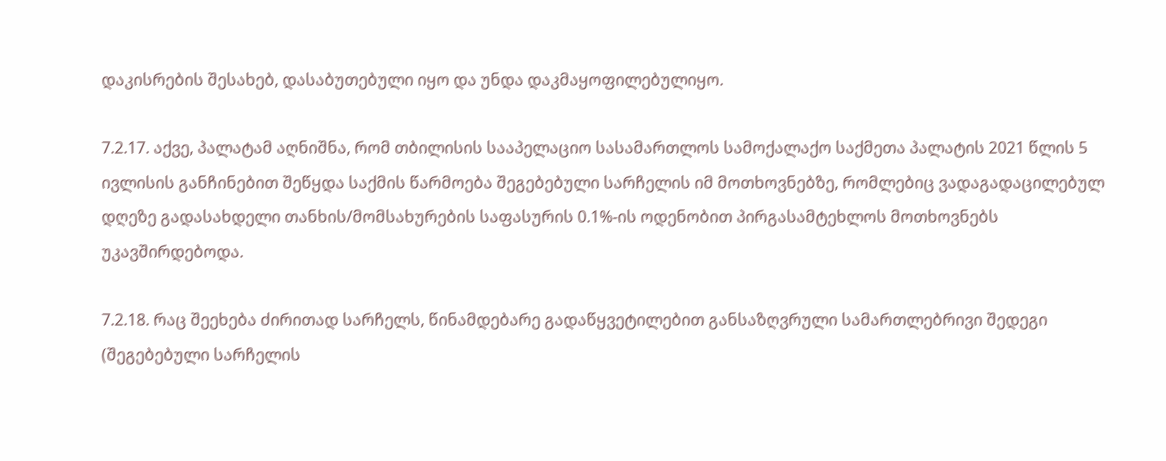დაკისრების შესახებ, დასაბუთებული იყო და უნდა დაკმაყოფილებულიყო.

7.2.17. აქვე, პალატამ აღნიშნა, რომ თბილისის სააპელაციო სასამართლოს სამოქალაქო საქმეთა პალატის 2021 წლის 5 ივლისის განჩინებით შეწყდა საქმის წარმოება შეგებებული სარჩელის იმ მოთხოვნებზე, რომლებიც ვადაგადაცილებულ დღეზე გადასახდელი თანხის/მომსახურების საფასურის 0.1%-ის ოდენობით პირგასამტეხლოს მოთხოვნებს უკავშირდებოდა.

7.2.18. რაც შეეხება ძირითად სარჩელს, წინამდებარე გადაწყვეტილებით განსაზღვრული სამართლებრივი შედეგი (შეგებებული სარჩელის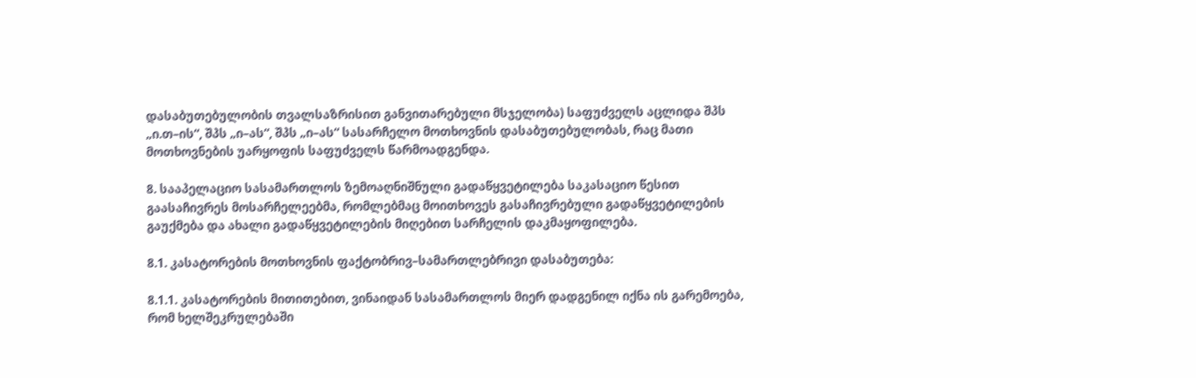დასაბუთებულობის თვალსაზრისით განვითარებული მსჯელობა) საფუძველს აცლიდა შპს „ი.თ–ის“, შპს „ი–ას“, შპს „ი–ას“ სასარჩელო მოთხოვნის დასაბუთებულობას, რაც მათი მოთხოვნების უარყოფის საფუძველს წარმოადგენდა.

8. სააპელაციო სასამართლოს ზემოაღნიშნული გადაწყვეტილება საკასაციო წესით გაასაჩივრეს მოსარჩელეებმა, რომლებმაც მოითხოვეს გასაჩივრებული გადაწყვეტილების გაუქმება და ახალი გადაწყვეტილების მიღებით სარჩელის დაკმაყოფილება.

8.1. კასატორების მოთხოვნის ფაქტობრივ–სამართლებრივი დასაბუთება:

8.1.1. კასატორების მითითებით, ვინაიდან სასამართლოს მიერ დადგენილ იქნა ის გარემოება, რომ ხელშეკრულებაში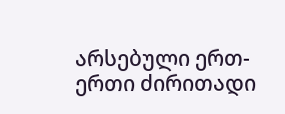არსებული ერთ-ერთი ძირითადი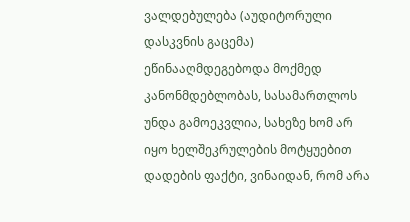ვალდებულება (აუდიტორული დასკვნის გაცემა) ეწინააღმდეგებოდა მოქმედ კანონმდებლობას, სასამართლოს უნდა გამოეკვლია, სახეზე ხომ არ იყო ხელშეკრულების მოტყუებით დადების ფაქტი, ვინაიდან, რომ არა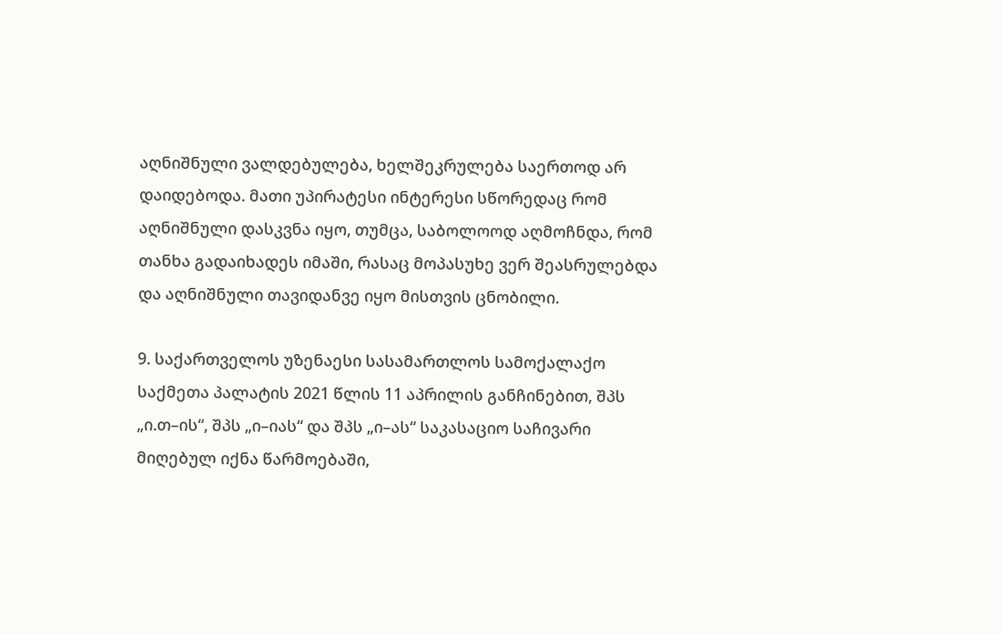აღნიშნული ვალდებულება, ხელშეკრულება საერთოდ არ დაიდებოდა. მათი უპირატესი ინტერესი სწორედაც რომ აღნიშნული დასკვნა იყო, თუმცა, საბოლოოდ აღმოჩნდა, რომ თანხა გადაიხადეს იმაში, რასაც მოპასუხე ვერ შეასრულებდა და აღნიშნული თავიდანვე იყო მისთვის ცნობილი.

9. საქართველოს უზენაესი სასამართლოს სამოქალაქო საქმეთა პალატის 2021 წლის 11 აპრილის განჩინებით, შპს „ი.თ–ის“, შპს „ი–იას“ და შპს „ი–ას“ საკასაციო საჩივარი მიღებულ იქნა წარმოებაში,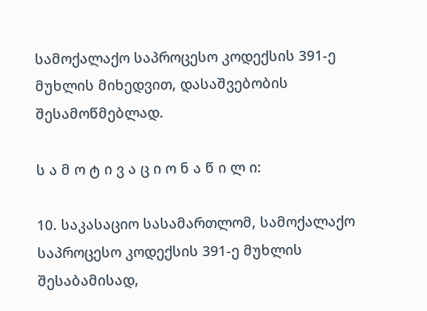სამოქალაქო საპროცესო კოდექსის 391-ე მუხლის მიხედვით, დასაშვებობის შესამოწმებლად.

ს ა მ ო ტ ი ვ ა ც ი ო ნ ა წ ი ლ ი:

10. საკასაციო სასამართლომ, სამოქალაქო საპროცესო კოდექსის 391-ე მუხლის შესაბამისად,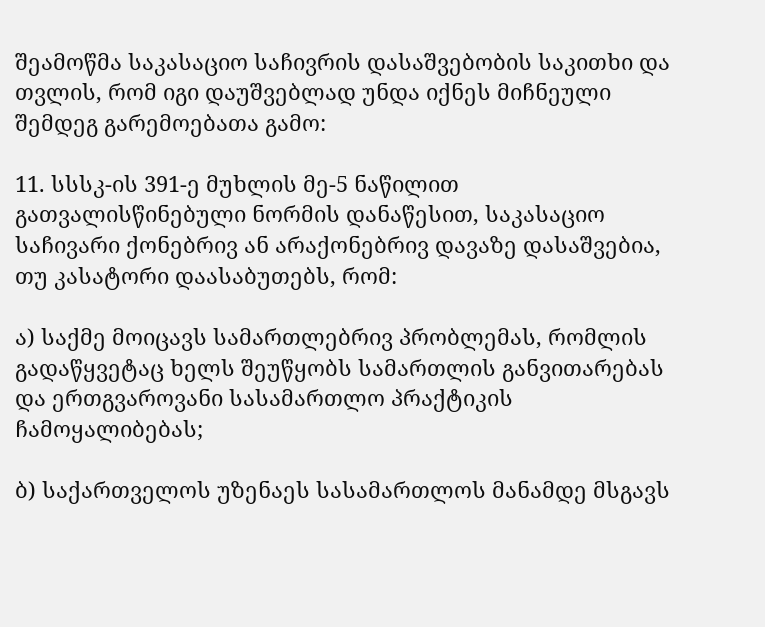შეამოწმა საკასაციო საჩივრის დასაშვებობის საკითხი და თვლის, რომ იგი დაუშვებლად უნდა იქნეს მიჩნეული შემდეგ გარემოებათა გამო:

11. სსსკ-ის 391-ე მუხლის მე-5 ნაწილით გათვალისწინებული ნორმის დანაწესით, საკასაციო საჩივარი ქონებრივ ან არაქონებრივ დავაზე დასაშვებია, თუ კასატორი დაასაბუთებს, რომ:

ა) საქმე მოიცავს სამართლებრივ პრობლემას, რომლის გადაწყვეტაც ხელს შეუწყობს სამართლის განვითარებას და ერთგვაროვანი სასამართლო პრაქტიკის ჩამოყალიბებას;

ბ) საქართველოს უზენაეს სასამართლოს მანამდე მსგავს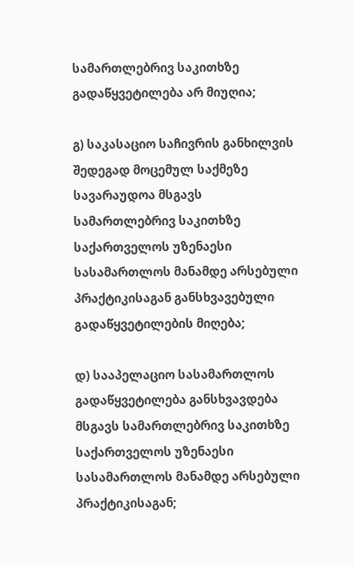სამართლებრივ საკითხზე გადაწყვეტილება არ მიუღია;

გ) საკასაციო საჩივრის განხილვის შედეგად მოცემულ საქმეზე სავარაუდოა მსგავს სამართლებრივ საკითხზე საქართველოს უზენაესი სასამართლოს მანამდე არსებული პრაქტიკისაგან განსხვავებული გადაწყვეტილების მიღება;

დ) სააპელაციო სასამართლოს გადაწყვეტილება განსხვავდება მსგავს სამართლებრივ საკითხზე საქართველოს უზენაესი სასამართლოს მანამდე არსებული პრაქტიკისაგან;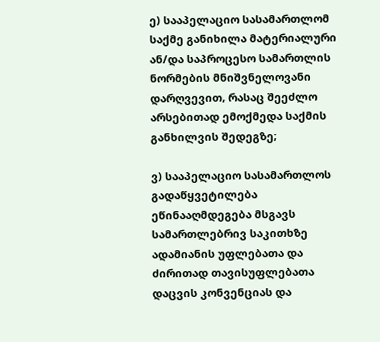ე) სააპელაციო სასამართლომ საქმე განიხილა მატერიალური ან/და საპროცესო სამართლის ნორმების მნიშვნელოვანი დარღვევით, რასაც შეეძლო არსებითად ემოქმედა საქმის განხილვის შედეგზე;

ვ) სააპელაციო სასამართლოს გადაწყვეტილება ეწინააღმდეგება მსგავს სამართლებრივ საკითხზე ადამიანის უფლებათა და ძირითად თავისუფლებათა დაცვის კონვენციას და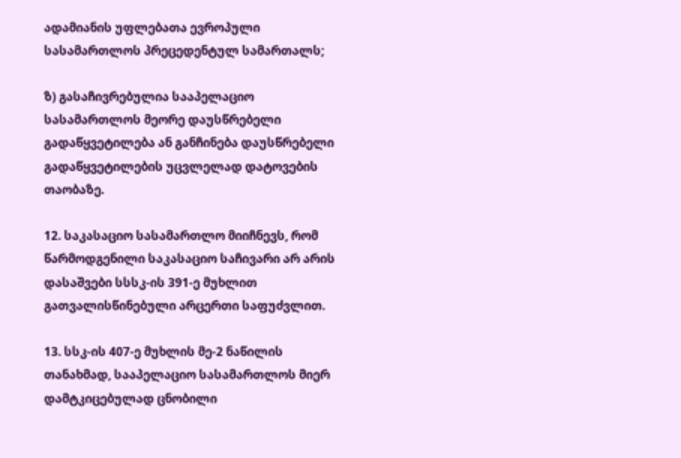ადამიანის უფლებათა ევროპული სასამართლოს პრეცედენტულ სამართალს;

ზ) გასაჩივრებულია სააპელაციო სასამართლოს მეორე დაუსწრებელი გადაწყვეტილება ან განჩინება დაუსწრებელი გადაწყვეტილების უცვლელად დატოვების თაობაზე.

12. საკასაციო სასამართლო მიიჩნევს, რომ წარმოდგენილი საკასაციო საჩივარი არ არის დასაშვები სსსკ-ის 391-ე მუხლით გათვალისწინებული არცერთი საფუძვლით.

13. სსკ-ის 407-ე მუხლის მე-2 ნაწილის თანახმად, სააპელაციო სასამართლოს მიერ დამტკიცებულად ცნობილი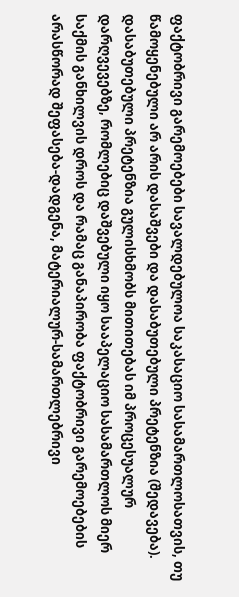ფაქტობრივი გარემოებები სავალდებულოა საკასაციო სასამართლოსათვის, თუ წამოყენებული არ არის დასაშვები და დასაბუთებული პრეტენზია (შედავება). დასაბუთებული პრეტენზია გულისხმობს მითითებას იმ პროცესუალურ დარღვევებზე, რომლებიც დაშვებული იყო სააპელაციო სასამართლოს მიერ საქმის განხილვის დროს და რამაც განაპირობა ფაქტობრივი გარემოებების არასწორად შეფასება-დადგენა, მატერიალურ-სამართლებრივი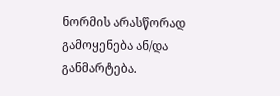ნორმის არასწორად გამოყენება ან/და განმარტება.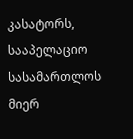კასატორს, სააპელაციო სასამართლოს მიერ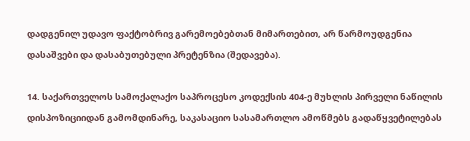დადგენილ უდავო ფაქტობრივ გარემოებებთან მიმართებით, არ წარმოუდგენია დასაშვები და დასაბუთებული პრეტენზია (შედავება).

14. საქართველოს სამოქალაქო საპროცესო კოდექსის 404-ე მუხლის პირველი ნაწილის დისპოზიციიდან გამომდინარე, საკასაციო სასამართლო ამოწმებს გადაწყვეტილებას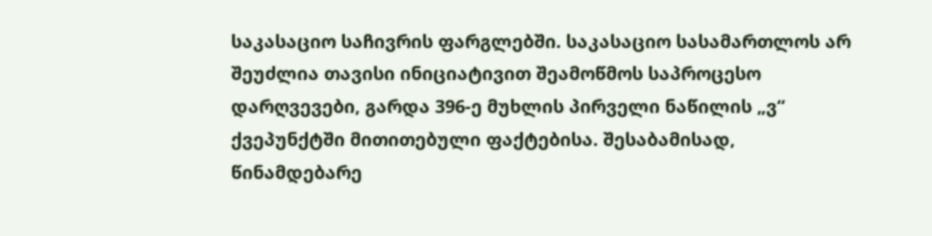საკასაციო საჩივრის ფარგლებში. საკასაციო სასამართლოს არ შეუძლია თავისი ინიციატივით შეამოწმოს საპროცესო დარღვევები, გარდა 396-ე მუხლის პირველი ნაწილის „ვ“ ქვეპუნქტში მითითებული ფაქტებისა. შესაბამისად, წინამდებარე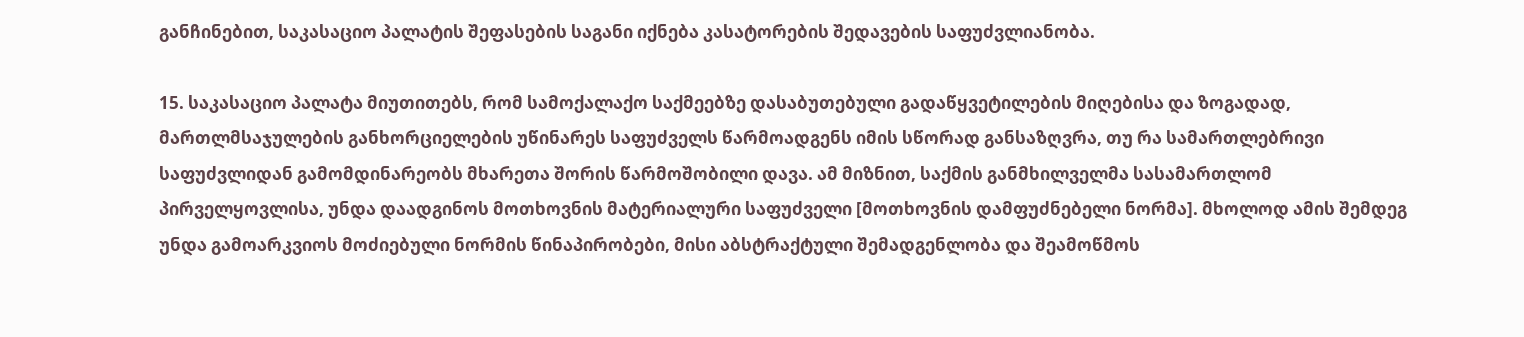განჩინებით, საკასაციო პალატის შეფასების საგანი იქნება კასატორების შედავების საფუძვლიანობა.

15. საკასაციო პალატა მიუთითებს, რომ სამოქალაქო საქმეებზე დასაბუთებული გადაწყვეტილების მიღებისა და ზოგადად, მართლმსაჯულების განხორციელების უწინარეს საფუძველს წარმოადგენს იმის სწორად განსაზღვრა, თუ რა სამართლებრივი საფუძვლიდან გამომდინარეობს მხარეთა შორის წარმოშობილი დავა. ამ მიზნით, საქმის განმხილველმა სასამართლომ პირველყოვლისა, უნდა დაადგინოს მოთხოვნის მატერიალური საფუძველი [მოთხოვნის დამფუძნებელი ნორმა]. მხოლოდ ამის შემდეგ უნდა გამოარკვიოს მოძიებული ნორმის წინაპირობები, მისი აბსტრაქტული შემადგენლობა და შეამოწმოს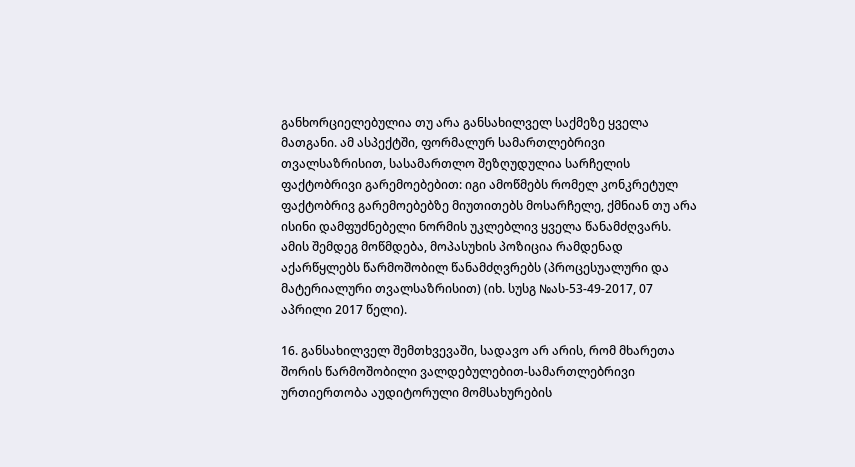განხორციელებულია თუ არა განსახილველ საქმეზე ყველა მათგანი. ამ ასპექტში, ფორმალურ სამართლებრივი თვალსაზრისით, სასამართლო შეზღუდულია სარჩელის ფაქტობრივი გარემოებებით: იგი ამოწმებს რომელ კონკრეტულ ფაქტობრივ გარემოებებზე მიუთითებს მოსარჩელე, ქმნიან თუ არა ისინი დამფუძნებელი ნორმის უკლებლივ ყველა წანამძღვარს. ამის შემდეგ მოწმდება, მოპასუხის პოზიცია რამდენად აქარწყლებს წარმოშობილ წანამძღვრებს (პროცესუალური და მატერიალური თვალსაზრისით) (იხ. სუსგ №ას-53-49-2017, 07 აპრილი 2017 წელი).

16. განსახილველ შემთხვევაში, სადავო არ არის, რომ მხარეთა შორის წარმოშობილი ვალდებულებით-სამართლებრივი ურთიერთობა აუდიტორული მომსახურების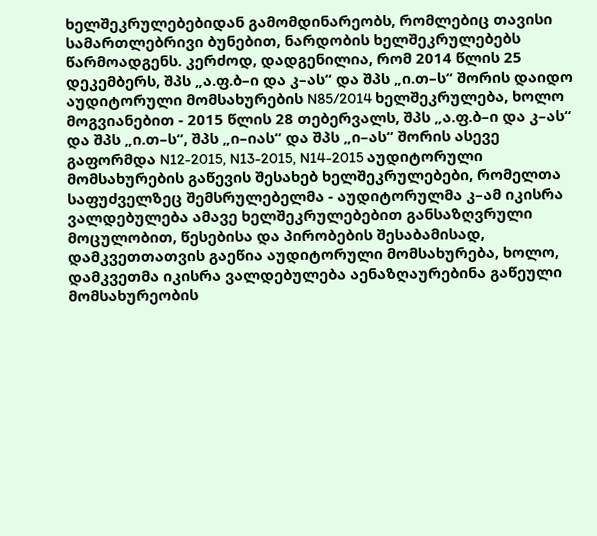ხელშეკრულებებიდან გამომდინარეობს, რომლებიც თავისი სამართლებრივი ბუნებით, ნარდობის ხელშეკრულებებს წარმოადგენს. კერძოდ, დადგენილია, რომ 2014 წლის 25 დეკემბერს, შპს „ა.ფ.ბ–ი და კ–ას“ და შპს „ი.თ–ს“ შორის დაიდო აუდიტორული მომსახურების N85/2014 ხელშეკრულება, ხოლო მოგვიანებით - 2015 წლის 28 თებერვალს, შპს „ა.ფ.ბ–ი და კ–ას“ და შპს „ი.თ–ს“, შპს „ი–იას“ და შპს „ი–ას“ შორის ასევე გაფორმდა N12-2015, N13-2015, N14-2015 აუდიტორული მომსახურების გაწევის შესახებ ხელშეკრულებები, რომელთა საფუძველზეც შემსრულებელმა - აუდიტორულმა კ–ამ იკისრა ვალდებულება ამავე ხელშეკრულებებით განსაზღვრული მოცულობით, წესებისა და პირობების შესაბამისად, დამკვეთთათვის გაეწია აუდიტორული მომსახურება, ხოლო, დამკვეთმა იკისრა ვალდებულება აენაზღაურებინა გაწეული მომსახურეობის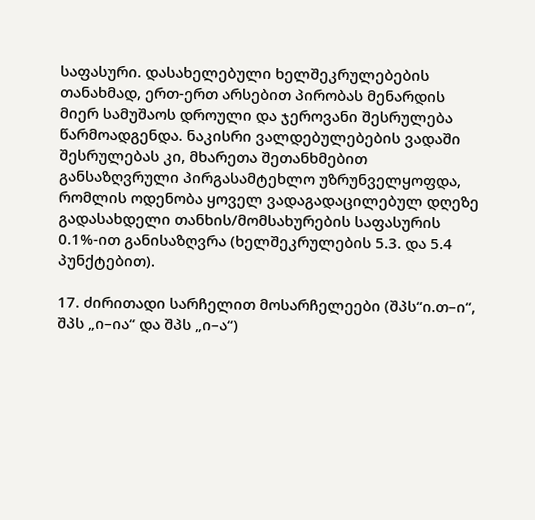საფასური. დასახელებული ხელშეკრულებების თანახმად, ერთ-ერთ არსებით პირობას მენარდის მიერ სამუშაოს დროული და ჯეროვანი შესრულება წარმოადგენდა. ნაკისრი ვალდებულებების ვადაში შესრულებას კი, მხარეთა შეთანხმებით განსაზღვრული პირგასამტეხლო უზრუნველყოფდა, რომლის ოდენობა ყოველ ვადაგადაცილებულ დღეზე გადასახდელი თანხის/მომსახურების საფასურის 0.1%-ით განისაზღვრა (ხელშეკრულების 5.3. და 5.4 პუნქტებით).

17. ძირითადი სარჩელით მოსარჩელეები (შპს“ი.თ–ი“, შპს „ი–ია“ და შპს „ი–ა“)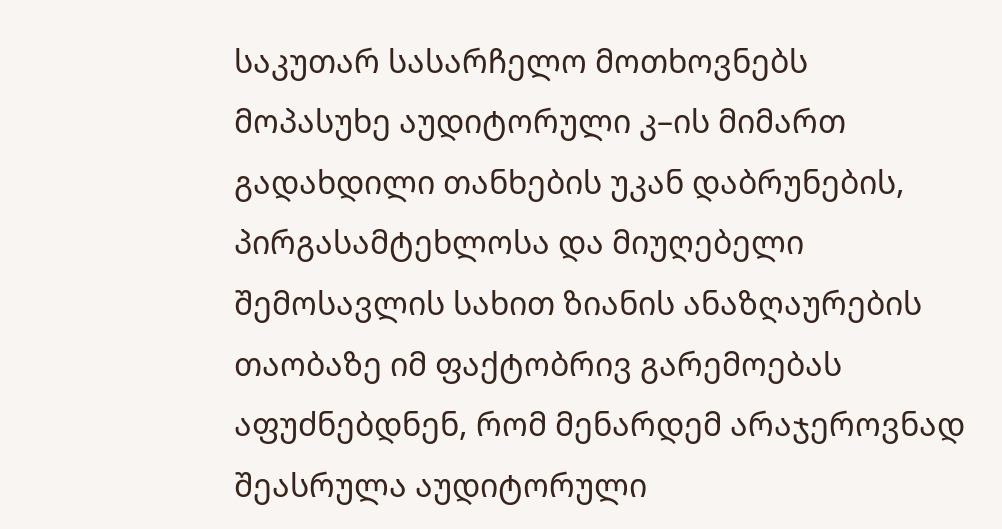საკუთარ სასარჩელო მოთხოვნებს მოპასუხე აუდიტორული კ–ის მიმართ გადახდილი თანხების უკან დაბრუნების, პირგასამტეხლოსა და მიუღებელი შემოსავლის სახით ზიანის ანაზღაურების თაობაზე იმ ფაქტობრივ გარემოებას აფუძნებდნენ, რომ მენარდემ არაჯეროვნად შეასრულა აუდიტორული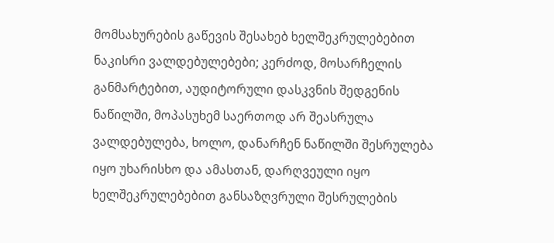მომსახურების გაწევის შესახებ ხელშეკრულებებით ნაკისრი ვალდებულებები; კერძოდ, მოსარჩელის განმარტებით, აუდიტორული დასკვნის შედგენის ნაწილში, მოპასუხემ საერთოდ არ შეასრულა ვალდებულება, ხოლო, დანარჩენ ნაწილში შესრულება იყო უხარისხო და ამასთან, დარღვეული იყო ხელშეკრულებებით განსაზღვრული შესრულების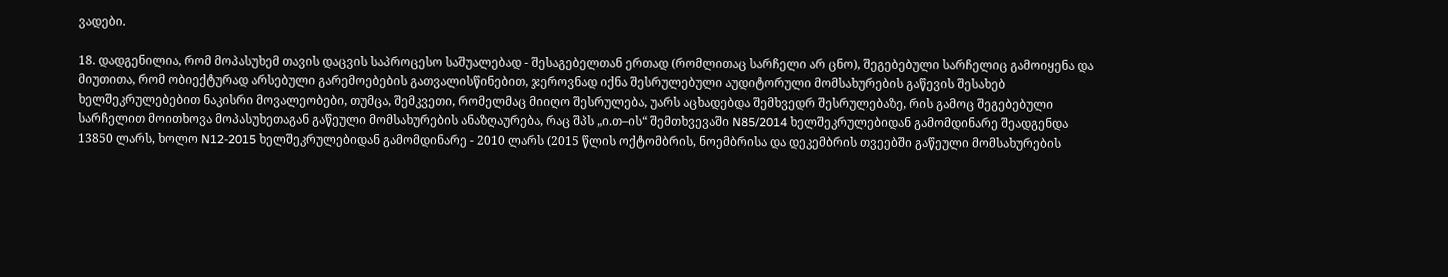ვადები.

18. დადგენილია, რომ მოპასუხემ თავის დაცვის საპროცესო საშუალებად - შესაგებელთან ერთად (რომლითაც სარჩელი არ ცნო), შეგებებული სარჩელიც გამოიყენა და მიუთითა, რომ ობიექტურად არსებული გარემოებების გათვალისწინებით, ჯეროვნად იქნა შესრულებული აუდიტორული მომსახურების გაწევის შესახებ ხელშეკრულებებით ნაკისრი მოვალეობები, თუმცა, შემკვეთი, რომელმაც მიიღო შესრულება, უარს აცხადებდა შემხვედრ შესრულებაზე, რის გამოც შეგებებული სარჩელით მოითხოვა მოპასუხეთაგან გაწეული მომსახურების ანაზღაურება, რაც შპს „ი.თ–ის“ შემთხვევაში N85/2014 ხელშეკრულებიდან გამომდინარე შეადგენდა 13850 ლარს, ხოლო N12-2015 ხელშეკრულებიდან გამომდინარე - 2010 ლარს (2015 წლის ოქტომბრის, ნოემბრისა და დეკემბრის თვეებში გაწეული მომსახურების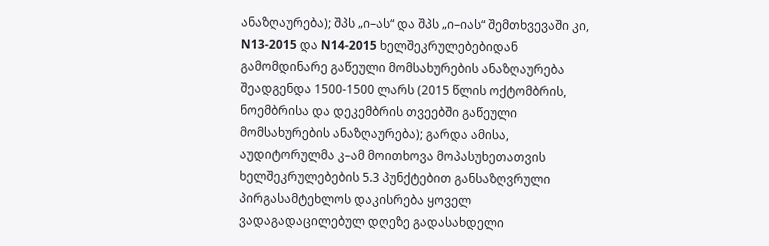ანაზღაურება); შპს „ი–ას“ და შპს „ი–იას“ შემთხვევაში კი, N13-2015 და N14-2015 ხელშეკრულებებიდან გამომდინარე გაწეული მომსახურების ანაზღაურება შეადგენდა 1500-1500 ლარს (2015 წლის ოქტომბრის, ნოემბრისა და დეკემბრის თვეებში გაწეული მომსახურების ანაზღაურება); გარდა ამისა, აუდიტორულმა კ–ამ მოითხოვა მოპასუხეთათვის ხელშეკრულებების 5.3 პუნქტებით განსაზღვრული პირგასამტეხლოს დაკისრება ყოველ ვადაგადაცილებულ დღეზე გადასახდელი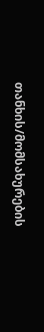თანხის/მომსახურების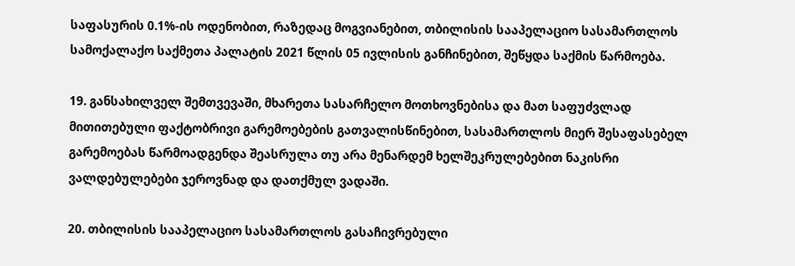საფასურის 0.1%-ის ოდენობით, რაზედაც მოგვიანებით, თბილისის სააპელაციო სასამართლოს სამოქალაქო საქმეთა პალატის 2021 წლის 05 ივლისის განჩინებით, შეწყდა საქმის წარმოება.

19. განსახილველ შემთვევაში, მხარეთა სასარჩელო მოთხოვნებისა და მათ საფუძვლად მითითებული ფაქტობრივი გარემოებების გათვალისწინებით, სასამართლოს მიერ შესაფასებელ გარემოებას წარმოადგენდა შეასრულა თუ არა მენარდემ ხელშეკრულებებით ნაკისრი ვალდებულებები ჯეროვნად და დათქმულ ვადაში.

20. თბილისის სააპელაციო სასამართლოს გასაჩივრებული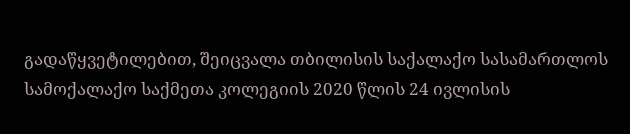გადაწყვეტილებით, შეიცვალა თბილისის საქალაქო სასამართლოს სამოქალაქო საქმეთა კოლეგიის 2020 წლის 24 ივლისის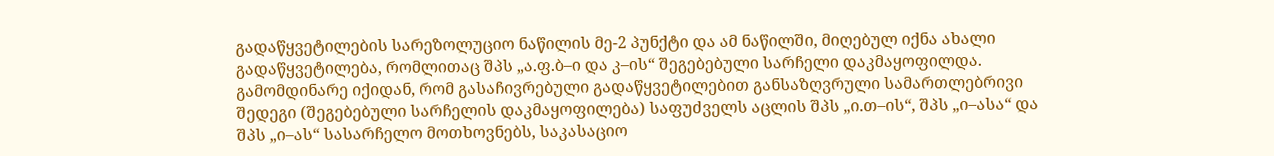გადაწყვეტილების სარეზოლუციო ნაწილის მე-2 პუნქტი და ამ ნაწილში, მიღებულ იქნა ახალი გადაწყვეტილება, რომლითაც შპს „ა.ფ.ბ–ი და კ–ის“ შეგებებული სარჩელი დაკმაყოფილდა. გამომდინარე იქიდან, რომ გასაჩივრებული გადაწყვეტილებით განსაზღვრული სამართლებრივი შედეგი (შეგებებული სარჩელის დაკმაყოფილება) საფუძველს აცლის შპს „ი.თ–ის“, შპს „ი–ასა“ და შპს „ი–ას“ სასარჩელო მოთხოვნებს, საკასაციო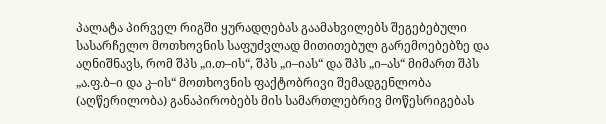პალატა პირველ რიგში ყურადღებას გაამახვილებს შეგებებული სასარჩელო მოთხოვნის საფუძვლად მითითებულ გარემოებებზე და აღნიშნავს, რომ შპს „ი.თ–ის“, შპს „ი–იას“ და შპს „ი–ას“ მიმართ შპს „ა.ფ.ბ–ი და კ–ის“ მოთხოვნის ფაქტობრივი შემადგენლობა (აღწერილობა) განაპირობებს მის სამართლებრივ მოწესრიგებას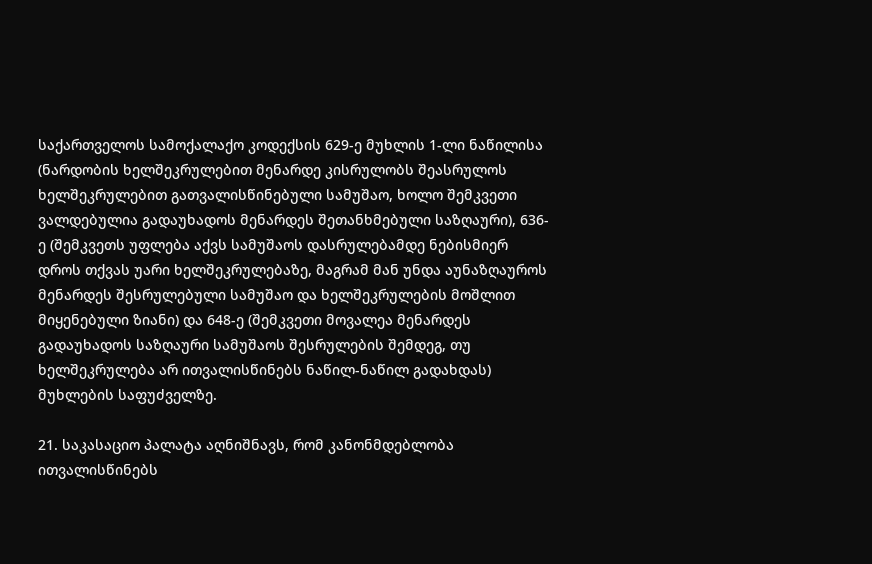საქართველოს სამოქალაქო კოდექსის 629-ე მუხლის 1-ლი ნაწილისა (ნარდობის ხელშეკრულებით მენარდე კისრულობს შეასრულოს ხელშეკრულებით გათვალისწინებული სამუშაო, ხოლო შემკვეთი ვალდებულია გადაუხადოს მენარდეს შეთანხმებული საზღაური), 636-ე (შემკვეთს უფლება აქვს სამუშაოს დასრულებამდე ნებისმიერ დროს თქვას უარი ხელშეკრულებაზე, მაგრამ მან უნდა აუნაზღაუროს მენარდეს შესრულებული სამუშაო და ხელშეკრულების მოშლით მიყენებული ზიანი) და 648-ე (შემკვეთი მოვალეა მენარდეს გადაუხადოს საზღაური სამუშაოს შესრულების შემდეგ, თუ ხელშეკრულება არ ითვალისწინებს ნაწილ-ნაწილ გადახდას) მუხლების საფუძველზე.

21. საკასაციო პალატა აღნიშნავს, რომ კანონმდებლობა ითვალისწინებს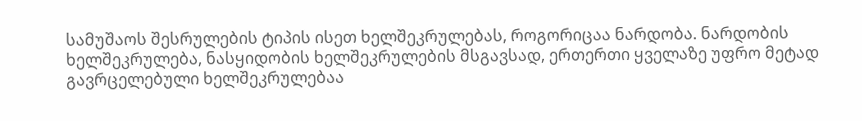სამუშაოს შესრულების ტიპის ისეთ ხელშეკრულებას, როგორიცაა ნარდობა. ნარდობის ხელშეკრულება, ნასყიდობის ხელშეკრულების მსგავსად, ერთერთი ყველაზე უფრო მეტად გავრცელებული ხელშეკრულებაა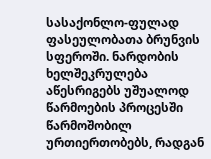სასაქონლო-ფულად ფასეულობათა ბრუნვის სფეროში. ნარდობის ხელშეკრულება აწესრიგებს უშუალოდ წარმოების პროცესში წარმოშობილ ურთიერთობებს, რადგან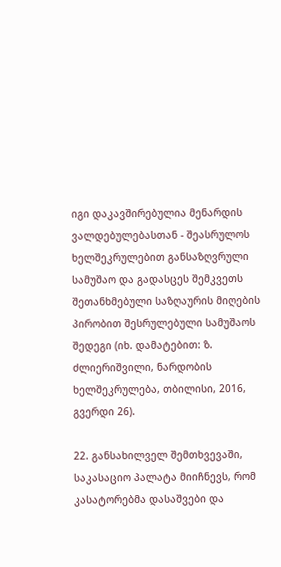იგი დაკავშირებულია მენარდის ვალდებულებასთან - შეასრულოს ხელშეკრულებით განსაზღვრული სამუშაო და გადასცეს შემკვეთს შეთანხმებული საზღაურის მიღების პირობით შესრულებული სამუშაოს შედეგი (იხ. დამატებით: ზ. ძლიერიშვილი, ნარდობის ხელშეკრულება, თბილისი, 2016, გვერდი 26).

22. განსახილველ შემთხვევაში, საკასაციო პალატა მიიჩნევს, რომ კასატორებმა დასაშვები და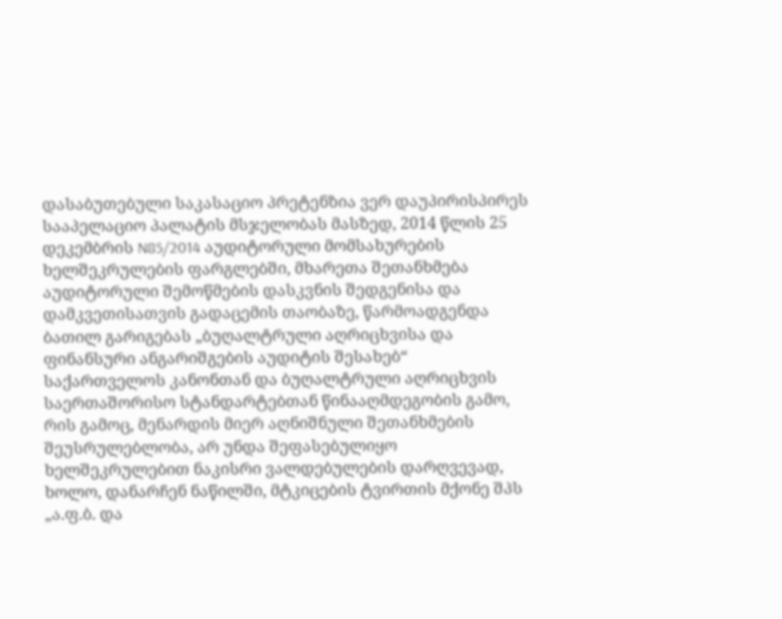დასაბუთებული საკასაციო პრეტენზია ვერ დაუპირისპირეს სააპელაციო პალატის მსჯელობას მასზედ, 2014 წლის 25 დეკემბრის N85/2014 აუდიტორული მომსახურების ხელშეკრულების ფარგლებში, მხარეთა შეთანხმება აუდიტორული შემოწმების დასკვნის შედგენისა და დამკვეთისათვის გადაცემის თაობაზე, წარმოადგენდა ბათილ გარიგებას „ბუღალტრული აღრიცხვისა და ფინანსური ანგარიშგების აუდიტის შესახებ“ საქართველოს კანონთან და ბუღალტრული აღრიცხვის საერთაშორისო სტანდარტებთან წინააღმდეგობის გამო, რის გამოც, მენარდის მიერ აღნიშნული შეთანხმების შეუსრულებლობა, არ უნდა შეფასებულიყო ხელშეკრულებით ნაკისრი ვალდებულების დარღვევად, ხოლო, დანარჩენ ნაწილში, მტკიცების ტვირთის მქონე შპს „ა.ფ.ბ. და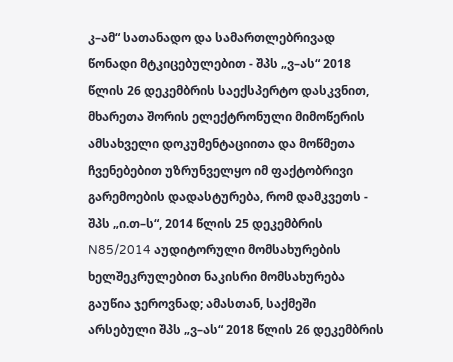კ–ამ“ სათანადო და სამართლებრივად წონადი მტკიცებულებით - შპს „ვ–ას“ 2018 წლის 26 დეკემბრის საექსპერტო დასკვნით, მხარეთა შორის ელექტრონული მიმოწერის ამსახველი დოკუმენტაციითა და მოწმეთა ჩვენებებით უზრუნველყო იმ ფაქტობრივი გარემოების დადასტურება, რომ დამკვეთს - შპს „ი.თ–ს“, 2014 წლის 25 დეკემბრის N85/2014 აუდიტორული მომსახურების ხელშეკრულებით ნაკისრი მომსახურება გაუწია ჯეროვნად; ამასთან, საქმეში არსებული შპს „ვ–ას“ 2018 წლის 26 დეკემბრის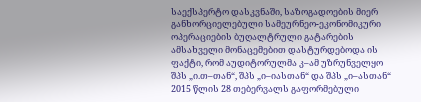საექსპერტო დასკვნაში, საზოგადოების მიერ განხორციელებული სამეურნეო-ეკონომიკური ოპერაციების ბუღალტრული გატარების ამსახველი მონაცემებით დასტურდებოდა ის ფაქტი, რომ აუდიტორულმა კ–ამ უზრუნველყო შპს „ი.თ–თან“, შპს „ი–იასთან“ და შპს „ი–ასთან“ 2015 წლის 28 თებერვალს გაფორმებული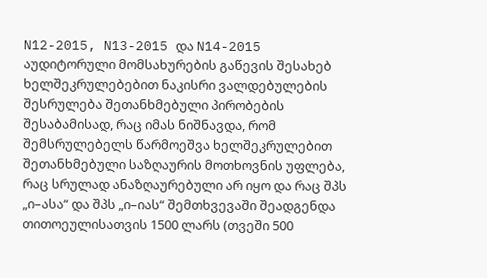N12-2015, N13-2015 და N14-2015 აუდიტორული მომსახურების გაწევის შესახებ ხელშეკრულებებით ნაკისრი ვალდებულების შესრულება შეთანხმებული პირობების შესაბამისად, რაც იმას ნიშნავდა, რომ შემსრულებელს წარმოეშვა ხელშეკრულებით შეთანხმებული საზღაურის მოთხოვნის უფლება, რაც სრულად ანაზღაურებული არ იყო და რაც შპს „ი–ასა“ და შპს „ი–იას“ შემთხვევაში შეადგენდა თითოეულისათვის 1500 ლარს (თვეში 500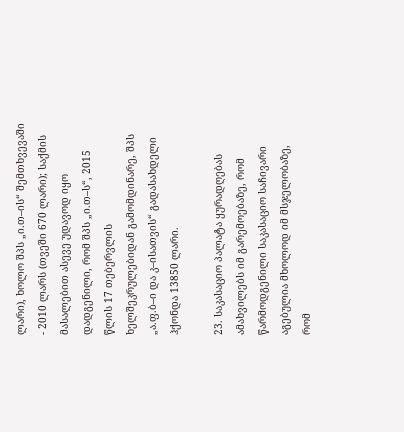ლარი), ხოლო შპს „ი.თ–ის“ შემთხვევაში - 2010 ლარს (თვეში 670 ლარი); საქმის მასალებით ასევე უდავოდ იყო დადგენილი, რომ შპს „ი.თ–ს“, 2015 წლის 17 თებერვლის ხელშეკრულებიდან გამომდინარე, შპს „ა.ფ.ბ–ი და კ–ისათვის“ გადასახდელი ჰქონდა 13850 ლარი.

23. საკასაციო პალატა ყურადღებას ამახვილებს იმ გარემოებაზე, რომ წარმოდგენილი საკასაციო საჩივარი აგებულია მხოლოდ იმ მსჯელობაზე, რომ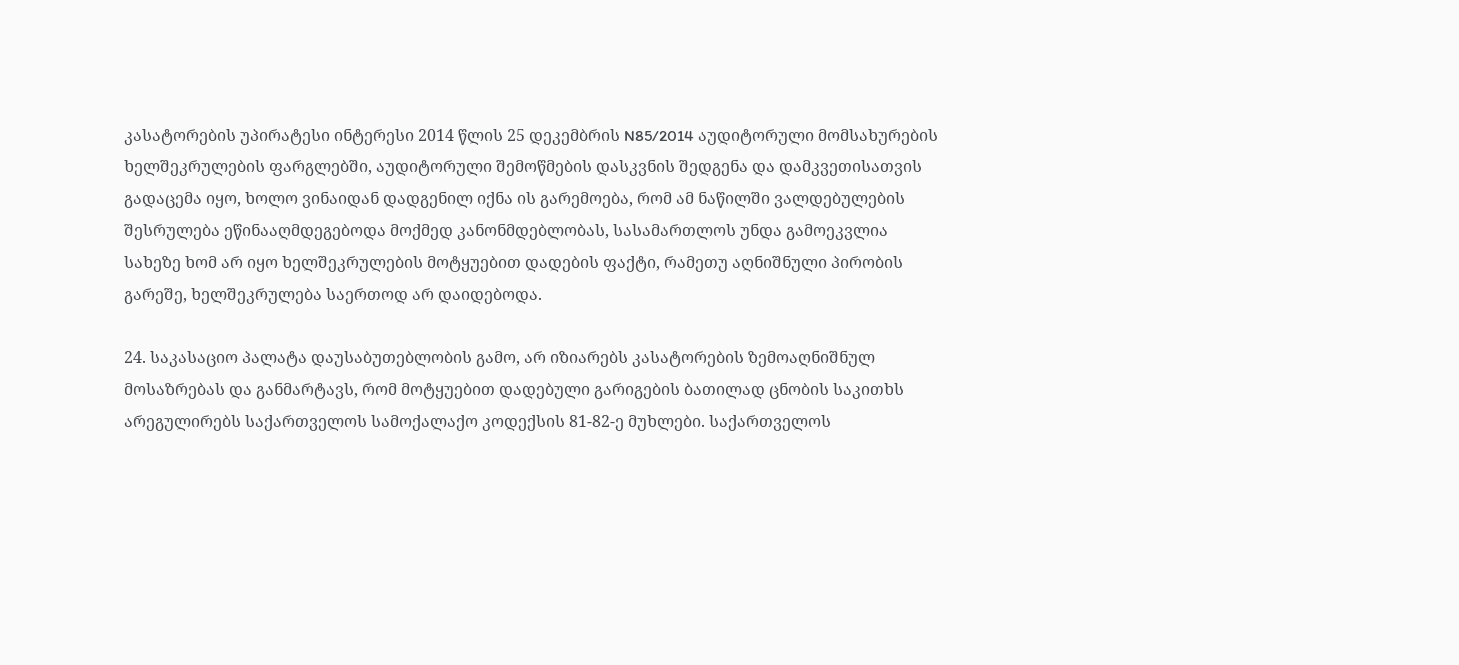კასატორების უპირატესი ინტერესი 2014 წლის 25 დეკემბრის N85/2014 აუდიტორული მომსახურების ხელშეკრულების ფარგლებში, აუდიტორული შემოწმების დასკვნის შედგენა და დამკვეთისათვის გადაცემა იყო, ხოლო ვინაიდან დადგენილ იქნა ის გარემოება, რომ ამ ნაწილში ვალდებულების შესრულება ეწინააღმდეგებოდა მოქმედ კანონმდებლობას, სასამართლოს უნდა გამოეკვლია სახეზე ხომ არ იყო ხელშეკრულების მოტყუებით დადების ფაქტი, რამეთუ აღნიშნული პირობის გარეშე, ხელშეკრულება საერთოდ არ დაიდებოდა.

24. საკასაციო პალატა დაუსაბუთებლობის გამო, არ იზიარებს კასატორების ზემოაღნიშნულ მოსაზრებას და განმარტავს, რომ მოტყუებით დადებული გარიგების ბათილად ცნობის საკითხს არეგულირებს საქართველოს სამოქალაქო კოდექსის 81-82-ე მუხლები. საქართველოს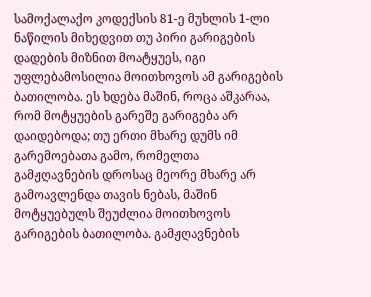სამოქალაქო კოდექსის 81-ე მუხლის 1-ლი ნაწილის მიხედვით თუ პირი გარიგების დადების მიზნით მოატყუეს, იგი უფლებამოსილია მოითხოვოს ამ გარიგების ბათილობა. ეს ხდება მაშინ, როცა აშკარაა, რომ მოტყუების გარეშე გარიგება არ დაიდებოდა; თუ ერთი მხარე დუმს იმ გარემოებათა გამო, რომელთა გამჟღავნების დროსაც მეორე მხარე არ გამოავლენდა თავის ნებას, მაშინ მოტყუებულს შეუძლია მოითხოვოს გარიგების ბათილობა. გამჟღავნების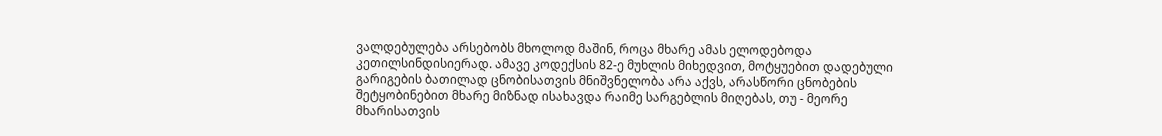ვალდებულება არსებობს მხოლოდ მაშინ, როცა მხარე ამას ელოდებოდა კეთილსინდისიერად. ამავე კოდექსის 82-ე მუხლის მიხედვით, მოტყუებით დადებული გარიგების ბათილად ცნობისათვის მნიშვნელობა არა აქვს, არასწორი ცნობების შეტყობინებით მხარე მიზნად ისახავდა რაიმე სარგებლის მიღებას, თუ - მეორე მხარისათვის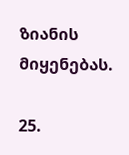ზიანის მიყენებას.

25.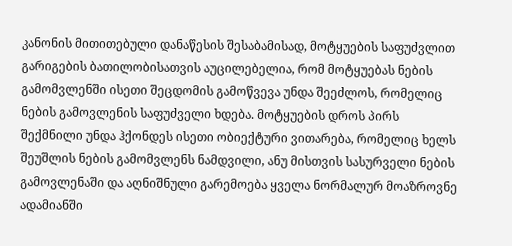კანონის მითითებული დანაწესის შესაბამისად, მოტყუების საფუძვლით გარიგების ბათილობისათვის აუცილებელია, რომ მოტყუებას ნების გამომვლენში ისეთი შეცდომის გამოწვევა უნდა შეეძლოს, რომელიც ნების გამოვლენის საფუძველი ხდება. მოტყუების დროს პირს შექმნილი უნდა ჰქონდეს ისეთი ობიექტური ვითარება, რომელიც ხელს შეუშლის ნების გამომვლენს ნამდვილი, ანუ მისთვის სასურველი ნების გამოვლენაში და აღნიშნული გარემოება ყველა ნორმალურ მოაზროვნე ადამიანში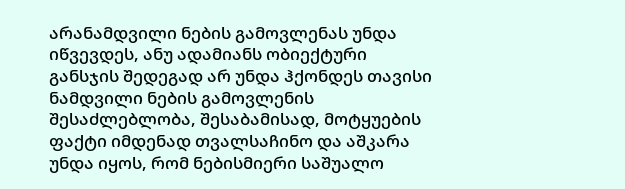არანამდვილი ნების გამოვლენას უნდა იწვევდეს, ანუ ადამიანს ობიექტური განსჯის შედეგად არ უნდა ჰქონდეს თავისი ნამდვილი ნების გამოვლენის შესაძლებლობა, შესაბამისად, მოტყუების ფაქტი იმდენად თვალსაჩინო და აშკარა უნდა იყოს, რომ ნებისმიერი საშუალო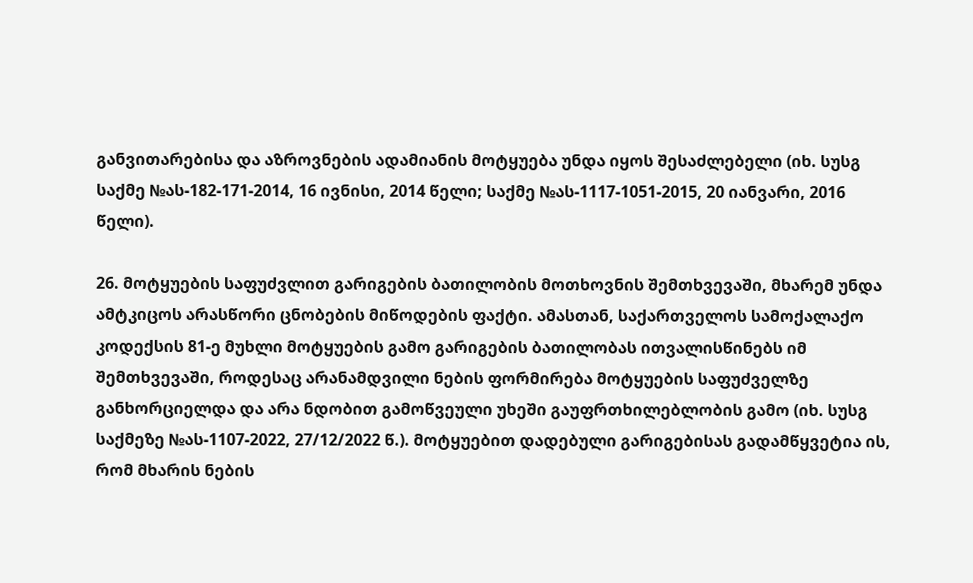განვითარებისა და აზროვნების ადამიანის მოტყუება უნდა იყოს შესაძლებელი (იხ. სუსგ საქმე №ას-182-171-2014, 16 ივნისი, 2014 წელი; საქმე №ას-1117-1051-2015, 20 იანვარი, 2016 წელი).

26. მოტყუების საფუძვლით გარიგების ბათილობის მოთხოვნის შემთხვევაში, მხარემ უნდა ამტკიცოს არასწორი ცნობების მიწოდების ფაქტი. ამასთან, საქართველოს სამოქალაქო კოდექსის 81-ე მუხლი მოტყუების გამო გარიგების ბათილობას ითვალისწინებს იმ შემთხვევაში, როდესაც არანამდვილი ნების ფორმირება მოტყუების საფუძველზე განხორციელდა და არა ნდობით გამოწვეული უხეში გაუფრთხილებლობის გამო (იხ. სუსგ საქმეზე №ას-1107-2022, 27/12/2022 წ.). მოტყუებით დადებული გარიგებისას გადამწყვეტია ის, რომ მხარის ნების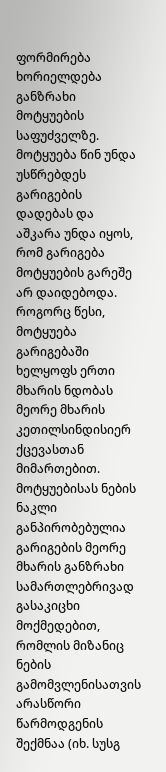ფორმირება ხორიელდება განზრახი მოტყუების საფუძველზე. მოტყუება წინ უნდა უსწრებდეს გარიგების დადებას და აშკარა უნდა იყოს, რომ გარიგება მოტყუების გარეშე არ დაიდებოდა. როგორც წესი, მოტყუება გარიგებაში ხელყოფს ერთი მხარის ნდობას მეორე მხარის კეთილსინდისიერ ქცევასთან მიმართებით. მოტყუებისას ნების ნაკლი განპირობებულია გარიგების მეორე მხარის განზრახი სამართლებრივად გასაკიცხი მოქმედებით, რომლის მიზანიც ნების გამომვლენისათვის არასწორი წარმოდგენის შექმნაა (იხ. სუსგ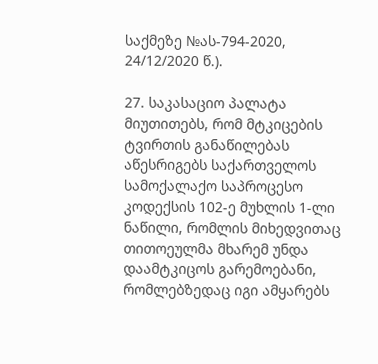საქმეზე №ას-794-2020, 24/12/2020 წ.).

27. საკასაციო პალატა მიუთითებს, რომ მტკიცების ტვირთის განაწილებას აწესრიგებს საქართველოს სამოქალაქო საპროცესო კოდექსის 102-ე მუხლის 1-ლი ნაწილი, რომლის მიხედვითაც თითოეულმა მხარემ უნდა დაამტკიცოს გარემოებანი, რომლებზედაც იგი ამყარებს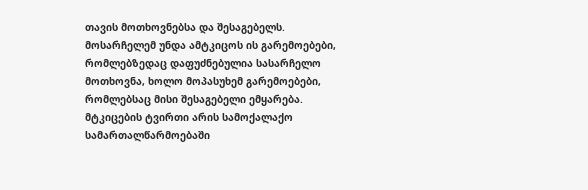თავის მოთხოვნებსა და შესაგებელს. მოსარჩელემ უნდა ამტკიცოს ის გარემოებები, რომლებზედაც დაფუძნებულია სასარჩელო მოთხოვნა, ხოლო მოპასუხემ გარემოებები, რომლებსაც მისი შესაგებელი ემყარება. მტკიცების ტვირთი არის სამოქალაქო სამართალწარმოებაში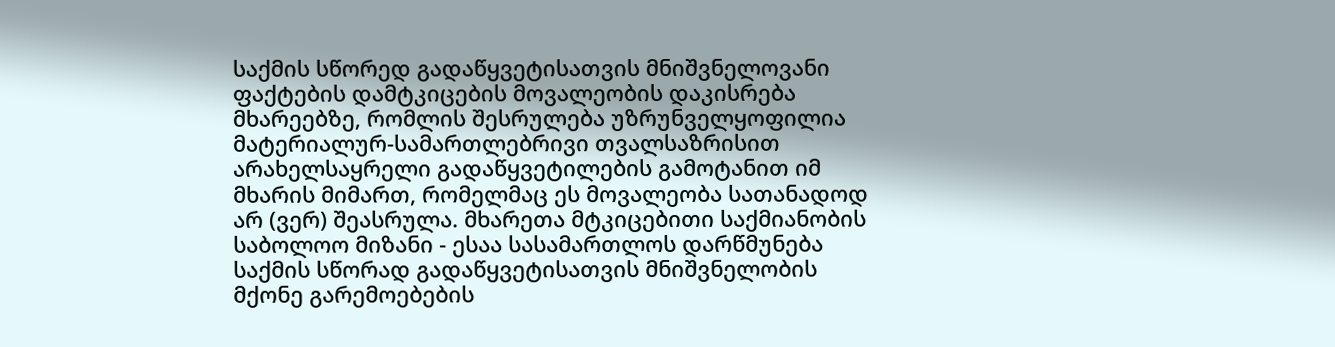საქმის სწორედ გადაწყვეტისათვის მნიშვნელოვანი ფაქტების დამტკიცების მოვალეობის დაკისრება მხარეებზე, რომლის შესრულება უზრუნველყოფილია მატერიალურ-სამართლებრივი თვალსაზრისით არახელსაყრელი გადაწყვეტილების გამოტანით იმ მხარის მიმართ, რომელმაც ეს მოვალეობა სათანადოდ არ (ვერ) შეასრულა. მხარეთა მტკიცებითი საქმიანობის საბოლოო მიზანი - ესაა სასამართლოს დარწმუნება საქმის სწორად გადაწყვეტისათვის მნიშვნელობის მქონე გარემოებების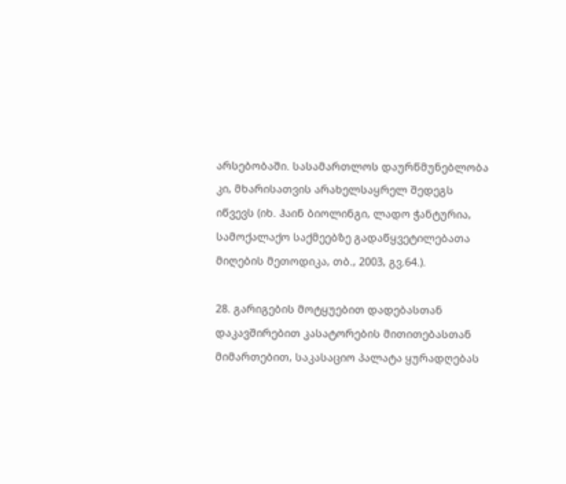არსებობაში. სასამართლოს დაურწმუნებლობა კი, მხარისათვის არახელსაყრელ შედეგს იწვევს (იხ. ჰაინ ბიოლინგი, ლადო ჭანტურია, სამოქალაქო საქმეებზე გადაწყვეტილებათა მიღების მეთოდიკა, თბ., 2003, გვ.64.).

28. გარიგების მოტყუებით დადებასთან დაკავშირებით კასატორების მითითებასთან მიმართებით, საკასაციო პალატა ყურადღებას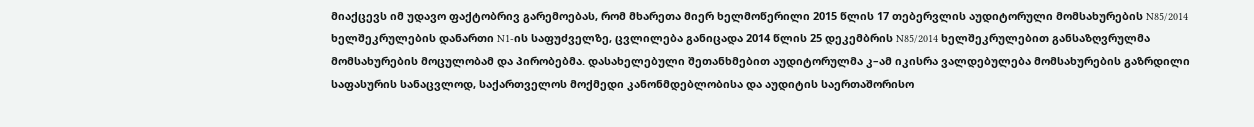მიაქცევს იმ უდავო ფაქტობრივ გარემოებას, რომ მხარეთა მიერ ხელმოწერილი 2015 წლის 17 თებერვლის აუდიტორული მომსახურების N85/2014 ხელშეკრულების დანართი N1-ის საფუძველზე, ცვლილება განიცადა 2014 წლის 25 დეკემბრის N85/2014 ხელშეკრულებით განსაზღვრულმა მომსახურების მოცულობამ და პირობებმა. დასახელებული შეთანხმებით აუდიტორულმა კ–ამ იკისრა ვალდებულება მომსახურების გაზრდილი საფასურის სანაცვლოდ, საქართველოს მოქმედი კანონმდებლობისა და აუდიტის საერთაშორისო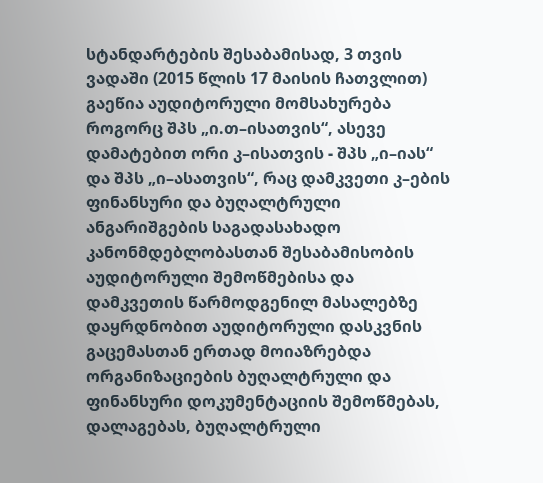სტანდარტების შესაბამისად, 3 თვის ვადაში (2015 წლის 17 მაისის ჩათვლით) გაეწია აუდიტორული მომსახურება როგორც შპს „ი.თ–ისათვის“, ასევე დამატებით ორი კ–ისათვის - შპს „ი–იას“ და შპს „ი–ასათვის“, რაც დამკვეთი კ–ების ფინანსური და ბუღალტრული ანგარიშგების საგადასახადო კანონმდებლობასთან შესაბამისობის აუდიტორული შემოწმებისა და დამკვეთის წარმოდგენილ მასალებზე დაყრდნობით აუდიტორული დასკვნის გაცემასთან ერთად მოიაზრებდა ორგანიზაციების ბუღალტრული და ფინანსური დოკუმენტაციის შემოწმებას, დალაგებას, ბუღალტრული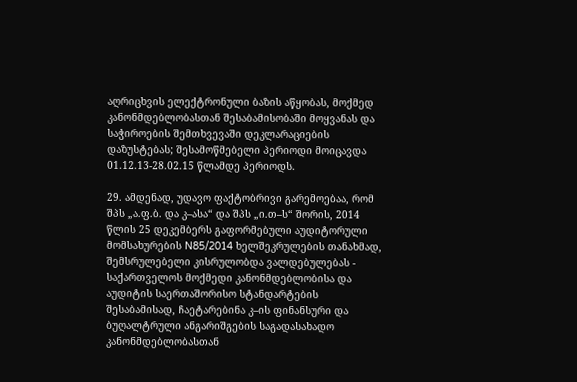აღრიცხვის ელექტრონული ბაზის აწყობას, მოქმედ კანონმდებლობასთან შესაბამისობაში მოყვანას და საჭიროების შემთხვევაში დეკლარაციების დაზუსტებას; შესამოწმებელი პერიოდი მოიცავდა 01.12.13-28.02.15 წლამდე პერიოდს.

29. ამდენად, უდავო ფაქტობრივი გარემოებაა, რომ შპს „ა.ფ.ბ. და კ–ასა“ და შპს „ი.თ–ს“ შორის, 2014 წლის 25 დეკემბერს გაფორმებული აუდიტორული მომსახურების N85/2014 ხელშეკრულების თანახმად, შემსრულებელი კისრულობდა ვალდებულებას - საქართველოს მოქმედი კანონმდებლობისა და აუდიტის საერთაშორისო სტანდარტების შესაბამისად, ჩაეტარებინა კ–ის ფინანსური და ბუღალტრული ანგარიშგების საგადასახადო კანონმდებლობასთან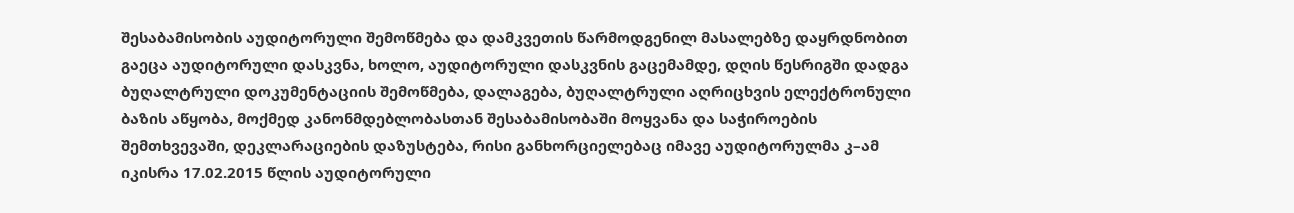შესაბამისობის აუდიტორული შემოწმება და დამკვეთის წარმოდგენილ მასალებზე დაყრდნობით გაეცა აუდიტორული დასკვნა, ხოლო, აუდიტორული დასკვნის გაცემამდე, დღის წესრიგში დადგა ბუღალტრული დოკუმენტაციის შემოწმება, დალაგება, ბუღალტრული აღრიცხვის ელექტრონული ბაზის აწყობა, მოქმედ კანონმდებლობასთან შესაბამისობაში მოყვანა და საჭიროების შემთხვევაში, დეკლარაციების დაზუსტება, რისი განხორციელებაც იმავე აუდიტორულმა კ–ამ იკისრა 17.02.2015 წლის აუდიტორული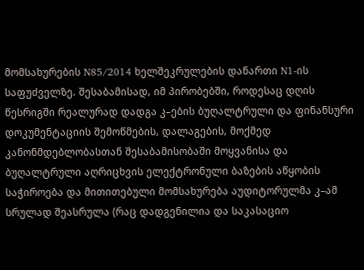მომსახურების N85/2014 ხელშეკრულების დანართი N1-ის საფუძველზე. შესაბამისად, იმ პირობებში, როდესაც დღის წესრიგში რეალურად დადგა კ–ების ბუღალტრული და ფინანსური დოკუმენტაციის შემოწმების, დალაგების, მოქმედ კანონმდებლობასთან შესაბამისობაში მოყვანისა და ბუღალტრული აღრიცხვის ელექტრონული ბაზების აწყობის საჭიროება და მითითებული მომსახურება აუდიტორულმა კ–ამ სრულად შეასრულა (რაც დადგენილია და საკასაციო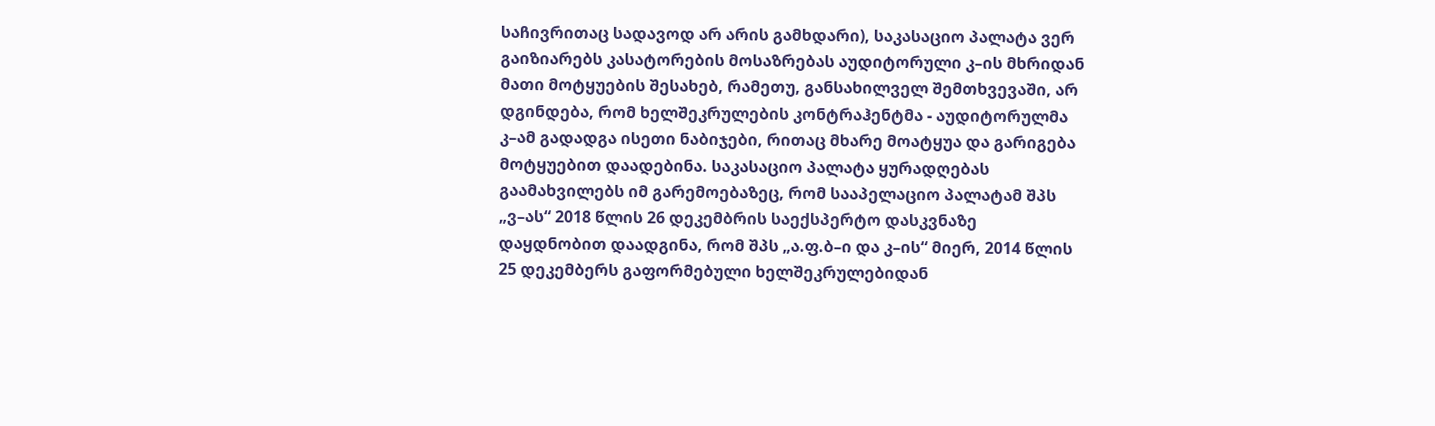საჩივრითაც სადავოდ არ არის გამხდარი), საკასაციო პალატა ვერ გაიზიარებს კასატორების მოსაზრებას აუდიტორული კ–ის მხრიდან მათი მოტყუების შესახებ, რამეთუ, განსახილველ შემთხვევაში, არ დგინდება, რომ ხელშეკრულების კონტრაჰენტმა - აუდიტორულმა კ–ამ გადადგა ისეთი ნაბიჯები, რითაც მხარე მოატყუა და გარიგება მოტყუებით დაადებინა. საკასაციო პალატა ყურადღებას გაამახვილებს იმ გარემოებაზეც, რომ სააპელაციო პალატამ შპს „ვ–ას“ 2018 წლის 26 დეკემბრის საექსპერტო დასკვნაზე დაყდნობით დაადგინა, რომ შპს „ა.ფ.ბ–ი და კ–ის“ მიერ, 2014 წლის 25 დეკემბერს გაფორმებული ხელშეკრულებიდან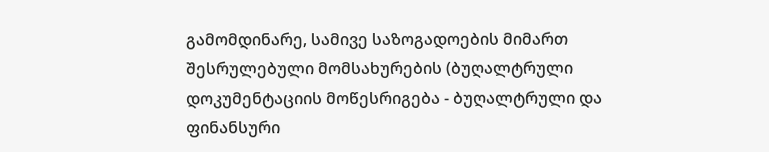გამომდინარე, სამივე საზოგადოების მიმართ შესრულებული მომსახურების (ბუღალტრული დოკუმენტაციის მოწესრიგება - ბუღალტრული და ფინანსური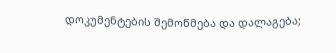დოკუმენტების შემოწმება და დალაგება;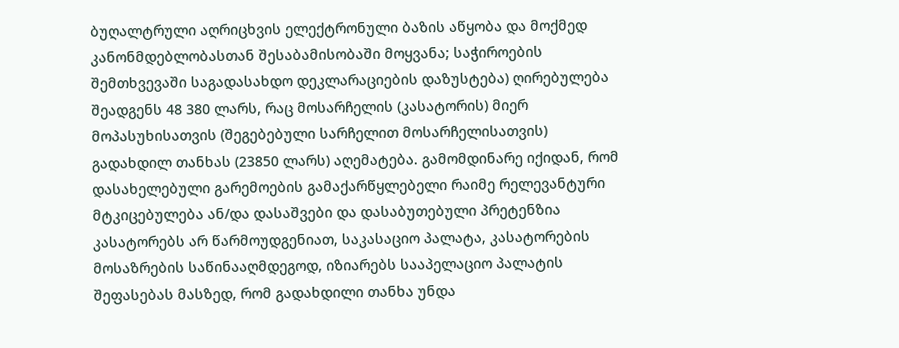ბუღალტრული აღრიცხვის ელექტრონული ბაზის აწყობა და მოქმედ კანონმდებლობასთან შესაბამისობაში მოყვანა; საჭიროების შემთხვევაში საგადასახდო დეკლარაციების დაზუსტება) ღირებულება შეადგენს 48 380 ლარს, რაც მოსარჩელის (კასატორის) მიერ მოპასუხისათვის (შეგებებული სარჩელით მოსარჩელისათვის) გადახდილ თანხას (23850 ლარს) აღემატება. გამომდინარე იქიდან, რომ დასახელებული გარემოების გამაქარწყლებელი რაიმე რელევანტური მტკიცებულება ან/და დასაშვები და დასაბუთებული პრეტენზია კასატორებს არ წარმოუდგენიათ, საკასაციო პალატა, კასატორების მოსაზრების საწინააღმდეგოდ, იზიარებს სააპელაციო პალატის შეფასებას მასზედ, რომ გადახდილი თანხა უნდა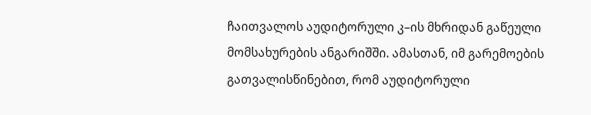ჩაითვალოს აუდიტორული კ–ის მხრიდან გაწეული მომსახურების ანგარიშში. ამასთან, იმ გარემოების გათვალისწინებით, რომ აუდიტორული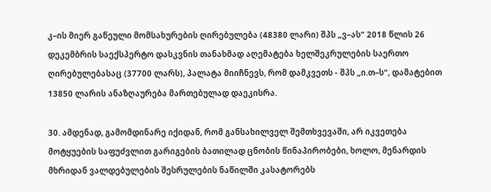კ–ის მიერ გაწეული მომსახურების ღირებულება (48380 ლარი) შპს „ვ–ას“ 2018 წლის 26 დეკემბრის საექსპერტო დასკვნის თანახმად აღემატება ხელშეკრულების საერთო ღირებულებასაც (37700 ლარს), პალატა მიიჩნევს, რომ დამკვეთს - შპს „ი.თ–ს“, დამატებით 13850 ლარის ანაზღაურება მართებულად დაეკისრა.

30. ამდენად, გამომდინარე იქიდან, რომ განსახილველ შემთხვევაში, არ იკვეთება მოტყუების საფუძვლით გარიგების ბათილად ცნობის წინაპირობები, ხოლო, მენარდის მხრიდან ვალდებულების შესრულების ნაწილში კასატორებს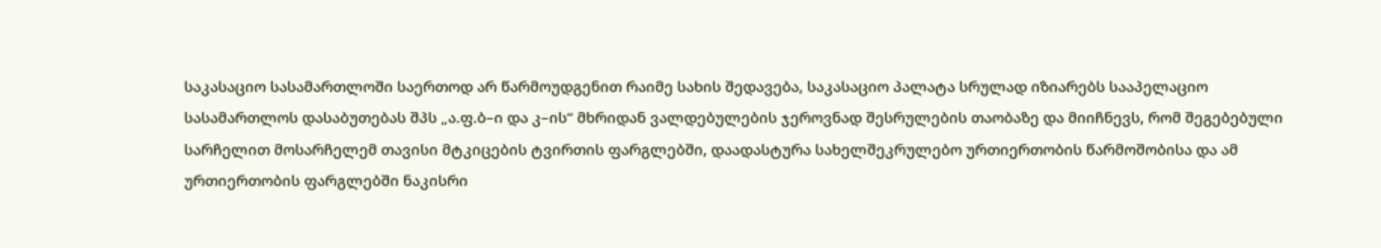საკასაციო სასამართლოში საერთოდ არ წარმოუდგენით რაიმე სახის შედავება, საკასაციო პალატა სრულად იზიარებს სააპელაციო სასამართლოს დასაბუთებას შპს „ა.ფ.ბ–ი და კ–ის“ მხრიდან ვალდებულების ჯეროვნად შესრულების თაობაზე და მიიჩნევს, რომ შეგებებული სარჩელით მოსარჩელემ თავისი მტკიცების ტვირთის ფარგლებში, დაადასტურა სახელშეკრულებო ურთიერთობის წარმოშობისა და ამ ურთიერთობის ფარგლებში ნაკისრი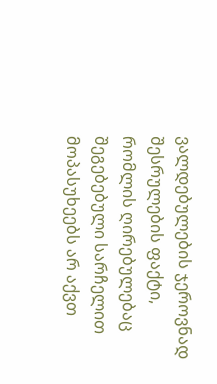ვალდებულების ჯეროვნად შესრულების ფაქტი, რომლის ღირებულებაც შეგებებული სარჩელით მოპასუხეებს არ აქვთ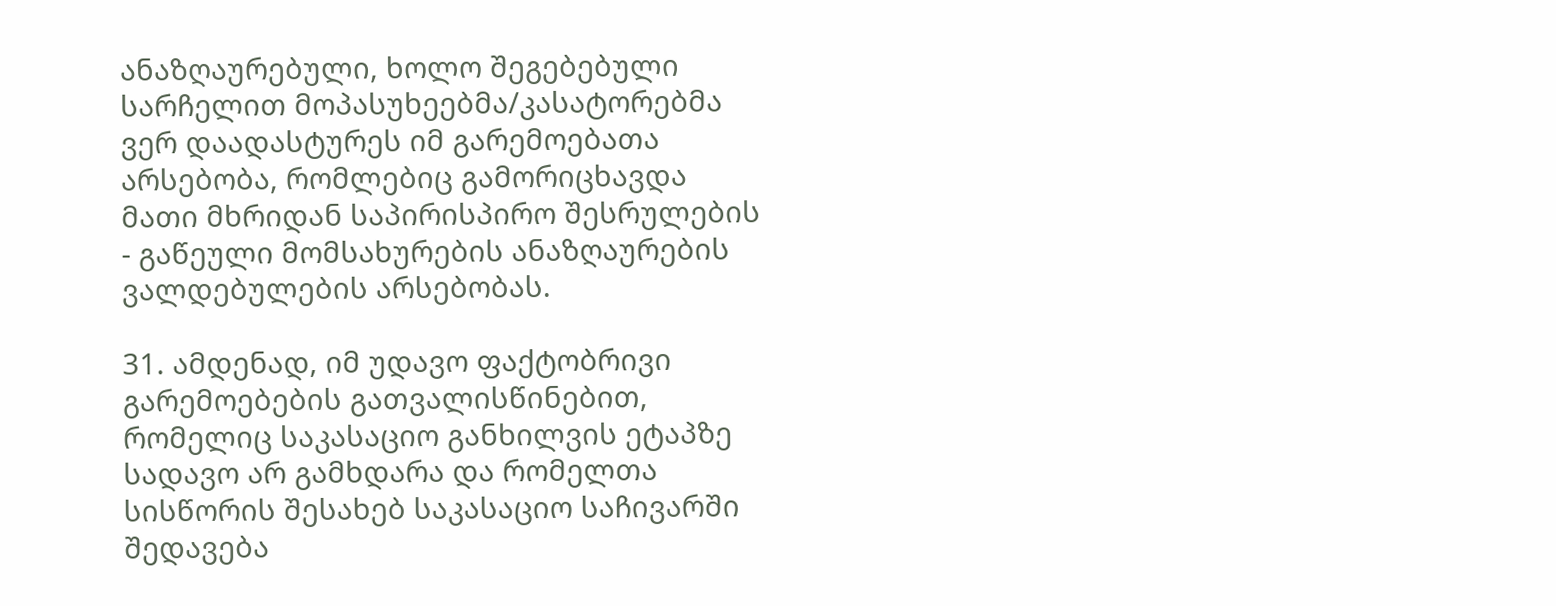ანაზღაურებული, ხოლო შეგებებული სარჩელით მოპასუხეებმა/კასატორებმა ვერ დაადასტურეს იმ გარემოებათა არსებობა, რომლებიც გამორიცხავდა მათი მხრიდან საპირისპირო შესრულების - გაწეული მომსახურების ანაზღაურების ვალდებულების არსებობას.

31. ამდენად, იმ უდავო ფაქტობრივი გარემოებების გათვალისწინებით, რომელიც საკასაციო განხილვის ეტაპზე სადავო არ გამხდარა და რომელთა სისწორის შესახებ საკასაციო საჩივარში შედავება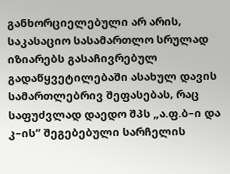განხორციელებული არ არის, საკასაციო სასამართლო სრულად იზიარებს გასაჩივრებულ გადაწყვეტილებაში ასახულ დავის სამართლებრივ შეფასებას, რაც საფუძვლად დაედო შპს „ა.ფ.ბ–ი და კ–ის“ შეგებებული სარჩელის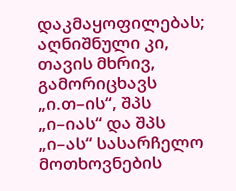დაკმაყოფილებას; აღნიშნული კი, თავის მხრივ, გამორიცხავს „ი.თ–ის“, შპს „ი–იას“ და შპს „ი–ას“ სასარჩელო მოთხოვნების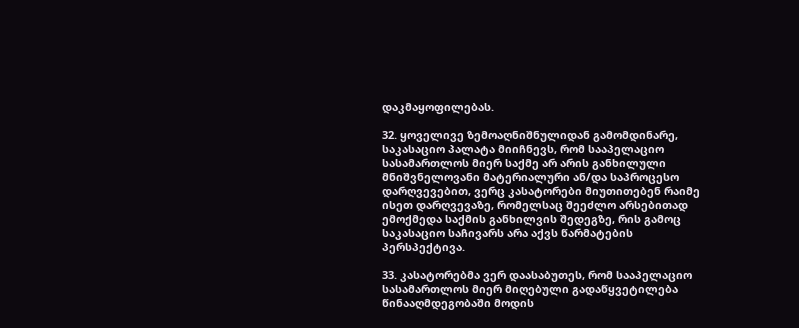დაკმაყოფილებას.

32. ყოველივე ზემოაღნიშნულიდან გამომდინარე, საკასაციო პალატა მიიჩნევს, რომ სააპელაციო სასამართლოს მიერ საქმე არ არის განხილული მნიშვნელოვანი მატერიალური ან/და საპროცესო დარღვევებით, ვერც კასატორები მიუთითებენ რაიმე ისეთ დარღვევაზე, რომელსაც შეეძლო არსებითად ემოქმედა საქმის განხილვის შედეგზე, რის გამოც საკასაციო საჩივარს არა აქვს წარმატების პერსპექტივა.

33. კასატორებმა ვერ დაასაბუთეს, რომ სააპელაციო სასამართლოს მიერ მიღებული გადაწყვეტილება წინააღმდეგობაში მოდის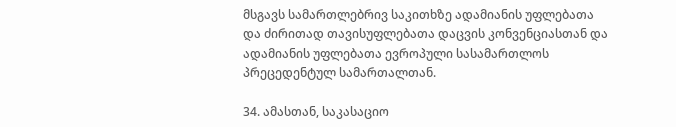მსგავს სამართლებრივ საკითხზე ადამიანის უფლებათა და ძირითად თავისუფლებათა დაცვის კონვენციასთან და ადამიანის უფლებათა ევროპული სასამართლოს პრეცედენტულ სამართალთან.

34. ამასთან, საკასაციო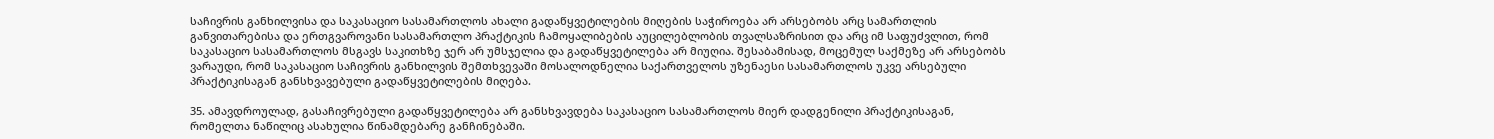საჩივრის განხილვისა და საკასაციო სასამართლოს ახალი გადაწყვეტილების მიღების საჭიროება არ არსებობს არც სამართლის განვითარებისა და ერთგვაროვანი სასამართლო პრაქტიკის ჩამოყალიბების აუცილებლობის თვალსაზრისით და არც იმ საფუძვლით, რომ საკასაციო სასამართლოს მსგავს საკითხზე ჯერ არ უმსჯელია და გადაწყვეტილება არ მიუღია. შესაბამისად, მოცემულ საქმეზე არ არსებობს ვარაუდი, რომ საკასაციო საჩივრის განხილვის შემთხვევაში მოსალოდნელია საქართველოს უზენაესი სასამართლოს უკვე არსებული პრაქტიკისაგან განსხვავებული გადაწყვეტილების მიღება.

35. ამავდროულად, გასაჩივრებული გადაწყვეტილება არ განსხვავდება საკასაციო სასამართლოს მიერ დადგენილი პრაქტიკისაგან, რომელთა ნაწილიც ასახულია წინამდებარე განჩინებაში.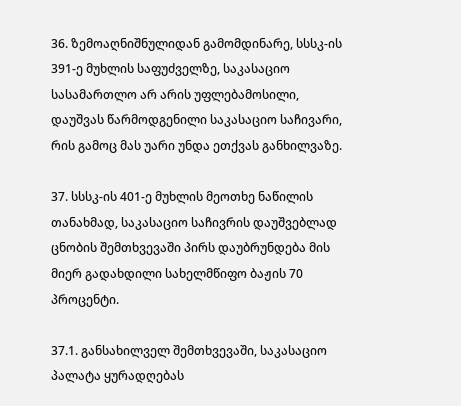36. ზემოაღნიშნულიდან გამომდინარე, სსსკ-ის 391-ე მუხლის საფუძველზე, საკასაციო სასამართლო არ არის უფლებამოსილი, დაუშვას წარმოდგენილი საკასაციო საჩივარი, რის გამოც მას უარი უნდა ეთქვას განხილვაზე.

37. სსსკ-ის 401-ე მუხლის მეოთხე ნაწილის თანახმად, საკასაციო საჩივრის დაუშვებლად ცნობის შემთხვევაში პირს დაუბრუნდება მის მიერ გადახდილი სახელმწიფო ბაჟის 70 პროცენტი.

37.1. განსახილველ შემთხვევაში, საკასაციო პალატა ყურადღებას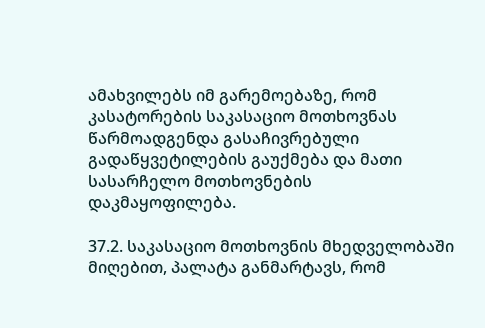ამახვილებს იმ გარემოებაზე, რომ კასატორების საკასაციო მოთხოვნას წარმოადგენდა გასაჩივრებული გადაწყვეტილების გაუქმება და მათი სასარჩელო მოთხოვნების დაკმაყოფილება.

37.2. საკასაციო მოთხოვნის მხედველობაში მიღებით, პალატა განმარტავს, რომ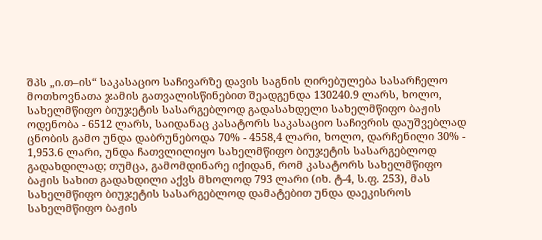შპს „ი.თ–ის“ საკასაციო საჩივარზე დავის საგნის ღირებულება სასარჩელო მოთხოვნათა ჯამის გათვალისწინებით შეადგენდა 130240.9 ლარს, ხოლო, სახელმწიფო ბიუჯეტის სასარგებლოდ გადასახდელი სახელმწიფო ბაჟის ოდენობა - 6512 ლარს, საიდანაც კასატორს საკასაციო საჩივრის დაუშვებლად ცნობის გამო უნდა დაბრუნებოდა 70% - 4558,4 ლარი, ხოლო, დარჩენილი 30% - 1,953.6 ლარი, უნდა ჩათვლილიყო სახელმწიფო ბიუჯეტის სასარგებლოდ გადახდილად; თუმცა, გამომდინარე იქიდან, რომ კასატორს სახელმწიფო ბაჟის სახით გადახდილი აქვს მხოლოდ 793 ლარი (იხ. ტ-4, ს.ფ. 253), მას სახელმწიფო ბიუჯეტის სასარგებლოდ დამატებით უნდა დაეკისროს სახელმწიფო ბაჟის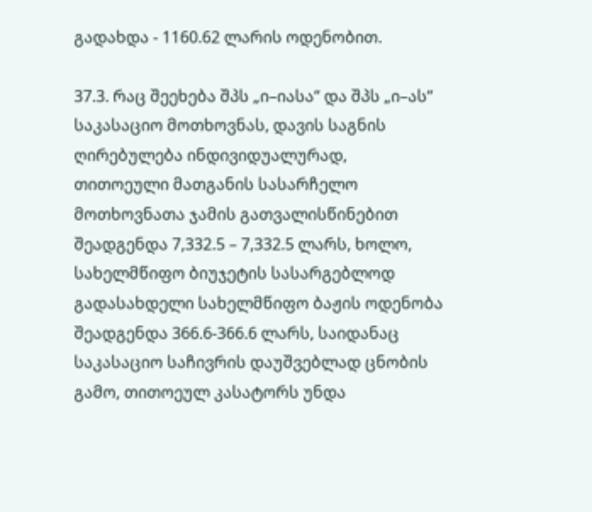გადახდა - 1160.62 ლარის ოდენობით.

37.3. რაც შეეხება შპს „ი–იასა“ და შპს „ი–ას“ საკასაციო მოთხოვნას, დავის საგნის ღირებულება ინდივიდუალურად, თითოეული მათგანის სასარჩელო მოთხოვნათა ჯამის გათვალისწინებით შეადგენდა 7,332.5 – 7,332.5 ლარს, ხოლო, სახელმწიფო ბიუჯეტის სასარგებლოდ გადასახდელი სახელმწიფო ბაჟის ოდენობა შეადგენდა 366.6-366.6 ლარს, საიდანაც საკასაციო საჩივრის დაუშვებლად ცნობის გამო, თითოეულ კასატორს უნდა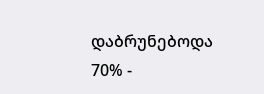დაბრუნებოდა 70% -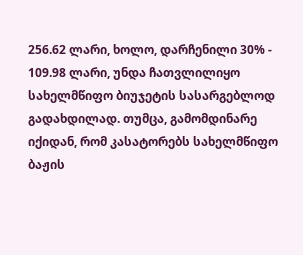256.62 ლარი, ხოლო, დარჩენილი 30% - 109.98 ლარი, უნდა ჩათვლილიყო სახელმწიფო ბიუჯეტის სასარგებლოდ გადახდილად. თუმცა, გამომდინარე იქიდან, რომ კასატორებს სახელმწიფო ბაჟის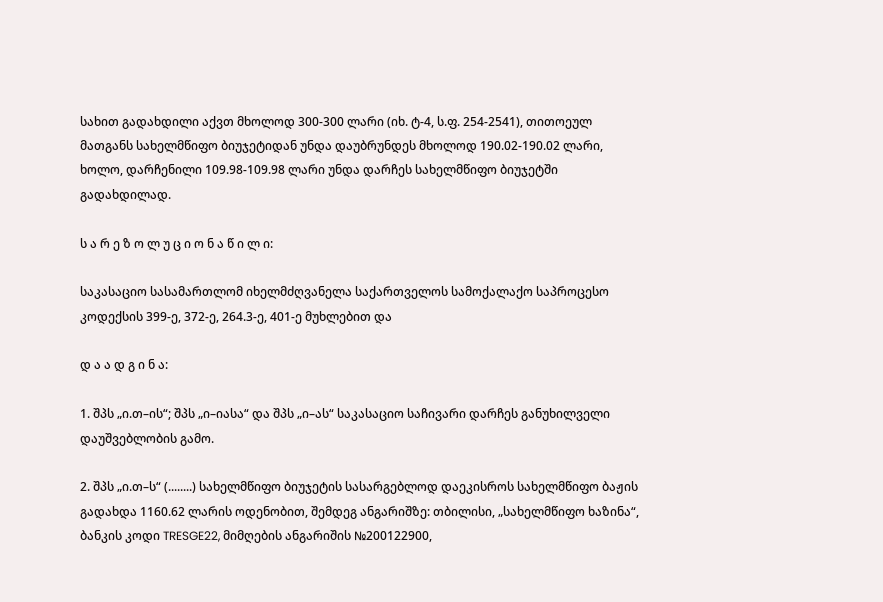სახით გადახდილი აქვთ მხოლოდ 300-300 ლარი (იხ. ტ-4, ს.ფ. 254-2541), თითოეულ მათგანს სახელმწიფო ბიუჯეტიდან უნდა დაუბრუნდეს მხოლოდ 190.02-190.02 ლარი, ხოლო, დარჩენილი 109.98-109.98 ლარი უნდა დარჩეს სახელმწიფო ბიუჯეტში გადახდილად.

ს ა რ ე ზ ო ლ უ ც ი ო ნ ა წ ი ლ ი:

საკასაციო სასამართლომ იხელმძღვანელა საქართველოს სამოქალაქო საპროცესო კოდექსის 399-ე, 372-ე, 264.3-ე, 401-ე მუხლებით და

დ ა ა დ გ ი ნ ა:

1. შპს „ი.თ–ის“; შპს „ი–იასა“ და შპს „ი–ას“ საკასაციო საჩივარი დარჩეს განუხილველი დაუშვებლობის გამო.

2. შპს „ი.თ–ს“ (........) სახელმწიფო ბიუჯეტის სასარგებლოდ დაეკისროს სახელმწიფო ბაჟის გადახდა 1160.62 ლარის ოდენობით, შემდეგ ანგარიშზე: თბილისი, „სახელმწიფო ხაზინა“, ბანკის კოდი TRESGE22, მიმღების ანგარიშის №200122900,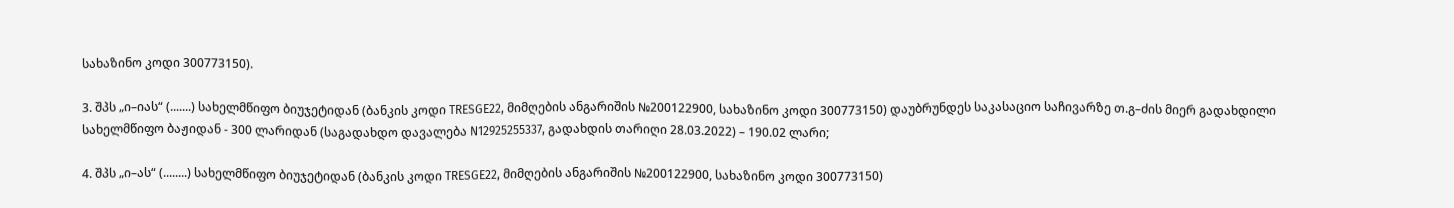სახაზინო კოდი 300773150).

3. შპს „ი–იას“ (.......) სახელმწიფო ბიუჯეტიდან (ბანკის კოდი TRESGE22, მიმღების ანგარიშის №200122900, სახაზინო კოდი 300773150) დაუბრუნდეს საკასაციო საჩივარზე თ.გ–ძის მიერ გადახდილი სახელმწიფო ბაჟიდან - 300 ლარიდან (საგადახდო დავალება N12925255337, გადახდის თარიღი 28.03.2022) – 190.02 ლარი;

4. შპს „ი–ას“ (........) სახელმწიფო ბიუჯეტიდან (ბანკის კოდი TRESGE22, მიმღების ანგარიშის №200122900, სახაზინო კოდი 300773150)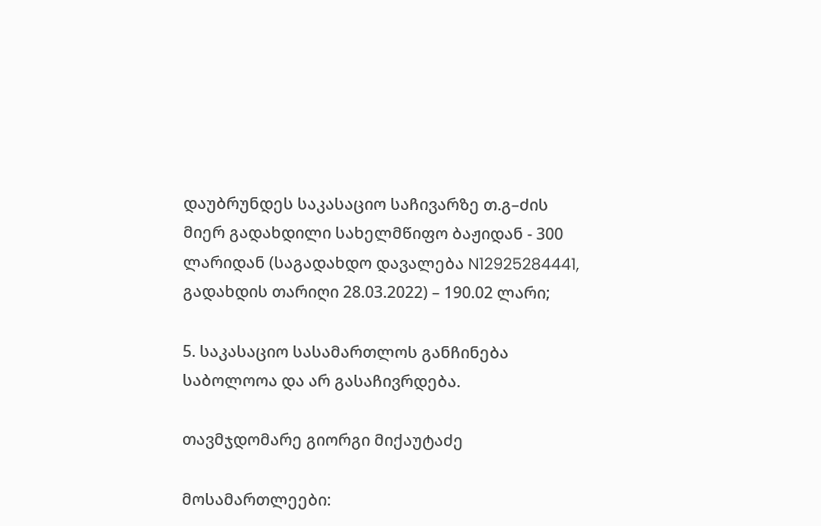დაუბრუნდეს საკასაციო საჩივარზე თ.გ–ძის მიერ გადახდილი სახელმწიფო ბაჟიდან - 300 ლარიდან (საგადახდო დავალება N12925284441, გადახდის თარიღი 28.03.2022) – 190.02 ლარი;

5. საკასაციო სასამართლოს განჩინება საბოლოოა და არ გასაჩივრდება.

თავმჯდომარე გიორგი მიქაუტაძე

მოსამართლეები: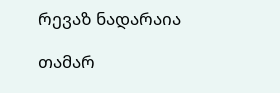რევაზ ნადარაია

თამარ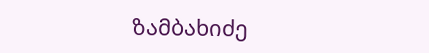ზამბახიძე